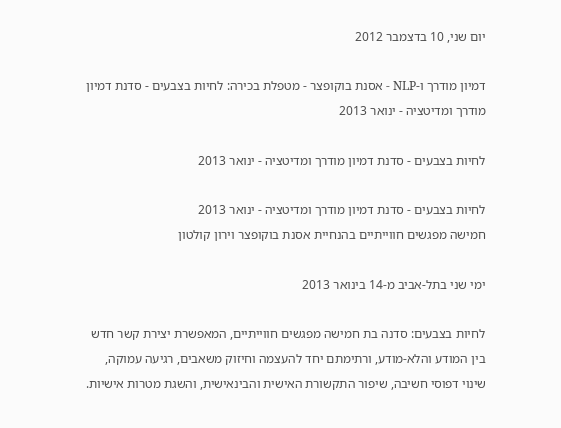יום שני, 10 בדצמבר 2012

דמיון מודרך ו-NLP - אסנת בוקופצר - מטפלת בכירה: לחיות בצבעים - סדנת דמיון מודרך ומדיטציה - ינואר 2013

לחיות בצבעים - סדנת דמיון מודרך ומדיטציה - ינואר 2013

לחיות בצבעים - סדנת דמיון מודרך ומדיטציה - ינואר 2013
חמישה מפגשים חווייתיים בהנחיית אסנת בוקופצר וירון קולטון

ימי שני בתל-אביב מ-14 בינואר 2013

לחיות בצבעים: סדנה בת חמישה מפגשים חווייתיים, המאפשרת יצירת קשר חדש בין המודע והלא-מודע, ורתימתם יחד להעצמה וחיזוק משאבים, רגיעה עמוקה, שינוי דפוסי חשיבה, שיפור התקשורת האישית והבינאישית, והשגת מטרות אישיות.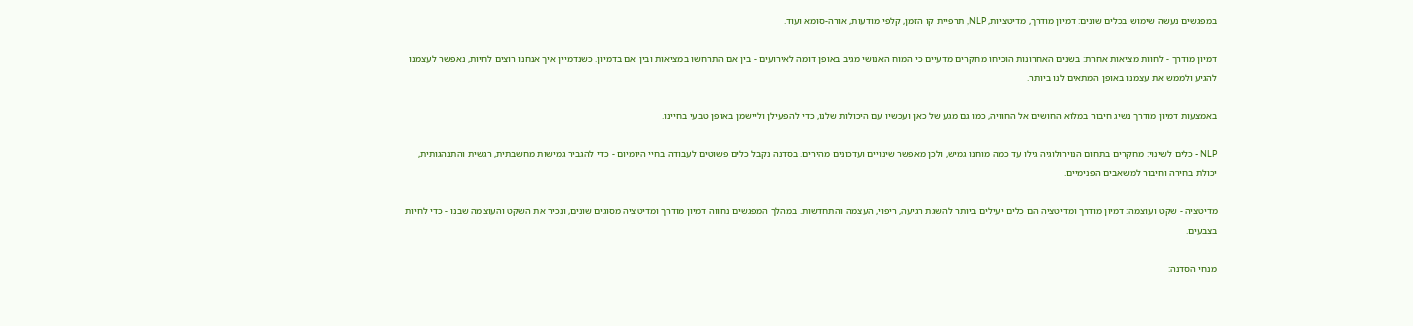במפגשים נעשה שימוש בכלים שונים: דמיון מודרך, מדיטציות, NLP, תרפיית קו הזמן, קלפי מודעות, אורה-סומא ועוד.

דמיון מודרך - לחוות מציאות אחרת: בשנים האחרונות הוכיחו מחקרים מדעיים כי המוח האנושי מגיב באופן דומה לאירועים - בין אם התרחשו במציאות ובין אם בדמיון. כשנדמיין איך אנחנו רוצים לחיות, נאפשר לעצמנו להגיע ולממש את עצמנו באופן המתאים לנו ביותר.

באמצעות דמיון מודרך נשיג חיבור במלוא החושים אל החוויה, כמו גם מגע של כאן ועכשיו עם היכולות שלנו, כדי להפעילן וליישמן באופן טבעי בחיינו.

NLP - כלים לשינוי: מחקרים בתחום הנוירולוגיה גילו עד כמה מוחנו גמיש, ולכן מאפשר שינויים ועדכונים מהירים. בסדנה נקבל כלים פשוטים לעבודה בחיי היומיום - כדי להגביר גמישות מחשבתית, רגשית והתנהגותית, יכולת בחירה וחיבור למשאבים הפנימיים.

מדיטציה - שקט ועוצמה: דמיון מודרך ומדיטציה הם כלים יעילים ביותר להשגת רגיעה, ריפוי, העצמה והתחדשות. במהלך המפגשים נחווה דמיון מודרך ומדיטציה מסוגים שונים, ונכיר את השקט והעוצמה שבנו - כדי לחיות בצבעים.

מנחי הסדנה: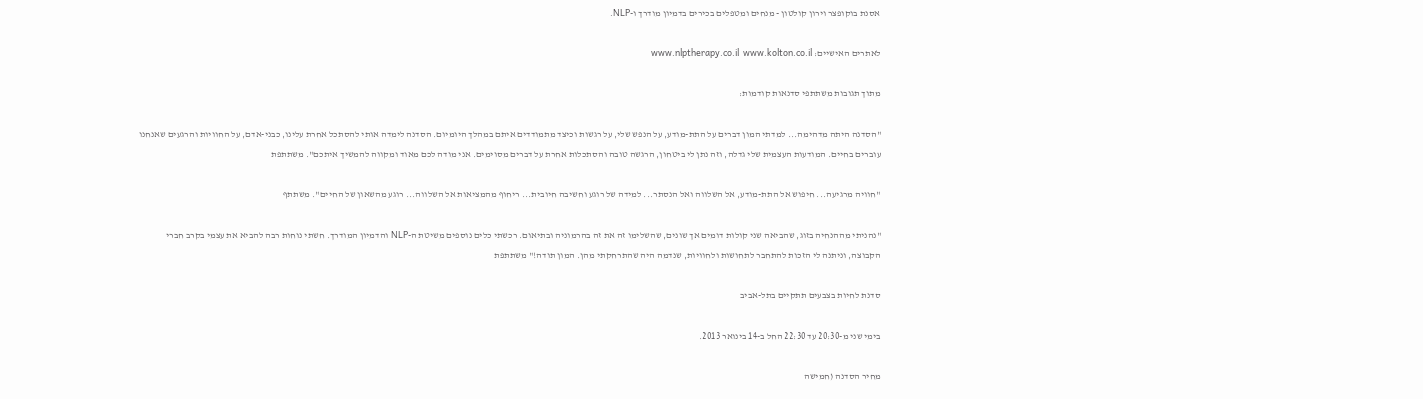אסנת בוקופצר וירון קולטון - מנחים ומטפלים בכירים בדמיון מודרך ו-NLP.

לאתרים האישיים: www.nlptherapy.co.il  www.kolton.co.il

מתוך תגובות משתתפי סדנאות קודמות:

"הסדנה היתה מדהימה... למדתי המון דברים על התת-מודע, על הנפש שלי, על רגשות וכיצד מתמודדים איתם במהלך היומיום. הסדנה לימדה אותי להסתכל אחרת עלינו, כבני-אדם, על החוויות והרגעים שאנחנו עוברים בחיים. המודעות העצמית שלי גדלה, וזה נתן לי ביטחון, הרגשה טובה והסתכלות אחרת על דברים מסוימים. אני מודה לכם מאוד ומקווה להמשיך איתכם". משתתפת

"חוויה מרגיעה... חיפוש אל התת-מודע, אל השלווה ואל הנסתר... למידה של רוגע וחשיבה חיובית... ריחוף מהמציאות אל השלווה... רוגע מהשאון של החיים". משתתף

"נהניתי מההנחיה בזוג, שהביאה שני קולות דומים אך שונים, שהשלימו זה את זה בהרמוניה ובתיאום. רכשתי כלים נוספים משיטת ה-NLP והדמיון המודרך. חשתי נוחות רבה להביא את עצמי בקרב חברי הקבוצה, וניתנה לי הזכות להתחבר לתחושות ולחוויות, שנדמה היה שהתרחקתי מהן. המון תודה!" משתתפת

סדנת לחיות בצבעים תתקיים בתל-אביב

בימי שני מ-20:30 עד 22:30 החל ב-14 בינואר 2013.

מחיר הסדנה (חמישה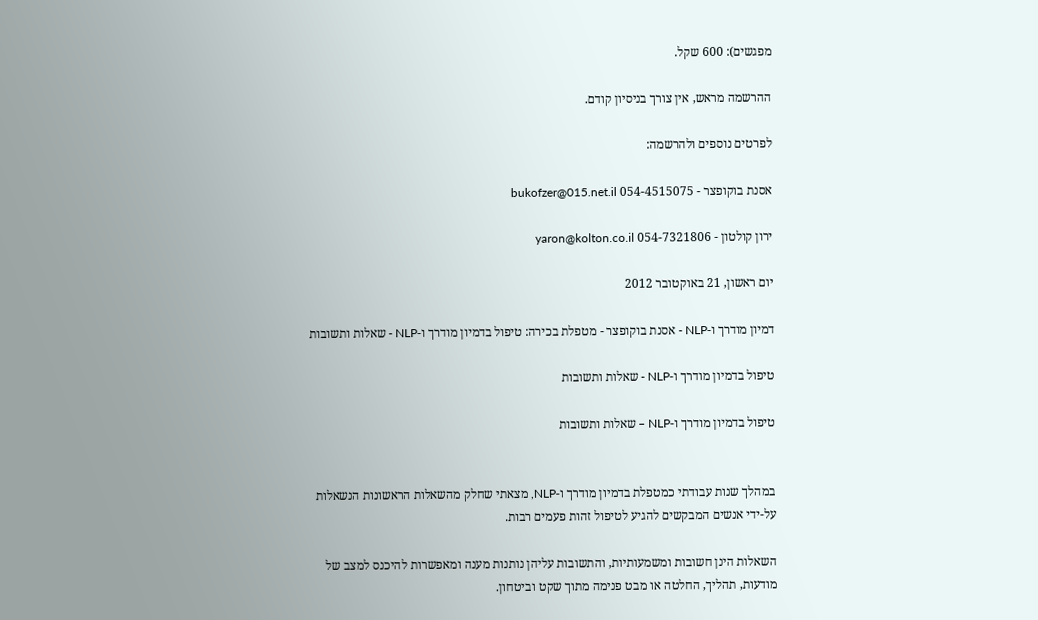מפגשים): 600 שקל.

ההרשמה מראש, אין צורך בניסיון קודם.

לפרטים נוספים ולהרשמה:

אסנת בוקופצר - 054-4515075 bukofzer@015.net.il

ירון קולטון - 054-7321806 yaron@kolton.co.il

יום ראשון, 21 באוקטובר 2012

דמיון מודרך ו-NLP - אסנת בוקופצר - מטפלת בכירה: טיפול בדמיון מודרך ו-NLP - שאלות ותשובות

טיפול בדמיון מודרך ו-NLP - שאלות ותשובות

טיפול בדמיון מודרך ו-NLP – שאלות ותשובות


במהלך שנות עבודתי כמטפלת בדמיון מודרך ו-NLP, מצאתי שחלק מהשאלות הראשונות הנשאלות על-ידי אנשים המבקשים להגיע לטיפול זהות פעמים רבות.

השאלות הינן חשובות ומשמעותיות, והתשובות עליהן נותנות מענה ומאפשרות להיכנס למצב של מודעות, תהליך, החלטה או מבט פנימה מתוך שקט וביטחון.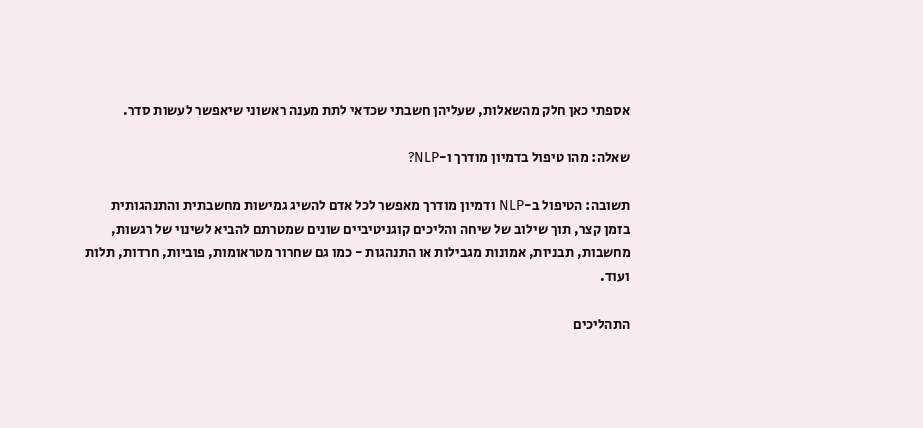אספתי כאן חלק מהשאלות, שעליהן חשבתי שכדאי לתת מענה ראשוני שיאפשר לעשות סדר.

שאלה: מהו טיפול בדמיון מודרך ו-NLP?

תשובה: הטיפול ב-NLP ודמיון מודרך מאפשר לכל אדם להשיג גמישות מחשבתית והתנהגותית בזמן קצר, תוך שילוב של שיחה והליכים קוגניטיביים שונים שמטרתם להביא לשינוי של רגשות, מחשבות, תבניות, אמונות מגבילות או התנהגות - כמו גם שחרור מטראומות, פוביות, חרדות, תלות ועוד.

התהליכים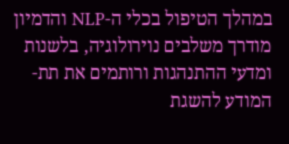במהלך הטיפול בכלי ה-NLP והדמיון מודרך משלבים נוירולוגיה, בלשנות ומדעי ההתנהגות ורותמים את תת-המודע להשגת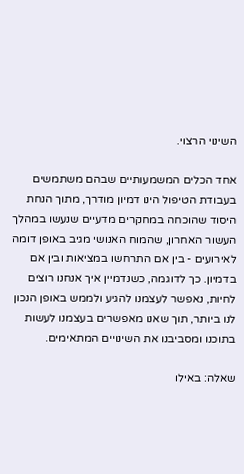השינוי הרצוי.

אחד הכלים המשמעותיים שבהם משתמשים בעבודת הטיפול הינו דמיון מודרך, מתוך הנחת היסוד שהוכחה במחקרים מדעיים שנעשו במהלך העשור האחרון, שהמוח האנושי מגיב באופן דומה לאירועים - בין אם התרחשו במציאות ובין אם בדמיון. כך לדוגמה, כשנדמיין איך אנחנו רוצים לחיות, נאפשר לעצמנו להגיע ולממש באופן הנכון לנו ביותר, תוך שאנו מאפשרים בעצמנו לעשות בתוכנו ומסביבנו את השינויים המתאימים.

שאלה: באילו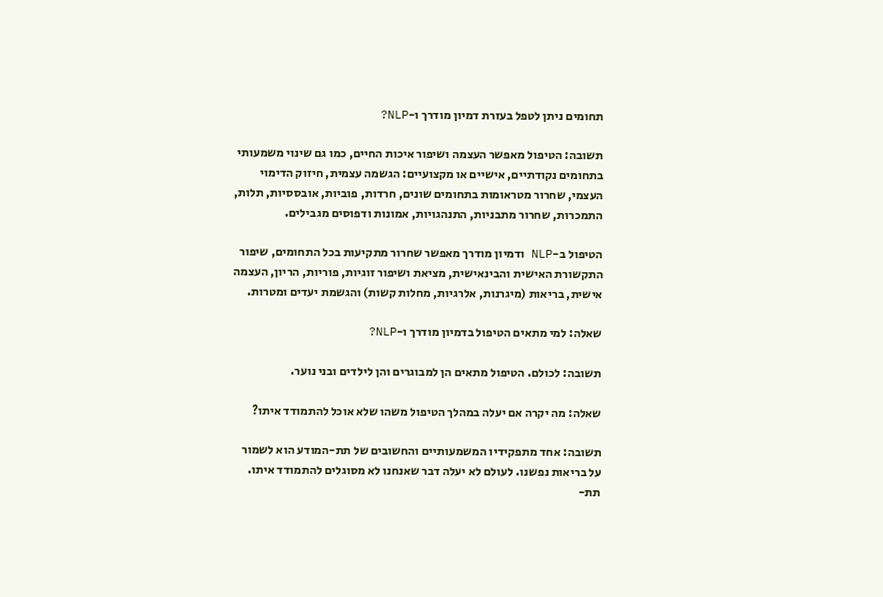תחומים ניתן לטפל בעזרת דמיון מודרך ו-NLP?

תשובה: הטיפול מאפשר העצמה ושיפור איכות החיים, כמו גם שינוי משמעותי בתחומים נקודתיים, אישיים או מקצועיים: הגשמה עצמית, חיזוק הדימוי העצמי, שחרור מטראומות בתחומים שונים, חרדות, פוביות, אובססיות, תלות, התמכרות, שחרור מתבניות, התנהגויות, אמונות ודפוסים מגבילים.

הטיפול ב-NLP ודמיון מודרך מאפשר שחרור מתקיעות בכל התחומים, שיפור התקשורת האישית והבינאישית, מציאת ושיפור זוגיות, פוריות, הריון, העצמה אישית, בריאות (מיגרנות, אלרגיות, מחלות קשות) והגשמת יעדים ומטרות.

שאלה: למי מתאים הטיפול בדמיון מודרך ו-NLP?

תשובה: לכולם. הטיפול מתאים הן למבוגרים והן לילדים ובני נוער.

שאלה: מה יקרה אם יעלה במהלך הטיפול משהו שלא אוכל להתמודד איתו?

תשובה: אחד מתפקידיו המשמעותיים והחשובים של תת-המודע הוא לשמור על בריאות נפשנו. לעולם לא יעלה דבר שאנחנו לא מסוגלים להתמודד איתו. תת-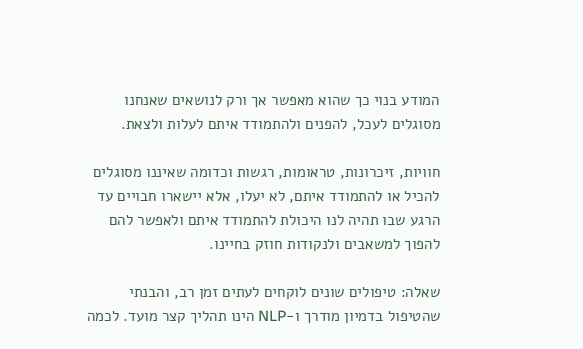המודע בנוי כך שהוא מאפשר אך ורק לנושאים שאנחנו מסוגלים לעכל, להפנים ולהתמודד איתם לעלות ולצאת.

חוויות, זיכרונות, טראומות, רגשות וכדומה שאיננו מסוגלים להכיל או להתמודד איתם, לא יעלו, אלא יישארו חבויים עד הרגע שבו תהיה לנו היכולת להתמודד איתם ולאפשר להם להפוך למשאבים ולנקודות חוזק בחיינו.

שאלה: טיפולים שונים לוקחים לעתים זמן רב, והבנתי שהטיפול בדמיון מודרך ו-NLP הינו תהליך קצר מועד. לכמה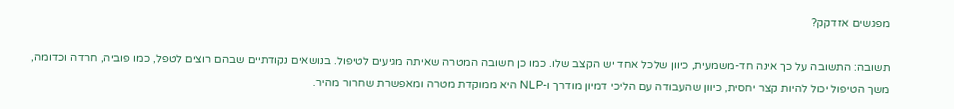מפגשים אזדקק?

תשובה: התשובה על כך אינה חד-משמעית, כיוון שלכל אחד יש הקצב שלו. כמו כן חשובה המטרה שאיתה מגיעים לטיפול. בנושאים נקודתיים שבהם רוצים לטפל, כמו פוביה, חרדה וכדומה, משך הטיפול יכול להיות קצר יחסית, כיוון שהעבודה עם הליכי דמיון מודרך ו-NLP היא ממוקדת מטרה ומאפשרת שחרור מהיר.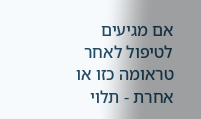אם מגיעים לטיפול לאחר טראומה כזו או אחרת - תלוי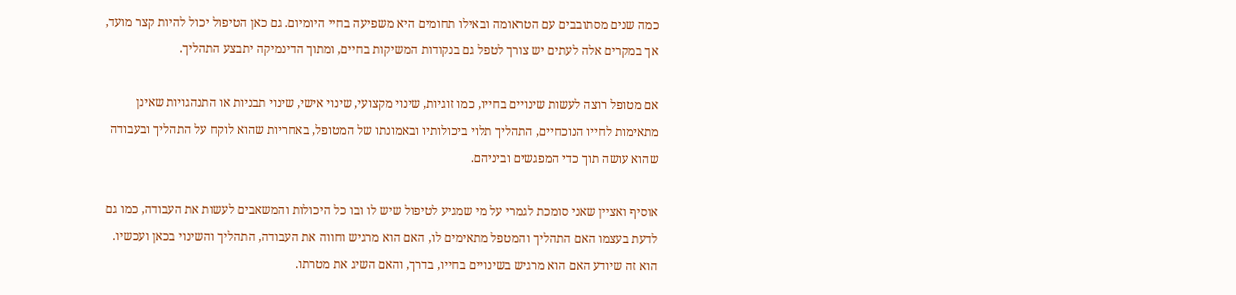כמה שנים מסתובבים עם הטראומה ובאילו תחומים היא משפיעה בחיי היומיום. גם כאן הטיפול יכול להיות קצר מועד, אך במקרים אלה לעתים יש צורך לטפל גם בנקודות המשיקות בחיים, ומתוך הדינמיקה יתבצע התהליך.

אם מטופל רוצה לעשות שינויים בחייו, כמו זוגיות, שינוי מקצועי, שינוי אישי, שינוי תבניות או התנהגויות שאינן מתאימות לחייו הנוכחיים, התהליך תלוי ביכולותיו ובאמונתו של המטופל, באחריות שהוא לוקח על התהליך ובעבודה שהוא עושה תוך כדי המפגשים וביניהם.

אוסיף ואציין שאני סומכת לגמרי על מי שמגיע לטיפול שיש לו ובו כל היכולות והמשאבים לעשות את העבודה, כמו גם לדעת בעצמו האם התהליך והמטפל מתאימים לו, האם הוא מרגיש וחווה את העבודה, התהליך והשינוי בכאן ועכשיו. הוא זה שיודע האם הוא מרגיש בשינויים בחייו, בדרך, והאם השיג את מטרתו.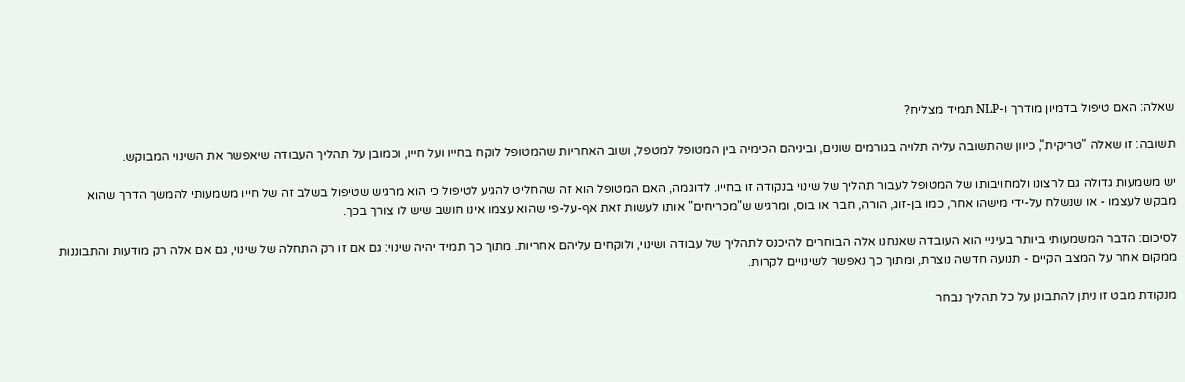שאלה: האם טיפול בדמיון מודרך ו-NLP תמיד מצליח?

תשובה: זו שאלה "טריקית", כיוון שהתשובה עליה תלויה בגורמים שונים, וביניהם הכימיה בין המטופל למטפל, ושוב האחריות שהמטופל לוקח בחייו ועל חייו, וכמובן על תהליך העבודה שיאפשר את השינוי המבוקש.

יש משמעות גדולה גם לרצונו ולמחויבותו של המטופל לעבור תהליך של שינוי בנקודה זו בחייו. לדוגמה, האם המטופל הוא זה שהחליט להגיע לטיפול כי הוא מרגיש שטיפול בשלב זה של חייו משמעותי להמשך הדרך שהוא מבקש לעצמו - או שנשלח על-ידי מישהו אחר, כמו בן-זוג, הורה, חבר או בוס, ומרגיש ש"מכריחים" אותו לעשות זאת אף-על-פי שהוא עצמו אינו חושב שיש לו צורך בכך.

לסיכום: הדבר המשמעותי ביותר בעיניי הוא העובדה שאנחנו אלה הבוחרים להיכנס לתהליך של עבודה ושינוי, ולוקחים עליהם אחריות. מתוך כך תמיד יהיה שינוי: גם אם זו רק התחלה של שינוי, גם אם אלה רק מודעות והתבוננות ממקום אחר על המצב הקיים - תנועה חדשה נוצרת, ומתוך כך נאפשר לשינויים לקרות.

מנקודת מבט זו ניתן להתבונן על כל תהליך נבחר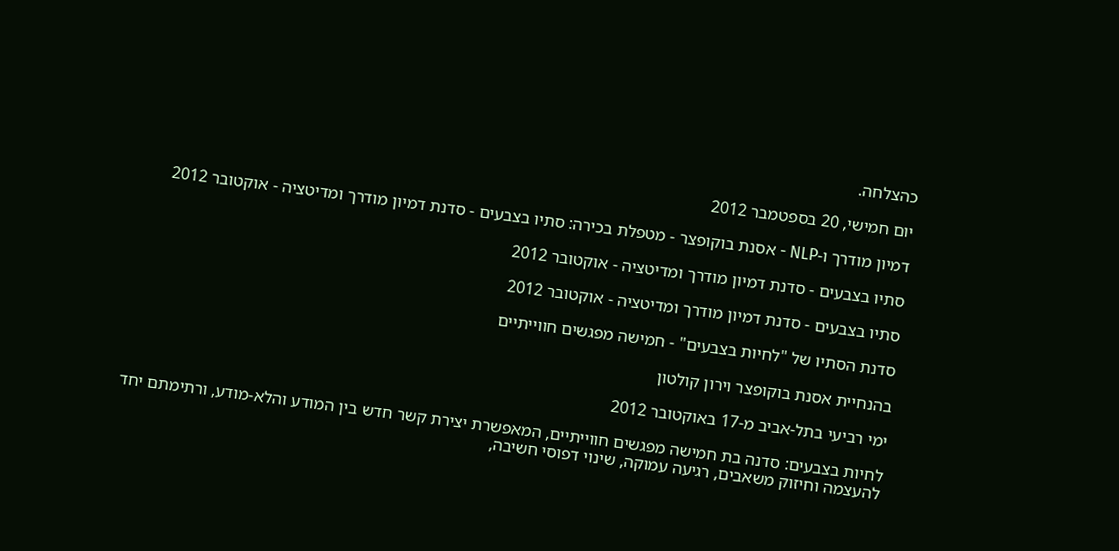כהצלחה.

יום חמישי, 20 בספטמבר 2012

דמיון מודרך ו-NLP - אסנת בוקופצר - מטפלת בכירה: סתיו בצבעים - סדנת דמיון מודרך ומדיטציה - אוקטובר 2012

סתיו בצבעים - סדנת דמיון מודרך ומדיטציה - אוקטובר 2012

סתיו בצבעים - סדנת דמיון מודרך ומדיטציה - אוקטובר 2012

סדנת הסתיו של "לחיות בצבעים" - חמישה מפגשים חווייתיים

בהנחיית אסנת בוקופצר וירון קולטון

ימי רביעי בתל-אביב מ-17 באוקטובר 2012

לחיות בצבעים: סדנה בת חמישה מפגשים חווייתיים, המאפשרת יצירת קשר חדש בין המודע והלא-מודע, ורתימתם יחד להעצמה וחיזוק משאבים, רגיעה עמוקה, שינוי דפוסי חשיבה,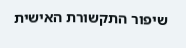שיפור התקשורת האישית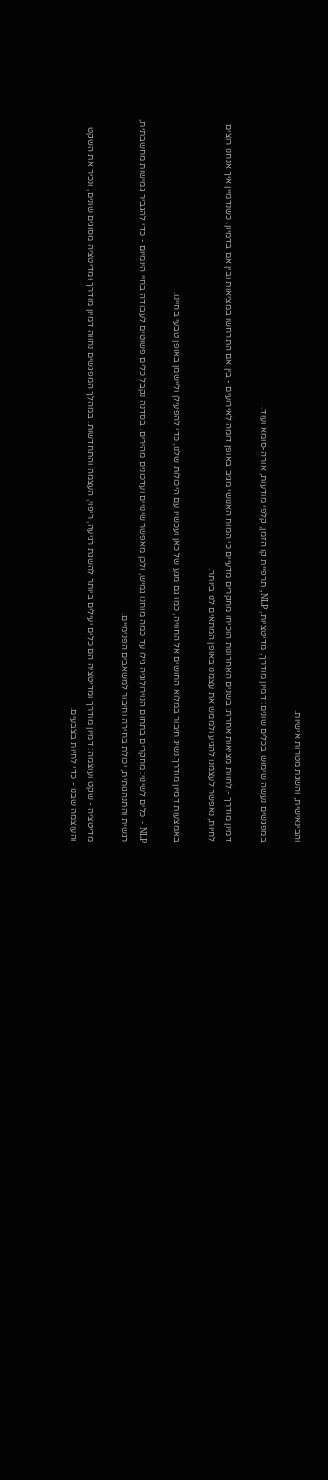והבינאישית, והשגת מטרות אישיות.

במפגשים נעשה שימוש בכלים שונים: דמיון מודרך, מדיטציות, NLP, תרפיית קו הזמן, קלפי מודעות, אורה-סומא ועוד.

דמיון מודרך - לחוות מציאות אחרת: בשנים האחרונות הוכיחו מחקרים מדעיים כי המוח האנושי מגיב באופן דומה לאירועים - בין אם התרחשו במציאות ובין אם בדמיון. כשנדמיין איך אנחנו רוצים לחיות, נאפשר לעצמנו להגיע ולממש את עצמנו באופן המתאים לנו ביותר.

באמצעות דמיון מודרך נשיג חיבור במלוא החושים אל החוויה, כמו גם מגע של כאן ועכשיו עם היכולות שלנו, כדי להפעילן וליישמן באופן טבעי בחיינו.

NLP - כלים לשינוי: מחקרים בתחום הנוירולוגיה גילו עד כמה מוחנו גמיש, ולכן מאפשר שינויים ועדכונים מהירים. בסדנה נקבל כלים פשוטים לעבודה בחיי היומיום - כדי להגביר גמישות מחשבתית, רגשית והתנהגותית, יכולת בחירה וחיבור למשאבים הפנימיים.

מדיטציה - שקט ועוצמה: דמיון מודרך ומדיטציה הם כלים יעילים ביותר להשגת רגיעה, ריפוי, העצמה והתחדשות. במהלך המפגשים נחווה דמיון מודרך ומדיטציה מסוגים שונים, ונכיר את השקט והעוצמה שבנו - כדי לחיות בצבעים.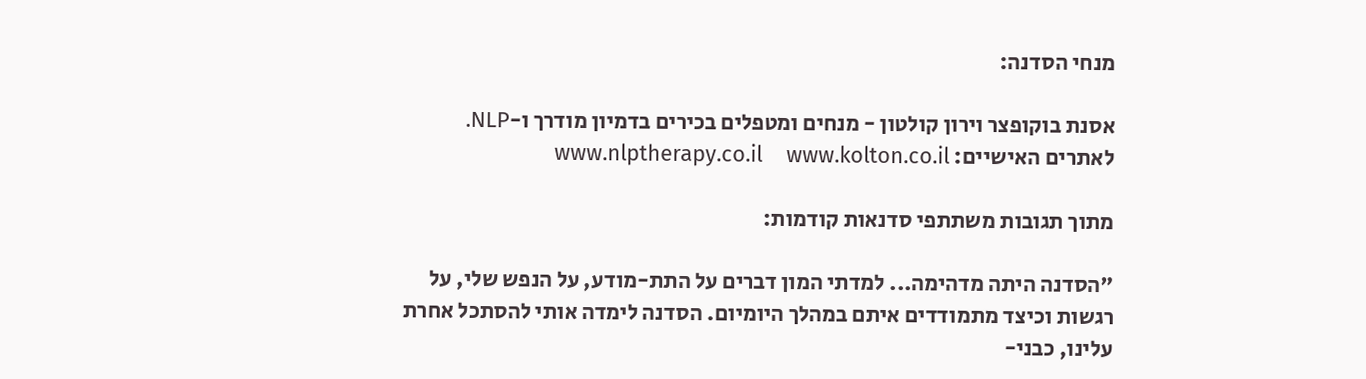מנחי הסדנה:

אסנת בוקופצר וירון קולטון - מנחים ומטפלים בכירים בדמיון מודרך ו-NLP.
לאתרים האישיים: www.nlptherapy.co.il    www.kolton.co.il

מתוך תגובות משתתפי סדנאות קודמות:

"הסדנה היתה מדהימה... למדתי המון דברים על התת-מודע, על הנפש שלי, על רגשות וכיצד מתמודדים איתם במהלך היומיום. הסדנה לימדה אותי להסתכל אחרת עלינו, כבני-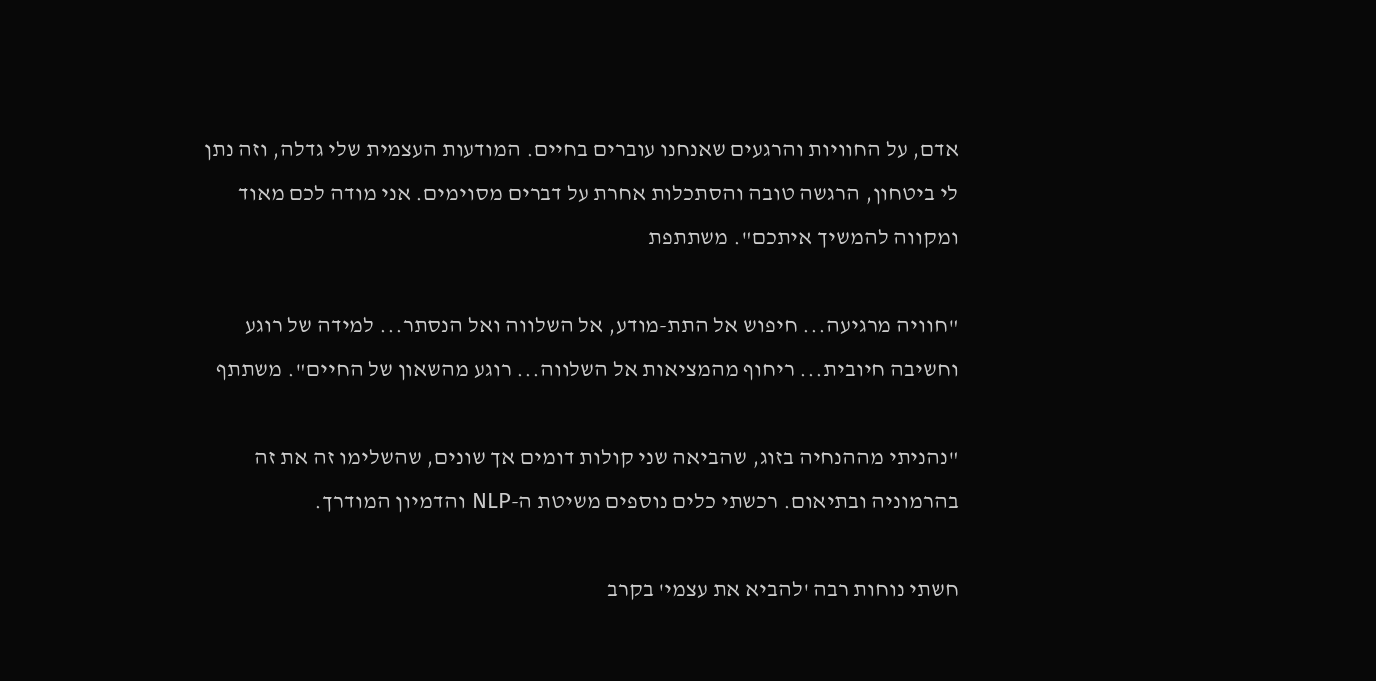אדם, על החוויות והרגעים שאנחנו עוברים בחיים. המודעות העצמית שלי גדלה, וזה נתן לי ביטחון, הרגשה טובה והסתכלות אחרת על דברים מסוימים. אני מודה לכם מאוד ומקווה להמשיך איתכם". משתתפת

"חוויה מרגיעה... חיפוש אל התת-מודע, אל השלווה ואל הנסתר... למידה של רוגע וחשיבה חיובית... ריחוף מהמציאות אל השלווה... רוגע מהשאון של החיים". משתתף

"נהניתי מההנחיה בזוג, שהביאה שני קולות דומים אך שונים, שהשלימו זה את זה בהרמוניה ובתיאום. רכשתי כלים נוספים משיטת ה-NLP והדמיון המודרך.

חשתי נוחות רבה 'להביא את עצמי' בקרב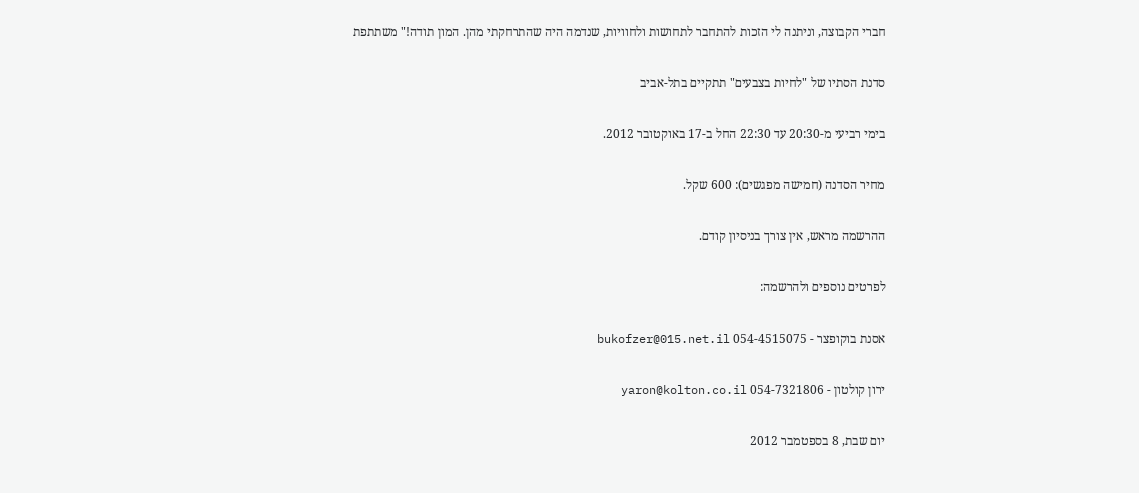חברי הקבוצה, וניתנה לי הזכות להתחבר לתחושות ולחוויות, שנדמה היה שהתרחקתי מהן. המון תודה!" משתתפת

סדנת הסתיו של "לחיות בצבעים" תתקיים בתל-אביב

בימי רביעי מ-20:30 עד 22:30 החל ב-17 באוקטובר 2012.

מחיר הסדנה (חמישה מפגשים): 600 שקל.

ההרשמה מראש, אין צורך בניסיון קודם.

לפרטים נוספים ולהרשמה:

אסנת בוקופצר - 054-4515075 bukofzer@015.net.il

ירון קולטון - 054-7321806 yaron@kolton.co.il

יום שבת, 8 בספטמבר 2012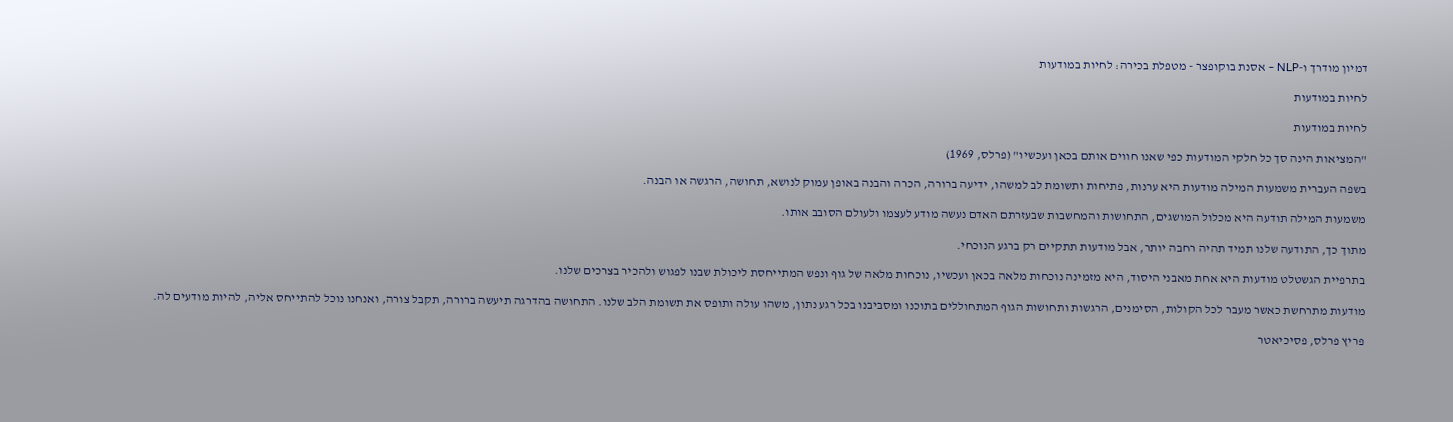דמיון מודרך ו-NLP - אסנת בוקופצר - מטפלת בכירה: לחיות במודעות

לחיות במודעות

לחיות במודעות

"המציאות הינה סך כל חלקי המודעות כפי שאנו חווים אותם בכאן ועכשיו" (פרלס, 1969)

בשפה העברית משמעות המילה מודעות היא ערנות, פתיחות ותשומת לב למשהו, ידיעה ברורה, הכרה והבנה באופן עמוק לנושא, תחושה, הרגשה או הבנה.

משמעות המילה תודעה היא מכלול המושגים, התחושות והמחשבות שבעזרתם האדם נעשה מודע לעצמו ולעולם הסובב אותו.

מתוך כך, התודעה שלנו תמיד תהיה רחבה יותר, אבל מודעות תתקיים רק ברגע הנוכחי.

בתרפיית הגשטלט מודעות היא אחת מאבני היסוד, היא מזמינה נוכחות מלאה בכאן ועכשיו, נוכחות מלאה של גוף ונפש המתייחסת ליכולת שבנו לפגוש ולהכיר בצרכים שלנו.

מודעות מתרחשת כאשר מעבר לכל הקולות, הסימנים, הרגשות ותחושות הגוף המתחוללים בתוכנו ומסביבנו בכל רגע נתון, משהו עולה ותופס את תשומת הלב שלנו. התחושה בהדרגה תיעשה ברורה, תקבל צורה, ואנחנו נוכל להתייחס אליה, להיות מודעים לה.

פריץ פרלס, פסיכיאטר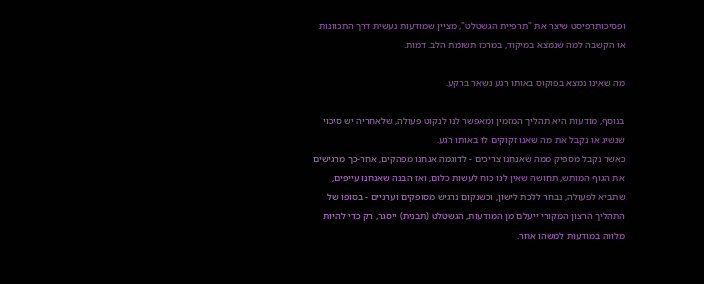ופסיכותרפיסט שיצר את "תרפיית הגשטלט", מציין שמודעות נעשית דרך התכוונות או הקשבה למה שנמצא במיקוד, במרכז תשומת הלב. דמות.

מה שאינו נמצא בפוקוס באותו רגע נשאר ברקע.

בנוסף, מודעות היא תהליך המזמין ומאפשר לנו לנקוט פעולה, שלאחריה יש סיכוי שנשיג או נקבל את מה שאנו זקוקים לו באותו רגע.
כאשר נקבל מספיק ממה שאנחנו צריכים - לדוגמה אנחנו מפהקים, אחר-כך מרגישים את הגוף המותש, תחושה שאין לנו כוח לעשות כלום, ואז הבנה שאנחנו עייפים, שתביא לפעולה, נבחר ללכת לישון, וכשנקום נרגיש מסופקים וערניים - בסופו של התהליך הרצון המקורי ייעלם מן המודעות, הגשטלט (תבנית) ייסגר, רק כדי להיות מלווה במודעות למשהו אחר.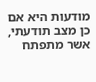מודעות היא אם כן מצב תודעתי, אשר מתפתח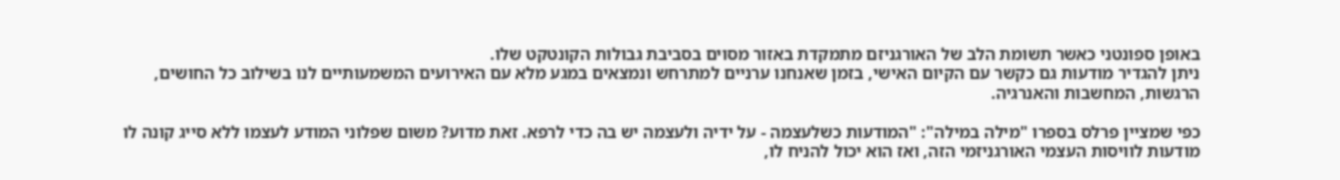באופן ספונטני כאשר תשומת הלב של האורגניזם מתמקדת באזור מסוים בסביבת גבולות הקונטקט שלו.
ניתן להגדיר מודעות גם כקשר עם הקיום האישי, בזמן שאנחנו ערניים למתרחש ונמצאים במגע מלא עם האירועים המשמעותיים לנו בשילוב כל החושים, הרגשות, המחשבות והאנרגיה.

כפי שמציין פרלס בספרו "מילה במילה": "המודעות כשלעצמה - על ידיה ולעצמה יש בה כדי לרפא. זאת מדוע? משום שפלוני המודע לעצמו ללא סייג קונה לו מודעות לוויסות העצמי האורגניזמי הזה, ואז הוא יכול להניח לו,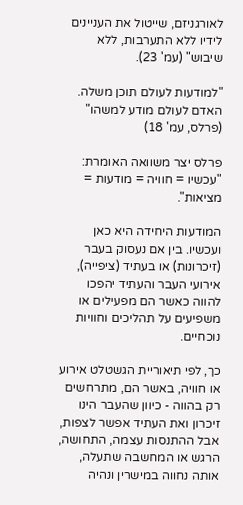לאורגניזם, שייטול את העניינים לידיו ללא התערבות, ללא שיבוש" (עמ' 23).

"למודעות לעולם תוכן משלה. האדם לעולם מודע למשהו" (פרלס, עמ' 18)

פרלס יצר משוואה האומרת: "עכשיו = חוויה = מודעות = מציאות".

המודעות היחידה היא כאן ועכשיו. בין אם נעסוק בעבר (זיכרונות) או בעתיד (ציפייה), אירועי העבר והעתיד יהפכו להווה כאשר הם מפעילים או משפיעים על תהליכים וחוויות נוכחיים.

כך, לפי תיאוריית הגשטלט אירוע או חוויה, באשר הם, מתרחשים רק בהווה - כיוון שהעבר הינו זיכרון ואת העתיד אפשר לצפות, אבל ההתנסות עצמה, התחושה, הרגש או המחשבה שתעלה, אותה נחווה במישרין ונהיה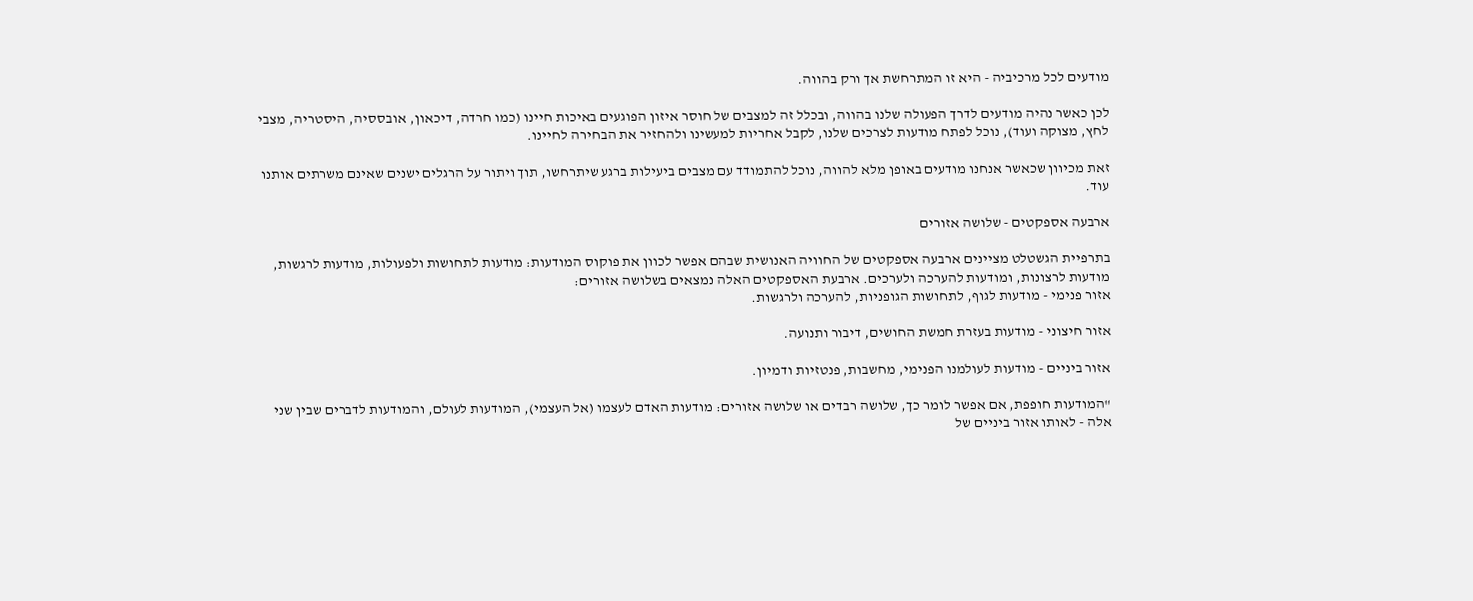מודעים לכל מרכיביה - היא זו המתרחשת אך ורק בהווה.

לכן כאשר נהיה מודעים לדרך הפעולה שלנו בהווה, ובכלל זה למצבים של חוסר איזון הפוגעים באיכות חיינו (כמו חרדה, דיכאון, אובססיה, היסטריה, מצבי לחץ, מצוקה ועוד), נוכל לפתח מודעות לצרכים שלנו, לקבל אחריות למעשינו ולהחזיר את הבחירה לחיינו.

זאת מכיוון שכאשר אנחנו מודעים באופן מלא להווה, נוכל להתמודד עם מצבים ביעילות ברגע שיתרחשו, תוך ויתור על הרגלים ישנים שאינם משרתים אותנו עוד.

ארבעה אספקטים - שלושה אזורים

בתרפיית הגשטלט מציינים ארבעה אספקטים של החוויה האנושית שבהם אפשר לכוון את פוקוס המודעות: מודעות לתחושות ולפעולות, מודעות לרגשות, מודעות לרצונות, ומודעות להערכה ולערכים. ארבעת האספקטים האלה נמצאים בשלושה אזורים:
אזור פנימי - מודעות לגוף, לתחושות הגופניות, להערכה ולרגשות.

אזור חיצוני - מודעות בעזרת חמשת החושים, דיבור ותנועה.

אזור ביניים - מודעות לעולמנו הפנימי, מחשבות, פנטזיות ודמיון.

"המודעות חופפת, אם אפשר לומר כך, שלושה רבדים או שלושה אזורים: מודעות האדם לעצמו (אל העצמי), המודעות לעולם, והמודעות לדברים שבין שני אלה - לאותו אזור ביניים של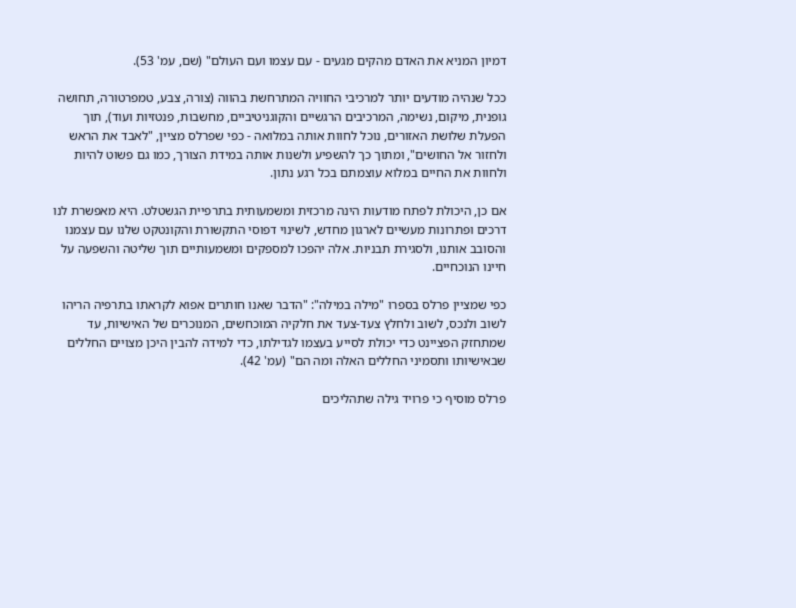דמיון המניא את האדם מהקים מגעים - עם עצמו ועם העולם" (שם, עמ' 53).

ככל שנהיה מודעים יותר למרכיבי החוויה המתרחשת בהווה (צורה, צבע, טמפרטורה, תחושה גופנית, מיקום, נשימה, המרכיבים הרגשיים והקוגניטיביים, מחשבות, פנטזיות ועוד), תוך הפעלת שלושת האזורים, נוכל לחוות אותה במלואה - כפי שפרלס מציין, "לאבד את הראש ולחזור אל החושים", ומתוך כך להשפיע ולשנות אותה במידת הצורך, כמו גם פשוט להיות ולחוות את החיים במלוא עוצמתם בכל רגע נתון.

אם כן, היכולת לפתח מודעות הינה מרכזית ומשמעותית בתרפיית הגשטלט. היא מאפשרת לנו דרכים ופתרונות מעשיים לארגון מחדש, לשינוי דפוסי התקשורת והקונטקט שלנו עם עצמנו והסובב אותנו, ולסגירת תבניות. אלה יהפכו למספקים ומשמעותיים תוך שליטה והשפעה על חיינו הנוכחיים.

כפי שמציין פרלס בספרו "מילה במילה": "הדבר שאנו חותרים אפוא לקראתו בתרפיה הריהו לשוב ולנכס, לשוב ולחלץ צעד-צעד את חלקיה המוכחשים, המנוכרים של האישיות, עד שמתחזק הפציינט כדי יכולת לסייע בעצמו לגדילתו, כדי למידה להבין היכן מצויים החללים שבאישיותו ותסמיני החללים האלה ומה הם" (עמ' 42).

פרלס מוסיף כי פרויד גילה שתהליכים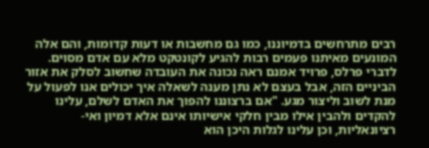רבים מתרחשים בדמיוננו, כמו גם מחשבות או דעות קדומות, והם אלה המונעים מאיתנו פעמים רבות להגיע לקונטקט מלא עם אדם מסוים. לדברי פרלס, פרויד אמנם ראה נכונה את העובדה שחשוב לסלק את אזור הביניים הזה, אבל בעצם לא נתן מענה לשאלה איך יכולים אנו לפעול על מנת לשוב וליצור מגע. "אם ברצוננו להפוך את האדם לשלם, עלינו להקדים ולהבין אילו מבין חלקי אישיותו אינם אלא דמיון ואי-רציונאליות, וכן עלינו לגלות היכן הוא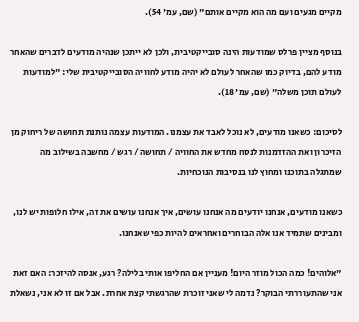מקיים מגעים ועם מה הוא מקיים אותם" (שם, עמ' 54).

בנוסף מציין פרלס שמודעות הינה סובייקטיבית, ולכן לא ייתכן שנהיה מודעים לדברים שהאחר מודע להם, בדיוק כמו שהאחר לעולם לא יהיה מודע לחוויה הסובייקטיבית שלי: "למודעות לעולם תוכן משלה" (שם, עמ' 18).

לסיכום: כשאנו מודעים, לא נוכל לאבד את עצמנו. המודעות עצמה נותנת תחושה של ריחוק מן הזיכרון ואת ההזדמנות לנסח מחדש את החוויה / תחושה / רגש / מחשבה בשילוב מה שמתגלה בתוכנו ומחוץ לנו בנסיבות הנוכחיות.

כשאנו מודעים, אנחנו יודעים מה אנחנו עושים, איך אנחנו עושים את זה, אילו חלופות יש לנו, ומבינים שתמיד אנו אלה הבוחרים ואחראים להיות כפי שאנחנו.

"אלוהים! כמה הכול מוזר היום! מעניין אם החליפו אותי בלילה? רגע, אנסה להיזכר: האם זאת אני שהתעוררתי הבוקר? נדמה לי שאני זוכרת שהרגשתי קצת אחרת. אבל אם זו לא אני, נשאלת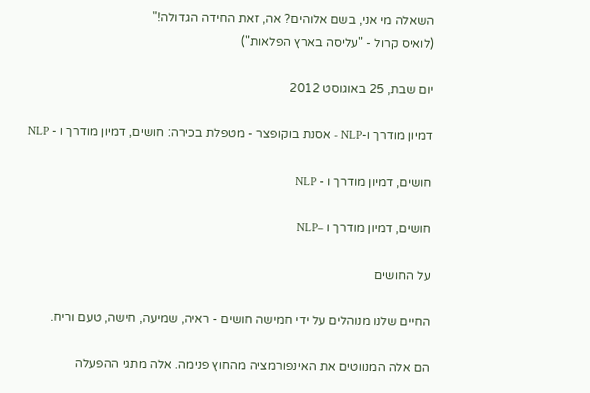השאלה מי אני, בשם אלוהים? אה, זאת החידה הגדולה!"
(לואיס קרול - "עליסה בארץ הפלאות")

יום שבת, 25 באוגוסט 2012

דמיון מודרך ו-NLP - אסנת בוקופצר - מטפלת בכירה: חושים, דמיון מודרך ו - NLP

חושים, דמיון מודרך ו - NLP

חושים, דמיון מודרך ו –NLP

על החושים

החיים שלנו מנוהלים על ידי חמישה חושים - ראיה, שמיעה, חישה, טעם וריח.

הם אלה המנווטים את האינפורמציה מהחוץ פנימה. אלה מתגי ההפעלה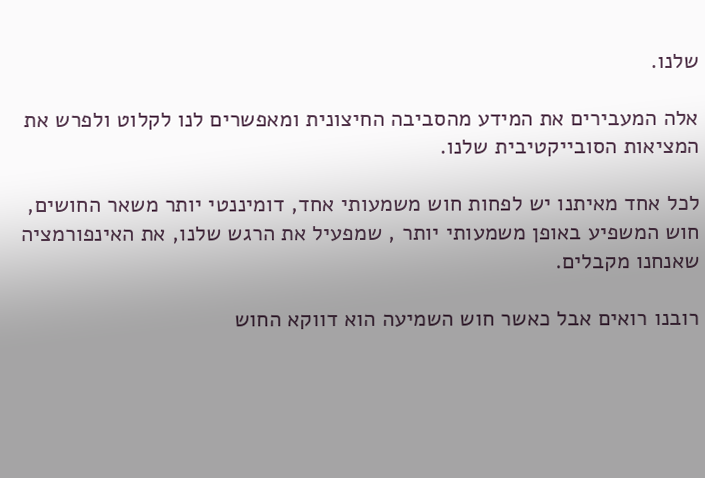שלנו.

אלה המעבירים את המידע מהסביבה החיצונית ומאפשרים לנו לקלוט ולפרש את המציאות הסובייקטיבית שלנו.

לכל אחד מאיתנו יש לפחות חוש משמעותי אחד, דומיננטי יותר משאר החושים, חוש המשפיע באופן משמעותי יותר , שמפעיל את הרגש שלנו, את האינפורמציה שאנחנו מקבלים.

רובנו רואים אבל כאשר חוש השמיעה הוא דווקא החוש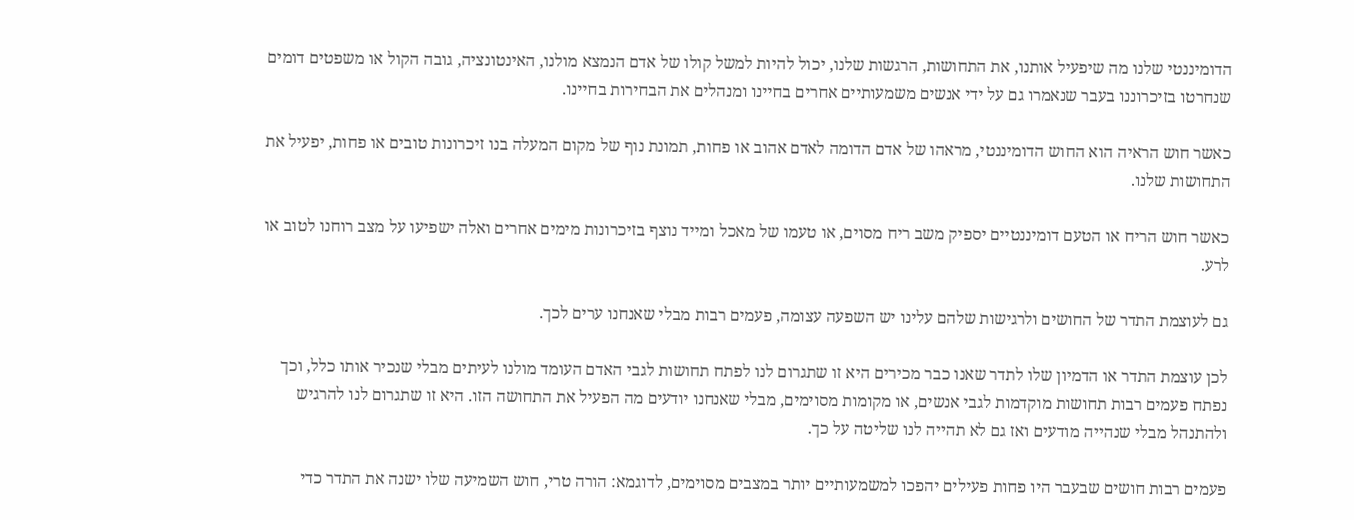הדומיננטי שלנו מה שיפעיל אותנו, את התחושות, הרגשות שלנו, יכול להיות למשל קולו של אדם הנמצא מולנו, האינטונציה, גובה הקול או משפטים דומים שנחרטו בזיכרוננו בעבר שנאמרו גם על ידי אנשים משמעותיים אחרים בחיינו ומנהלים את הבחירות בחיינו.

כאשר חוש הראיה הוא החוש הדומיננטי, מראהו של אדם הדומה לאדם אהוב או פחות, תמונת נוף של מקום המעלה בנו זיכרונות טובים או פחות, יפעיל את התחושות שלנו.

כאשר חוש הריח או הטעם דומיננטיים יספיק משב ריח מסוים, או טעמו של מאכל ומייד נוצף בזיכרונות מימים אחרים ואלה ישפיעו על מצב רוחנו לטוב או לרע.

גם לעוצמת התדר של החושים ולרגישות שלהם עלינו יש השפעה עצומה, פעמים רבות מבלי שאנחנו ערים לכך.

לכן עוצמת התדר או הדמיון שלו לתדר שאנו כבר מכירים היא זו שתגרום לנו לפתח תחושות לגבי האדם העומד מולנו לעיתים מבלי שנכיר אותו כלל, וכך נפתח פעמים רבות תחושות מוקדמות לגבי אנשים, או מקומות מסוימים, מבלי שאנחנו יודעים מה הפעיל את התחושה הזו. היא זו שתגרום לנו להרגיש ולהתנהל מבלי שנהייה מודעים ואז גם לא תהייה לנו שליטה על כך.

פעמים רבות חושים שבעבר היו פחות פעילים יהפכו למשמעותיים יותר במצבים מסוימים, לדוגמא: הורה טרי, חוש השמיעה שלו ישנה את התדר כדי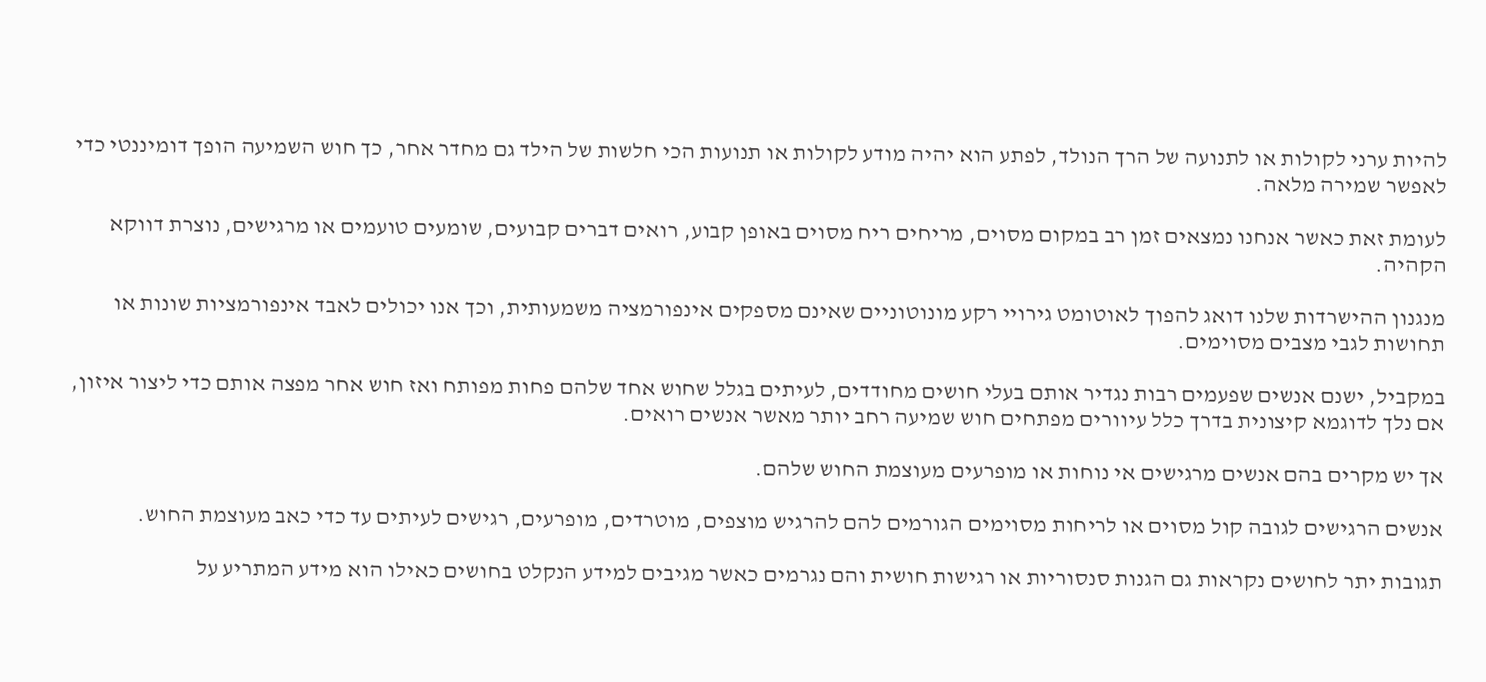להיות ערני לקולות או לתנועה של הרך הנולד, לפתע הוא יהיה מודע לקולות או תנועות הכי חלשות של הילד גם מחדר אחר, כך חוש השמיעה הופך דומיננטי כדי לאפשר שמירה מלאה.

לעומת זאת כאשר אנחנו נמצאים זמן רב במקום מסוים, מריחים ריח מסוים באופן קבוע, רואים דברים קבועים, שומעים טועמים או מרגישים, נוצרת דווקא הקהיה.

מנגנון ההישרדות שלנו דואג להפוך לאוטומט גירויי רקע מונוטוניים שאינם מספקים אינפורמציה משמעותית, וכך אנו יכולים לאבד אינפורמציות שונות או תחושות לגבי מצבים מסוימים.

במקביל, ישנם אנשים שפעמים רבות נגדיר אותם בעלי חושים מחודדים, לעיתים בגלל שחוש אחד שלהם פחות מפותח ואז חוש אחר מפצה אותם כדי ליצור איזון, אם נלך לדוגמא קיצונית בדרך כלל עיוורים מפתחים חוש שמיעה רחב יותר מאשר אנשים רואים.

אך יש מקרים בהם אנשים מרגישים אי נוחות או מופרעים מעוצמת החוש שלהם.

אנשים הרגישים לגובה קול מסוים או לריחות מסוימים הגורמים להם להרגיש מוצפים, מוטרדים, מופרעים, רגישים לעיתים עד כדי כאב מעוצמת החוש.

תגובות יתר לחושים נקראות גם הגנות סנסוריות או רגישות חושית והם נגרמים כאשר מגיבים למידע הנקלט בחושים כאילו הוא מידע המתריע על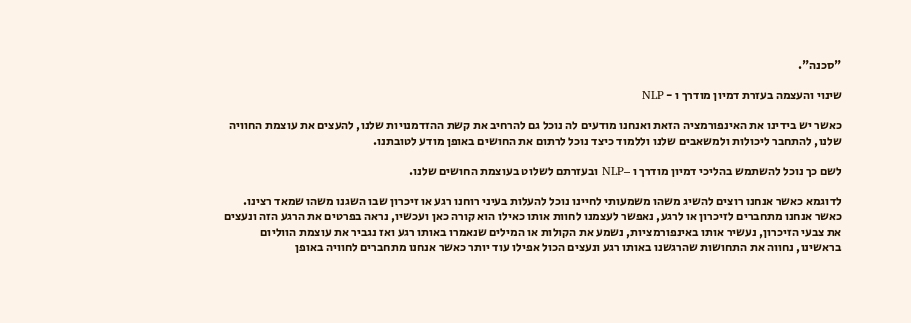"סכנה".

שינוי והעצמה בעזרת דמיון מודרך ו - NLP

כאשר יש בידינו את האינפורמציה הזאת ואנחנו מודעים לה נוכל גם להרחיב את קשת ההזדמנויות שלנו, להעצים את עוצמת החוויה שלנו, להתחבר ליכולות ולמשאבים שלנו וללמוד כיצד נוכל לרתום את החושים באופן מודע לטובתנו.

לשם כך נוכל להשתמש בהליכי דמיון מודרך ו –NLP ובעזרתם לשלוט בעוצמת החושים שלנו.

לדוגמא כאשר אנחנו רוצים להשיג משהו משמעותי לחיינו נוכל להעלות בעיני רוחנו רגע או זיכרון שבו השגנו משהו שמאד רצינו. כאשר אנחנו מתחברים לזיכרון או לרגע, נאפשר לעצמנו לחוות אותו כאילו הוא קורה כאן ועכשיו, נראה בפרטים את הרגע הזה ונעצים את צבעי הזיכרון, נעשיר אותו באינפורמציות, נשמע את הקולות או המילים שנאמרו באותו רגע ואז נגביר את עוצמת הווליום בראשינו, נחווה את התחושות שהרגשנו באותו רגע ונעצים הכול אפילו עוד יותר כאשר אנחנו מתחברים לחוויה באופן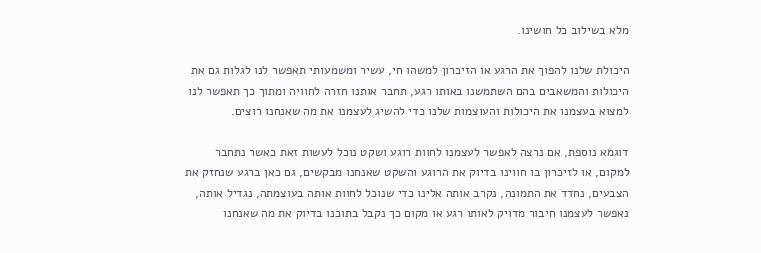מלא בשילוב כל חושינו.

היכולת שלנו להפוך את הרגע או הזיכרון למשהו חי, עשיר ומשמעותי תאפשר לנו לגלות גם את היכולות והמשאבים בהם השתמשנו באותו רגע, תחבר אותנו חזרה לחוויה ומתוך כך תאפשר לנו למצוא בעצמנו את היכולות והעוצמות שלנו כדי להשיג לעצמנו את מה שאנחנו רוצים.

דוגמא נוספת, אם נרצה לאפשר לעצמנו לחוות רוגע ושקט נוכל לעשות זאת כאשר נתחבר למקום, או לזיכרון בו חווינו בדיוק את הרוגע והשקט שאנחנו מבקשים, גם כאן ברגע שנחזק את הצבעים, נחדד את התמונה, נקרב אותה אלינו כדי שנוכל לחוות אותה בעוצמתה, נגדיל אותה, נאפשר לעצמנו חיבור מדויק לאותו רגע או מקום כך נקבל בתוכנו בדיוק את מה שאנחנו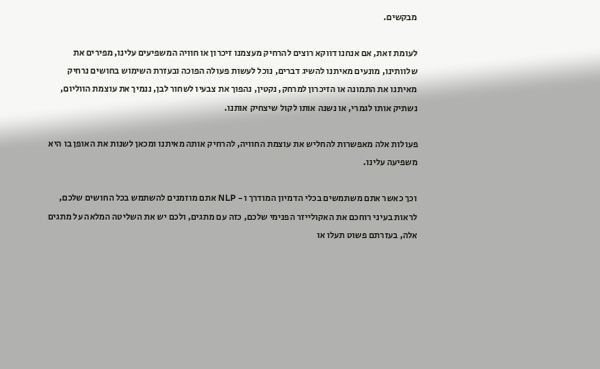מבקשים.

לעומת זאת, אם אנחנו דווקא רוצים להרחיק מעצמנו זיכרון או חוויה המשפיעים עלינו, מפירים את שלוותינו, מונעים מאיתנו להשיג דברים, נוכל לעשות פעולה הפוכה ובעזרת השימוש בחושים נרחיק מאיתנו את התמונה או הזיכרון למרחק, נקטין, נהפוך את צבעיו לשחור לבן, ננמיך את עוצמת הווליום, נשתיק אותו לגמרי, או נשנה אותו לקול שיצחיק אותנו.

פעולות אלה מאפשרות להחליש את עוצמת החוויה, להרחיק אותה מאיתנו ומכאן לשנות את האופן בו היא משפיעה עלינו.

וכך כאשר אתם משתמשים בכלי הדמיון המודרך ו - NLP אתם מוזמנים להשתמש בכל החושים שלכם, לראות בעיני רוחכם את האקולייזר הפנימי שלכם, כזה עם מתגים, ולכם יש את השליטה המלאה על מתגים אלה, בעזרתם פשוט תעלו או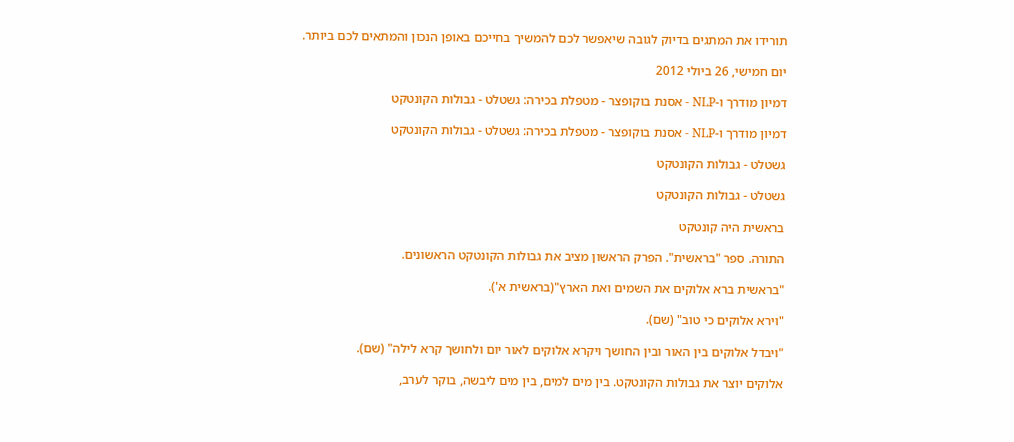תורידו את המתגים בדיוק לגובה שיאפשר לכם להמשיך בחייכם באופן הנכון והמתאים לכם ביותר.

יום חמישי, 26 ביולי 2012

דמיון מודרך ו-NLP - אסנת בוקופצר - מטפלת בכירה: גשטלט - גבולות הקונטקט

דמיון מודרך ו-NLP - אסנת בוקופצר - מטפלת בכירה: גשטלט - גבולות הקונטקט

גשטלט - גבולות הקונטקט

גשטלט - גבולות הקונטקט

בראשית היה קונטקט

התורה. ספר "בראשית". הפרק הראשון מציב את גבולות הקונטקט הראשונים.

"בראשית ברא אלוקים את השמים ואת הארץ"(בראשית א').

"וירא אלוקים כי טוב" (שם).

"ויבדל אלוקים בין האור ובין החושך ויקרא אלוקים לאור יום ולחושך קרא לילה" (שם).

אלוקים יוצר את גבולות הקונטקט. בין מים למים, בין מים ליבשה, בוקר לערב,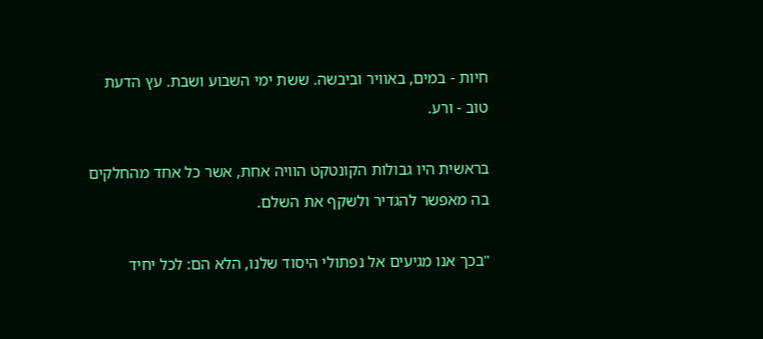חיות - במים, באוויר וביבשה. ששת ימי השבוע ושבת. עץ הדעת טוב - ורע.

בראשית היו גבולות הקונטקט הוויה אחת, אשר כל אחד מהחלקים בה מאפשר להגדיר ולשקף את השלם.

"בכך אנו מגיעים אל נפתולי היסוד שלנו, הלא הם: לכל יחיד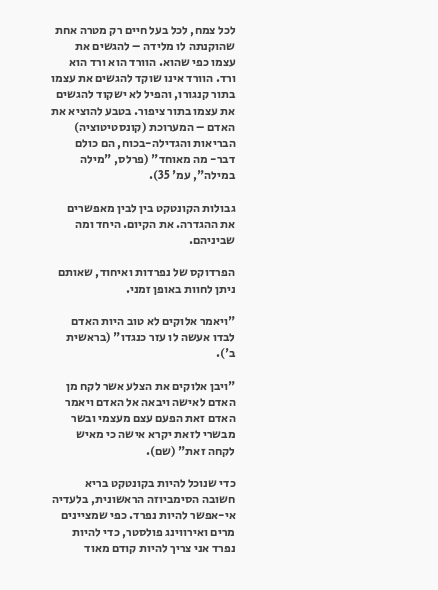לכל צמח, לכל בעל חיים רק מטרה אחת שהוקנתה לו מלידה – להגשים את עצמו כפי שהוא. הוורד הוא ורד הוא ורד. הוורד אינו שוקד להגשים את עצמו בתור קנגורו, והפיל לא ישקוד להגשים את עצמו בתור ציפור. בטבע להוציא את האדם – המערוכת (קונסטיטוציה) הבריאות והגדילה-בכוח, הם כולם דבר- מה מאוחד" (פרלס, "מילה במילה", עמ' 35).

גבולות הקונטקט בין לבין מאפשרים את ההגדרה. את הקיום. היחד ומה שביניהם.

הפרדוקס של נפרדות ואיחוד, שאותם ניתן לחוות באופן זמני.

"ויאמר אלוקים לא טוב היות האדם לבדו אעשה לו עזר כנגדו" (בראשית ב').

"ויבן אלוקים את הצלע אשר לקח מן האדם לאישה ויבאה אל האדם ויאמר האדם זאת הפעם עצם מעצמי ובשר מבשרי לזאת יקרא אישה כי מאיש לקחה זאת" (שם).

כדי שנוכל להיות בקונטקט בריא חשובה הסימביוזה הראשונית, בלעדיה אי-אפשר להיות נפרד. כפי שמציינים מרים ואירווינג פולסטר, כדי להיות נפרד אני צריך להיות קודם מאוד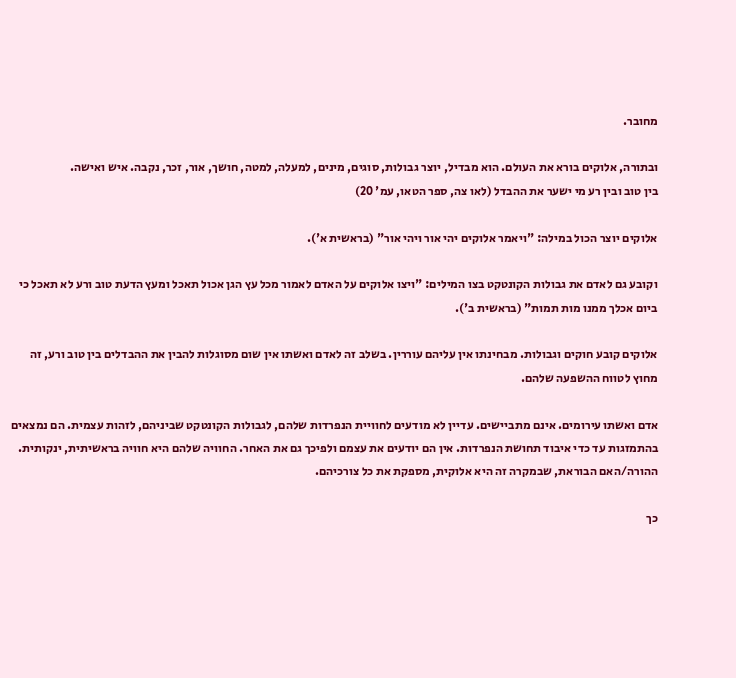מחובר.

ובתורה, אלוקים בורא את העולם. הוא מבדיל, יוצר גבולות, סוגים, מינים, למעלה, למטה, חושך, אור, זכר, נקבה. איש ואישה.
בין טוב ובין רע מי ישער את ההבדל (לאו צה, ספר הטאו, עמ' 20)

אלוקים יוצר הכול במילה: "ויאמר אלוקים יהי אור ויהי אור" (בראשית א').

וקובע גם לאדם את גבולות הקונטקט בצו המילים: "ויצו אלוקים על האדם לאמור מכל עץ הגן אכול תאכל ומעץ הדעת טוב ורע לא תאכל כי ביום אכלך ממנו מות תמות" (בראשית ב').

אלוקים קובע חוקים וגבולות. מבחינתו אין עליהם עוררין. בשלב זה לאדם ואשתו אין שום מסוגלות להבין את ההבדלים בין טוב ורע, זה מחוץ לטווח ההשפעה שלהם.

אדם ואשתו עירומים. אינם מתביישים. עדיין לא מודעים לחוויית הנפרדות שלהם, לגבולות הקונטקט שביניהם, לזהות עצמית. הם נמצאים בהתמזגות עד כדי איבוד תחושת הנפרדות. אין הם יודעים את עצמם ולפיכך גם את האחר. החוויה שלהם היא חוויה בראשיתית, ינקותית. ההורה/האם הבוראת, שבמקרה זה היא אלוקית, מספקת את כל צורכיהם.

כך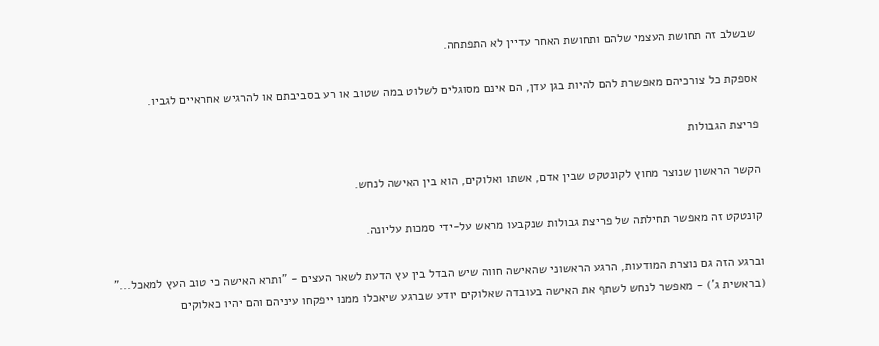שבשלב זה תחושת העצמי שלהם ותחושת האחר עדיין לא התפתחה.

אספקת כל צורכיהם מאפשרת להם להיות בגן עדן, הם אינם מסוגלים לשלוט במה שטוב או רע בסביבתם או להרגיש אחראיים לגביו.

פריצת הגבולות

הקשר הראשון שנוצר מחוץ לקונטקט שבין אדם, אשתו ואלוקים, הוא בין האישה לנחש.

קונטקט זה מאפשר תחילתה של פריצת גבולות שנקבעו מראש על-ידי סמכות עליונה.

וברגע הזה גם נוצרת המודעות, הרגע הראשוני שהאישה חווה שיש הבדל בין עץ הדעת לשאר העצים - "ותרא האישה כי טוב העץ למאכל..." (בראשית ג') - מאפשר לנחש לשתף את האישה בעובדה שאלוקים יודע שברגע שיאכלו ממנו ייפקחו עיניהם והם יהיו כאלוקים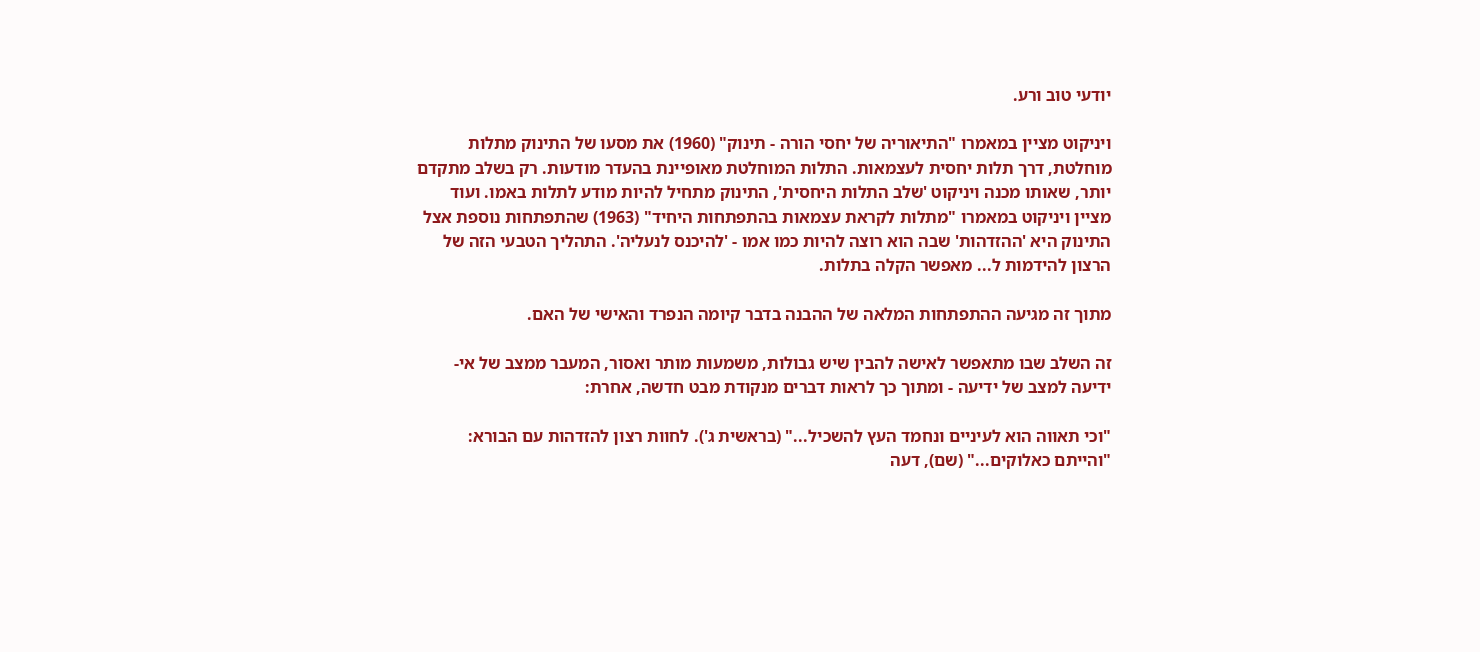יודעי טוב ורע.

ויניקוט מציין במאמרו "התיאוריה של יחסי הורה - תינוק" (1960) את מסעו של התינוק מתלות מוחלטת, דרך תלות יחסית לעצמאות. התלות המוחלטת מאופיינת בהעדר מודעות. רק בשלב מתקדם יותר, שאותו מכנה ויניקוט 'שלב התלות היחסית', התינוק מתחיל להיות מודע לתלות באמו. ועוד מציין ויניקוט במאמרו "מתלות לקראת עצמאות בהתפתחות היחיד" (1963) שהתפתחות נוספת אצל התינוק היא 'ההזדהות' שבה הוא רוצה להיות כמו אמו - 'להיכנס לנעליה'. התהליך הטבעי הזה של הרצון להידמות ל... מאפשר הקלה בתלות.

מתוך זה מגיעה ההתפתחות המלאה של ההבנה בדבר קיומה הנפרד והאישי של האם.

זה השלב שבו מתאפשר לאישה להבין שיש גבולות, משמעות מותר ואסור, המעבר ממצב של אי-ידיעה למצב של ידיעה - ומתוך כך לראות דברים מנקודת מבט חדשה, אחרת:

"וכי תאווה הוא לעיניים ונחמד העץ להשכיל..." (בראשית ג'). לחוות רצון להזדהות עם הבורא: "והייתם כאלוקים..." (שם), דעה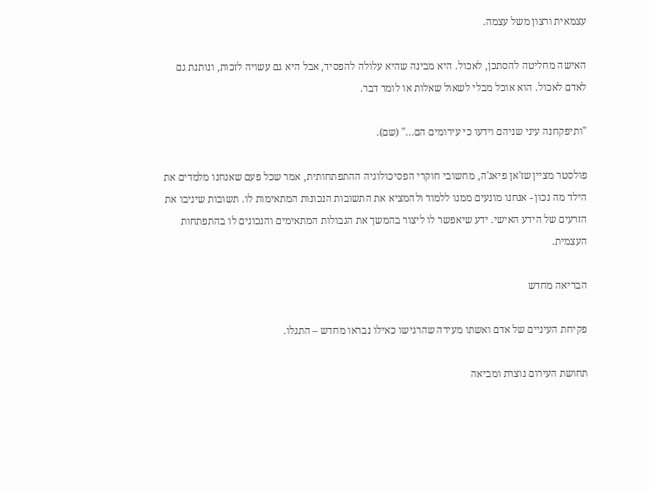עצמאית ורצון משל עצמה.

האישה מחליטה להסתכן, לאכול. היא מבינה שהיא עלולה להפסיד, אבל היא גם עשויה לזכות, ונותנת גם לאדם לאכול. הוא אוכל מבלי לשאול שאלות או לומר דבר.

"ותיפקחנה עיני שניהם וידעו כי עירומים הם..." (שם).

פולסטר מציין שז'אן פיאג'ה, מחשובי חוקרי הפסיכולוגיה ההתפתחותית, אמר שכל פעם שאנחנו מלמדים את הילד מה נכון - אנחנו מונעים ממנו ללמוד ולהמציא את התשובות הנכונות המתאימות לו. תשובות שיניבו את הזרעים של הידע האישי. ידע שיאפשר לו ליצור בהמשך את הגבולות המתאימים והנכונים לו בהתפתחות העצמית.

הבריאה מחדש

פקיחת העיניים של אדם ואשתו מעידה שהרגישו כאילו נבראו מחדש – התגלו.

תחושת העירום נוצרת ומביאה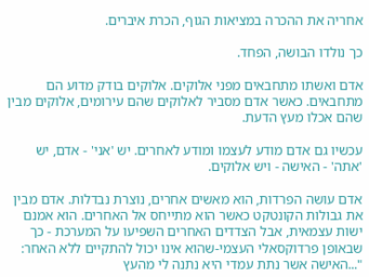אחריה את ההכרה במציאות הגוף, הכרת איברים.

כך נולדו הבושה, הפחד.

אדם ואשתו מתחבאים מפני אלוקים. אלוקים בודק מדוע הם מתחבאים. כאשר אדם מסביר לאלוקים שהם עירומים, אלוקים מבין שהם אכלו מעץ הדעת.

עכשיו גם אדם מודע לעצמו ומודע לאחרים. יש 'אני' - אדם, יש 'אתה' - האישה - ויש אלוקים.

אדם עושה הפרדות, הוא מאשים אחרים, נוצרת נבדלות. אדם מבין את גבולות הקונטקט כאשר הוא מתייחס אל האחרים. הוא אמנם ישות עצמאית, אבל הצדדים האחרים השפיעו על המערכת - כך שבאופן פרדוקסאלי העצמי-שהוא אינו יכול להתקיים ללא האחר: "...האישה אשר נתת עמדי היא נתנה לי מהעץ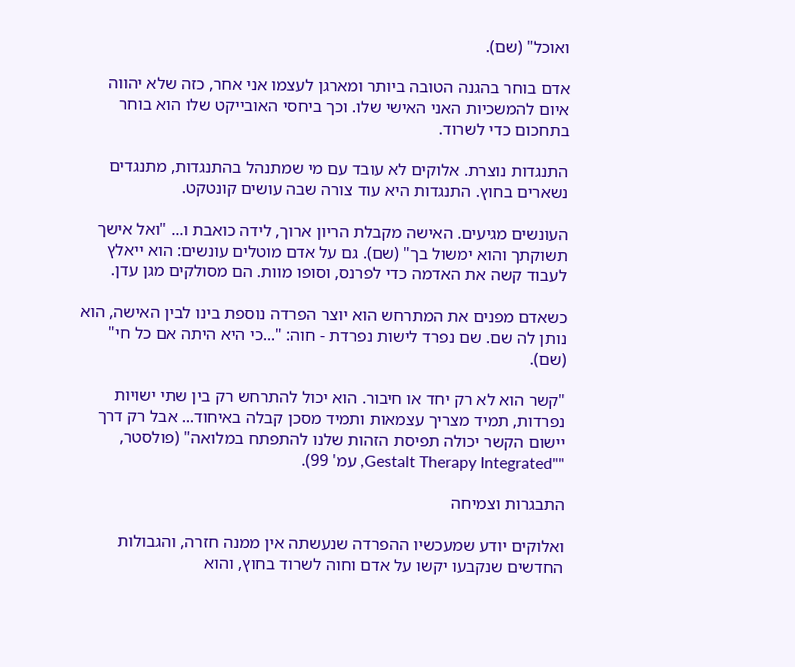ואוכל" (שם).

אדם בוחר בהגנה הטובה ביותר ומארגן לעצמו אני אחר, כזה שלא יהווה איום להמשכיות האני האישי שלו. וכך ביחסי האובייקט שלו הוא בוחר בתחכום כדי לשרוד.

התנגדות נוצרת. אלוקים לא עובד עם מי שמתנהל בהתנגדות, מתנגדים נשארים בחוץ. התנגדות היא עוד צורה שבה עושים קונטקט.

העונשים מגיעים. האישה מקבלת הריון ארוך, לידה כואבת ו... "ואל אישך תשוקתך והוא ימשול בך" (שם). גם על אדם מוטלים עונשים: הוא ייאלץ לעבוד קשה את האדמה כדי לפרנס, וסופו מוות. הם מסולקים מגן עדן.

כשאדם מפנים את המתרחש הוא יוצר הפרדה נוספת בינו לבין האישה, הוא נותן לה שם. שם נפרד לישות נפרדת - חוה: "...כי היא היתה אם כל חי" (שם).

"קשר הוא לא רק יחד או חיבור. הוא יכול להתרחש רק בין שתי ישויות נפרדות, תמיד מצריך עצמאות ותמיד מסכן קבלה באיחוד... אבל רק דרך יישום הקשר יכולה תפיסת הזהות שלנו להתפתח במלואה" (פולסטר, ""Gestalt Therapy Integrated, עמ' 99).

התבגרות וצמיחה

ואלוקים יודע שמעכשיו ההפרדה שנעשתה אין ממנה חזרה, והגבולות החדשים שנקבעו יקשו על אדם וחוה לשרוד בחוץ, והוא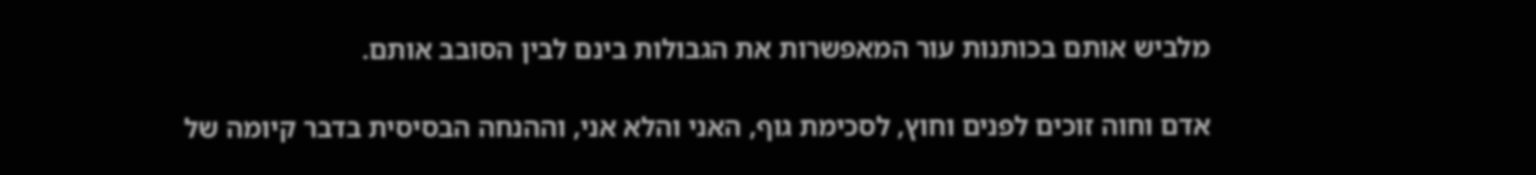מלביש אותם בכותנות עור המאפשרות את הגבולות בינם לבין הסובב אותם.

אדם וחוה זוכים לפנים וחוץ, לסכימת גוף, האני והלא אני, וההנחה הבסיסית בדבר קיומה של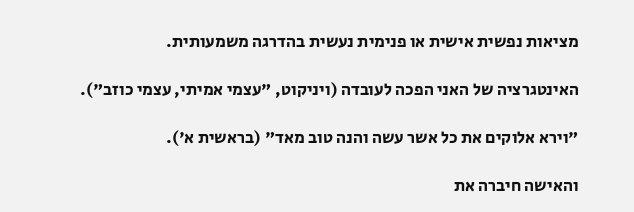מציאות נפשית אישית או פנימית נעשית בהדרגה משמעותית.

האינטגרציה של האני הפכה לעובדה (ויניקוט, "עצמי אמיתי, עצמי כוזב").

"וירא אלוקים את כל אשר עשה והנה טוב מאד" (בראשית א').

והאישה חיברה את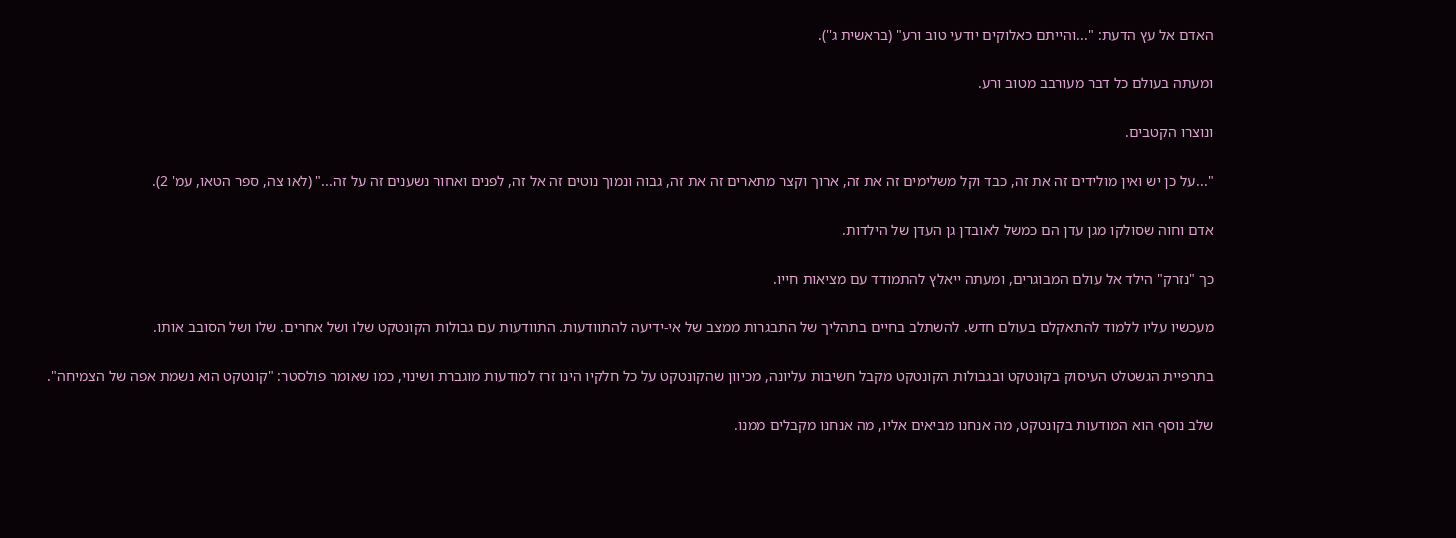האדם אל עץ הדעת: "...והייתם כאלוקים יודעי טוב ורע" (בראשית ג'').

ומעתה בעולם כל דבר מעורבב מטוב ורע.

ונוצרו הקטבים.

"...על כן יש ואין מולידים זה את זה, כבד וקל משלימים זה את זה, ארוך וקצר מתארים זה את זה, גבוה ונמוך נוטים זה אל זה, לפנים ואחור נשענים זה על זה..." (לאו צה, ספר הטאו, עמ' 2).

אדם וחוה שסולקו מגן עדן הם כמשל לאובדן גן העדן של הילדות.

כך "נזרק" הילד אל עולם המבוגרים, ומעתה ייאלץ להתמודד עם מציאות חייו.

מעכשיו עליו ללמוד להתאקלם בעולם חדש. להשתלב בחיים בתהליך של התבגרות ממצב של אי-ידיעה להתוודעות. התוודעות עם גבולות הקונטקט שלו ושל אחרים. שלו ושל הסובב אותו.

בתרפיית הגשטלט העיסוק בקונטקט ובגבולות הקונטקט מקבל חשיבות עליונה, מכיוון שהקונטקט על כל חלקיו הינו זרז למודעות מוגברת ושינוי, כמו שאומר פולסטר: "קונטקט הוא נשמת אפה של הצמיחה".

שלב נוסף הוא המודעות בקונטקט, מה אנחנו מביאים אליו, מה אנחנו מקבלים ממנו.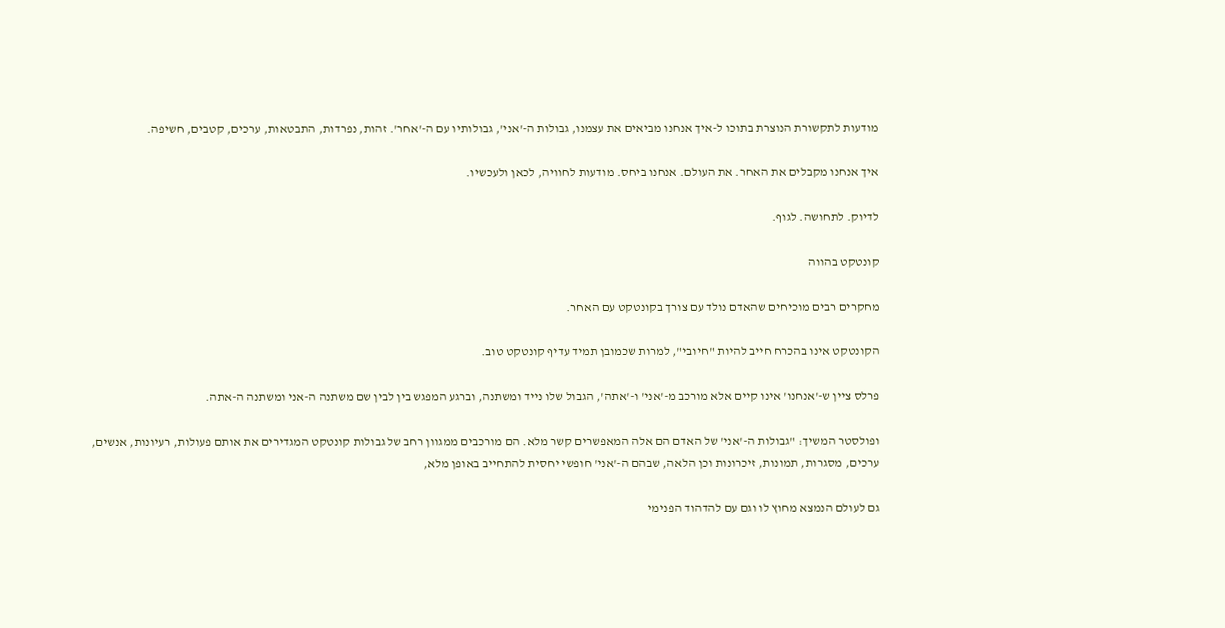מודעות לתקשורת הנוצרת בתוכו ל-איך אנחנו מביאים את עצמנו, גבולות ה-'אני', גבולותיו עם ה-'אחר'. זהות, נפרדות, התבטאות, ערכים, קטבים, חשיפה.

איך אנחנו מקבלים את האחר. את העולם. אנחנו ביחס. מודעות לחוויה, לכאן ולעכשיו.

לדיוק. לתחושה. לגוף.

קונטקט בהווה

מחקרים רבים מוכיחים שהאדם נולד עם צורך בקונטקט עם האחר.

הקונטקט אינו בהכרח חייב להיות "חיובי", למרות שכמובן תמיד עדיף קונטקט טוב.

פרלס ציין ש-'אנחנו' אינו קיים אלא מורכב מ-'אני' ו-'אתה', הגבול שלו נייד ומשתנה, וברגע המפגש בין לבין שם משתנה ה-אני ומשתנה ה-אתה.

ופולסטר המשיך: "גבולות ה-'אני' של האדם הם אלה המאפשרים קשר מלא. הם מורכבים ממגוון רחב של גבולות קונטקט המגדירים את אותם פעולות, רעיונות, אנשים, ערכים, מסגרות, תמונות, זיכרונות וכן הלאה, שבהם ה-'אני' חופשי יחסית להתחייב באופן מלא,

גם לעולם הנמצא מחוץ לו וגם עם להדהוד הפנימי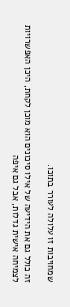שמחויבות זו עלולה לעורר בתוכו.

זה כולל גם את הידיעה של אילו סיכונים הוא מוכן לקחת, היכן האפשרויות לצמיחה אישית גדלות, אבל גם איפה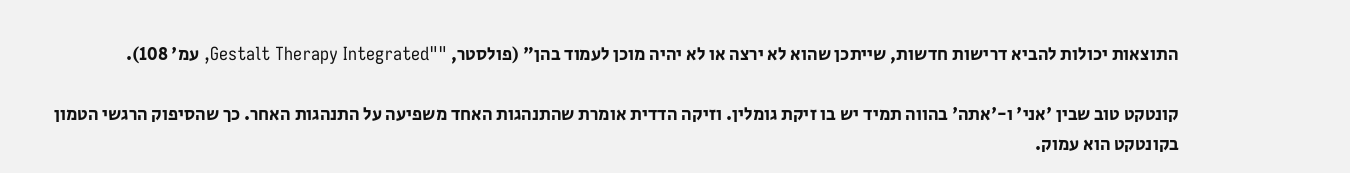התוצאות יכולות להביא דרישות חדשות, שייתכן שהוא לא ירצה או לא יהיה מוכן לעמוד בהן" (פולסטר, ""Gestalt Therapy Integrated, עמ' 108).

קונטקט טוב שבין 'אני' ו-'אתה' בהווה תמיד יש בו זיקת גומלין. וזיקה הדדית אומרת שהתנהגות האחד משפיעה על התנהגות האחר. כך שהסיפוק הרגשי הטמון בקונטקט הוא עמוק.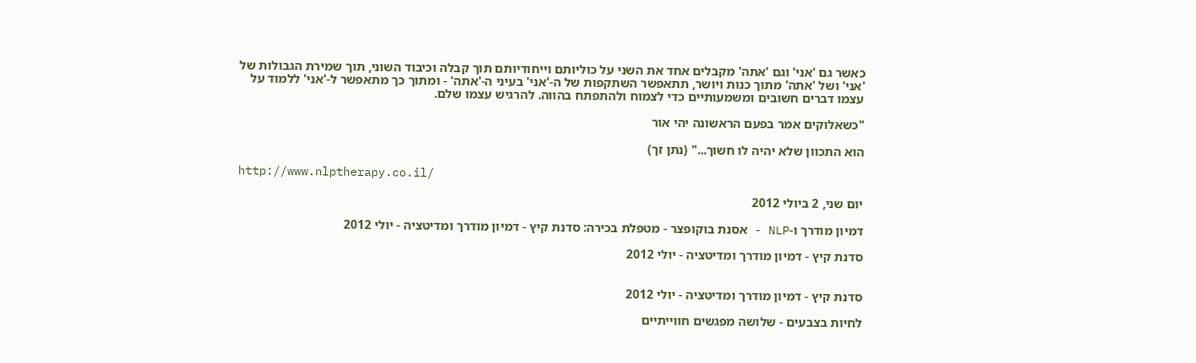כאשר גם 'אני' וגם 'אתה' מקבלים אחד את השני על כוליותם וייחודיותם תוך קבלה וכיבוד השוני, תוך שמירת הגבולות של 'אני' ושל 'אתה' מתוך כנות ויושר, תתאפשר השתקפות של ה-'אני' בעיני ה-'אתה' - ומתוך כך מתאפשר ל-'אני' ללמוד על עצמו דברים חשובים ומשמעותיים כדי לצמוח ולהתפתח בהווה. להרגיש עצמו שלם.

"כשאלוקים אמר בפעם הראשונה יהי אור

הוא התכוון שלא יהיה לו חשוך..." (נתן זך)

http://www.nlptherapy.co.il/

יום שני, 2 ביולי 2012

דמיון מודרך ו-NLP - אסנת בוקופצר - מטפלת בכירה: סדנת קיץ - דמיון מודרך ומדיטציה - יולי 2012

סדנת קיץ - דמיון מודרך ומדיטציה - יולי 2012


סדנת קיץ - דמיון מודרך ומדיטציה - יולי 2012

לחיות בצבעים - שלושה מפגשים חווייתיים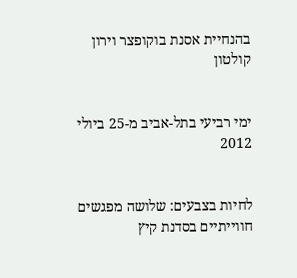בהנחיית אסנת בוקופצר וירון קולטון


ימי רביעי בתל-אביב מ-25 ביולי 2012


לחיות בצבעים: שלושה מפגשים חווייתיים בסדנת קיץ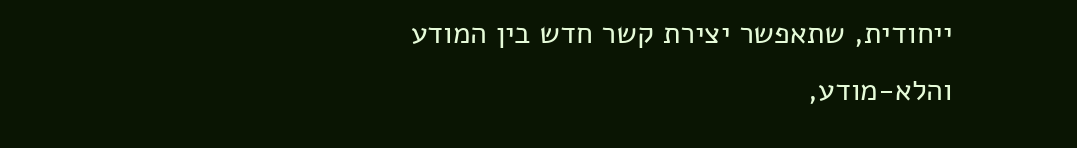ייחודית, שתאפשר יצירת קשר חדש בין המודע והלא-מודע,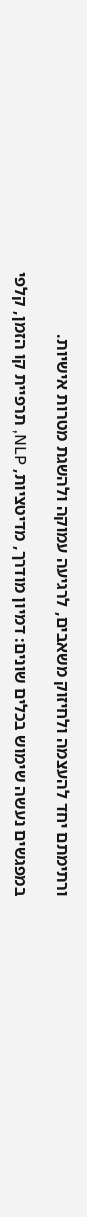ורתימתם יחד להעצמה ולחיזוק משאבים, לרגיעה עמוקה ולהשגת מטרות אישיות.

במפגשים נעשה שימוש בכלים שונים: דמיון מודרך, מדיטציות, NLP, תרפיית קו הזמן, קלפי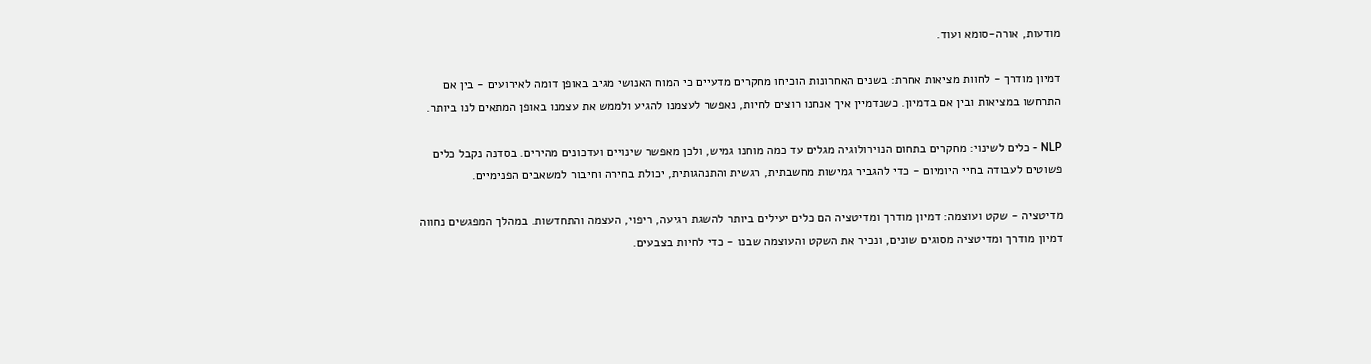מודעות, אורה-סומא ועוד.

דמיון מודרך - לחוות מציאות אחרת: בשנים האחרונות הוכיחו מחקרים מדעיים כי המוח האנושי מגיב באופן דומה לאירועים - בין אם התרחשו במציאות ובין אם בדמיון. כשנדמיין איך אנחנו רוצים לחיות, נאפשר לעצמנו להגיע ולממש את עצמנו באופן המתאים לנו ביותר.

NLP - כלים לשינוי: מחקרים בתחום הנוירולוגיה מגלים עד כמה מוחנו גמיש, ולכן מאפשר שינויים ועדכונים מהירים. בסדנה נקבל כלים פשוטים לעבודה בחיי היומיום - כדי להגביר גמישות מחשבתית, רגשית והתנהגותית, יכולת בחירה וחיבור למשאבים הפנימיים.

מדיטציה - שקט ועוצמה: דמיון מודרך ומדיטציה הם כלים יעילים ביותר להשגת רגיעה, ריפוי, העצמה והתחדשות. במהלך המפגשים נחווה דמיון מודרך ומדיטציה מסוגים שונים, ונכיר את השקט והעוצמה שבנו - כדי לחיות בצבעים.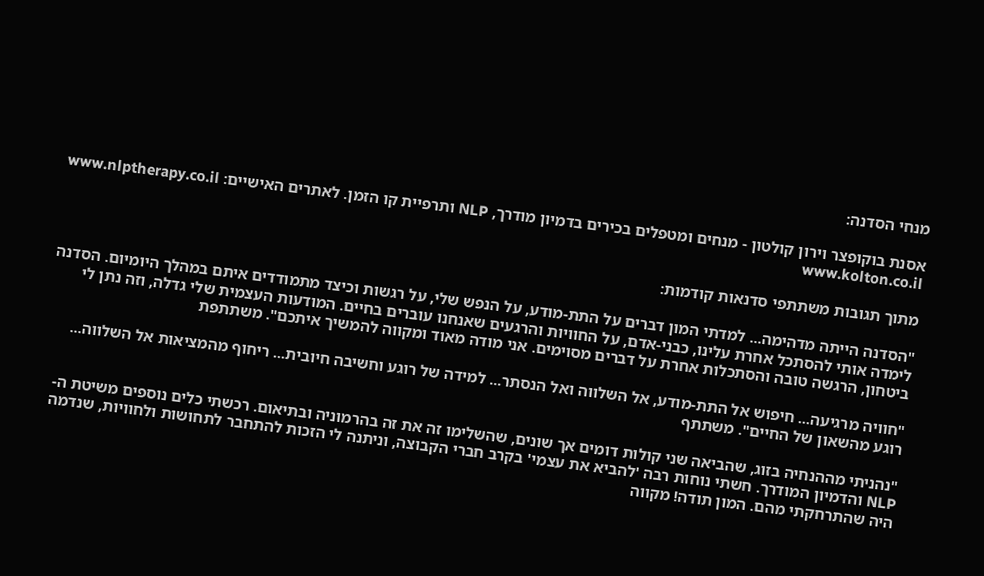מנחי הסדנה:

אסנת בוקופצר וירון קולטון - מנחים ומטפלים בכירים בדמיון מודרך, NLP ותרפיית קו הזמן. לאתרים האישיים: www.nlptherapy.co.il www.kolton.co.il

מתוך תגובות משתתפי סדנאות קודמות:

"הסדנה הייתה מדהימה... למדתי המון דברים על התת-מודע, על הנפש שלי, על רגשות וכיצד מתמודדים איתם במהלך היומיום. הסדנה לימדה אותי להסתכל אחרת עלינו, כבני-אדם, על החוויות והרגעים שאנחנו עוברים בחיים. המודעות העצמית שלי גדלה, וזה נתן לי ביטחון, הרגשה טובה והסתכלות אחרת על דברים מסוימים. אני מודה מאוד ומקווה להמשיך איתכם". משתתפת

"חוויה מרגיעה... חיפוש אל התת-מודע, אל השלווה ואל הנסתר... למידה של רוגע וחשיבה חיובית... ריחוף מהמציאות אל השלווה... רוגע מהשאון של החיים". משתתף

"נהניתי מההנחיה בזוג, שהביאה שני קולות דומים אך שונים, שהשלימו זה את זה בהרמוניה ובתיאום. רכשתי כלים נוספים משיטת ה-NLP והדמיון המודרך. חשתי נוחות רבה 'להביא את עצמי' בקרב חברי הקבוצה, וניתנה לי הזכות להתחבר לתחושות ולחוויות, שנדמה היה שהתרחקתי מהם. המון תודה! מקווה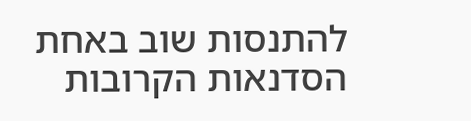להתנסות שוב באחת הסדנאות הקרובות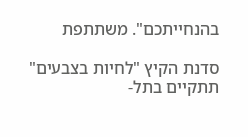בהנחייתכם". משתתפת

סדנת הקיץ "לחיות בצבעים" תתקיים בתל-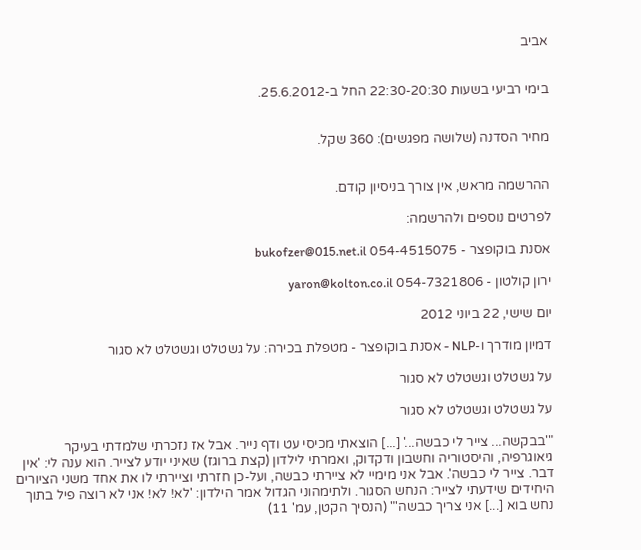אביב


בימי רביעי בשעות 22:30-20:30 החל ב-25.6.2012.


מחיר הסדנה (שלושה מפגשים): 360 שקל.


ההרשמה מראש, אין צורך בניסיון קודם.

לפרטים נוספים ולהרשמה:

אסנת בוקופצר - 054-4515075 bukofzer@015.net.il

ירון קולטון - 054-7321806 yaron@kolton.co.il

יום שישי, 22 ביוני 2012

דמיון מודרך ו-NLP - אסנת בוקופצר - מטפלת בכירה: על גשטלט וגשטלט לא סגור

על גשטלט וגשטלט לא סגור

על גשטלט וגשטלט לא סגור

"'בבקשה... צייר לי כבשה...' [...] הוצאתי מכיסי עט ודף נייר. אבל אז נזכרתי שלמדתי בעיקר גיאוגרפיה, והיסטוריה וחשבון ודקדוק, ואמרתי לילדון (קצת ברוגז) שאיני יודע לצייר. הוא ענה לי: 'אין דבר. צייר לי כבשה'. אבל אני מימיי לא ציירתי כבשה, ועל-כן חזרתי וציירתי לו את אחד משני הציורים היחידים שידעתי לצייר: הנחש הסגור. ולתימהוני הגדול אמר הילדון: 'לא! לא! אני לא רוצה פיל בתוך נחש בוא [...] אני צריך כבשה'" (הנסיך הקטן, עמ' 11)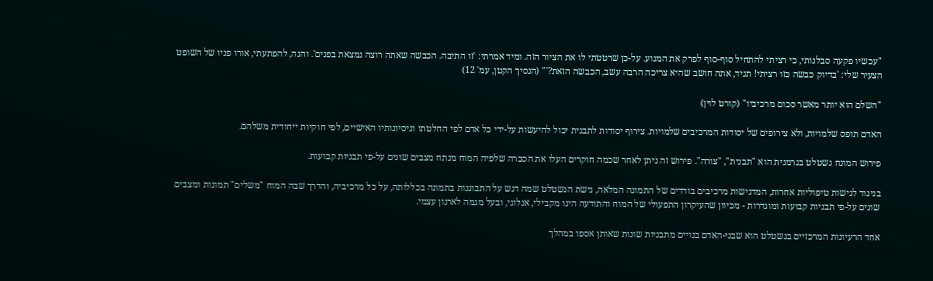"עכשיו פקעה סבלנותי, כי רציתי להתחיל סוף-סוף לפרק את המנוע. על-כן שרטטתי לו את הציור הזה. ומיד אמרתי: 'זו התיבה. הכבשה שאתה רוצה נמצאת בפנים'. והנה, להפתעתי, אורו פניו של השופט הצעיר שלי: 'בדיוק כבשה כזו רציתי! תגיד, אתה חושב שהיא צריכה הרבה עשב, הכבשה הזאת?'" (הנסיך הקטן, עמ' 12)

"השלם הוא יותר מאשר סכום מרכיביו" (קורט לוין)

האדם תופס שלמויות, ולא צירופים של יסודות המרכיבים שלמויות. צירוף יסודות לתבנית יכול להיעשות על-ידי כל אדם לפי החלטתו וניסיונותיו האישיים, לפי חוקיות ייחודית משלהם.

פירוש המונח גשטלט בגרמנית הוא "תבנית", "צורה". פירוש זה ניתן לאחר שכמה חוקרים העלו את הסברה שלפיה המוח מנתח מצבים שונים על-פי תבניות קבועות.

בניגוד לגישות טיפוליות אחרות, המדגישות מרכיבים בודדים של התמונה המלאה, גישת הגשטלט שמה דגש על התבוננות בתמונה בכללותה, על כל מרכיביה, והדרך שבה המוח "משלים" תמונות ומצבים שונים על-פי תבניות קבועות ומוגדרות - מכיוון שהעיקרון התפעולי של המוח והתודעה הינו מקבילי, אנלוגי, ובעל מגמה לארגון עצמי.

אחד הרעיונות המרכזיים בגשטלט הוא שבני-האדם בנויים מתבניות שונות שאותן אספו במהלך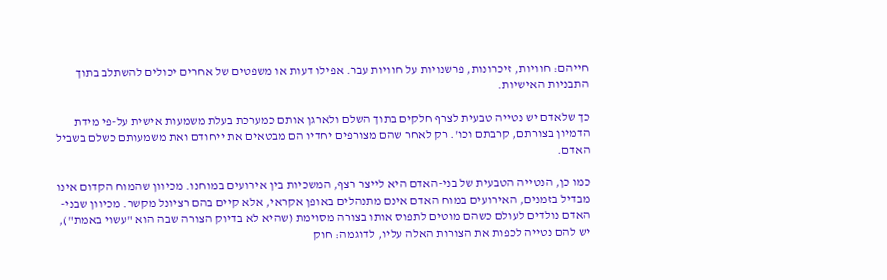חייהם: חוויות, זיכרונות, פרשנויות על חוויות עבר. אפילו דעות או משפטים של אחרים יכולים להשתלב בתוך התבניות האישיות.

כך שלאדם יש נטייה טבעית לצרף חלקים בתוך השלם ולארגן אותם כמערכת בעלת משמעות אישית על-פי מידת הדמיון בצורתם, קרבתם וכו'. רק לאחר שהם מצורפים יחדיו הם מבטאים את ייחודם ואת משמעותם כשלם בשביל האדם.

כמו כן, הנטייה הטבעית של בני-האדם היא לייצר רצף, המשכיות בין אירועים במוחנו. מכיוון שהמוח הקדום אינו מבדיל בזמנים, האירועים במוח האדם אינם מתנהלים באופן אקראי, אלא קיים בהם רציונל מקשר. מכיוון שבני-האדם נולדים לעולם כשהם מוטים לתפוס אותו בצורה מסוימת (שהיא לא בדיוק הצורה שבה הוא "עשוי באמת"), יש להם נטייה לכפות את הצורות האלה עליו, לדוגמה: חוק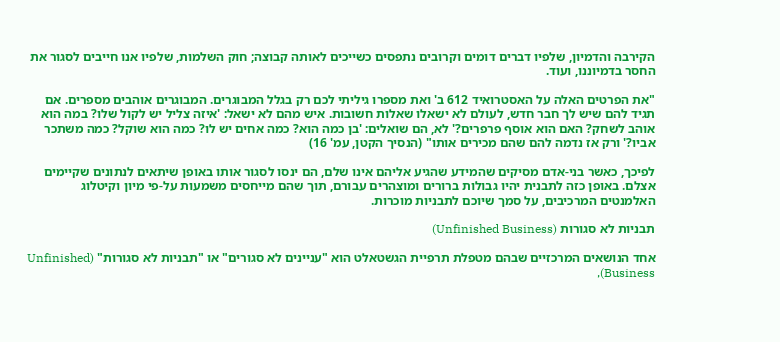הקירבה והדמיון, שלפיו דברים דומים וקרובים נתפסים כשייכים לאותה קבוצה; חוק השלמות, שלפיו אנו חייבים לסגור את החסר בדמיוננו, ועוד.

"את הפרטים האלה על האסטרואיד 612 ב' ואת מספרו גיליתי לכם רק בגלל המבוגרים. המבוגרים אוהבים מספרים. אם תגיד להם שיש לך חבר חדש, לעולם לא ישאלו שאלות חשובות. איש מהם לא ישאל: 'איזה צליל יש לקול שלו? במה הוא אוהב לשחק? האם הוא אוסף פרפרים?' לא, הם שואלים: 'בן כמה הוא? כמה אחים יש לו? כמה הוא שוקל? כמה משתכר אביו?' ורק אז נדמה להם שהם מכירים אותו" (הנסיך הקטן, עמ' 16)

לפיכך, כאשר בני-אדם מסיקים שהמידע שהגיע אליהם אינו שלם, הם ינסו לסגור אותו באופן שיתאים לנתונים שקיימים אצלם. באופן כזה לתבנית יהיו גבולות ברורים ומוצהרים עבורם, תוך שהם מייחסים משמעות על-פי מיון וקיטלוג האלמנטים המרכיבים, על סמך שיוכם לתבניות מוכרות.

תבניות לא סגורות (Unfinished Business)

אחד הנושאים המרכזיים שבהם מטפלת תרפיית הגשטאלט הוא "עניינים לא סגורים" או "תבניות לא סגורות" (Unfinished Business),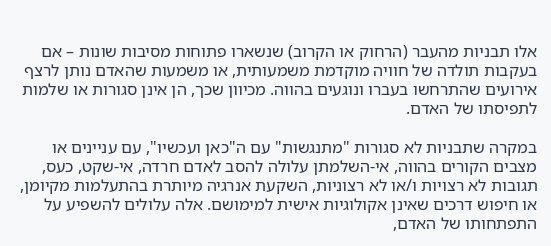אלו תבניות מהעבר (הרחוק או הקרוב) שנשארו פתוחות מסיבות שונות – אם בעקבות תולדה של חוויה מוקדמת משמעותית, או משמעות שהאדם נותן לרצף אירועים שהתרחשו בעברו ונוגעים בהווה. מכיוון שכך, הן אינן סגורות או שלמות לתפיסתו של האדם.

במקרה שתבניות לא סגורות "מתנגשות" עם ה"כאן ועכשיו", עם עניינים או מצבים הקורים בהווה, אי-השלמתן עלולה להסב לאדם חרדה, אי-שקט, כעס, תגובות לא רצויות ו/או לא רצוניות, השקעת אנרגיה מיותרת בהתעלמות מקיומן, או חיפוש דרכים שאינן אקולוגיות אישית למימושם. אלה עלולים להשפיע על התפתחותו של האדם,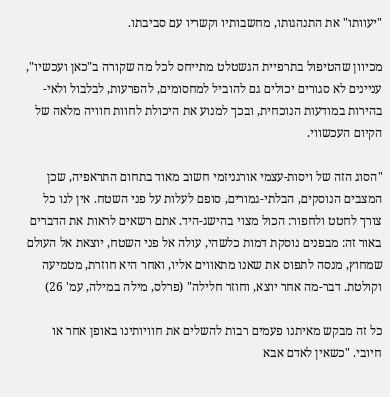"יעוותו" את התנהגותו, מחשבותיו וקשריו עם סביבתו.

מכיוון שהטיפול בתרפיית הגשטלט מתייחס לכל מה שקורה ב"כאן ועכשיו", עניינים לא סגורים יכולים גם להוביל למחסומים, להפרעות, לבלבול ולאי-בהירות במודעות הנוכחית, ובכך למנוע את היכולת לחוות חוויה מלאה של הקיום העכשווי.

"הסוג הזה של ויסות-עצמי אורגניזמי חשוב מאוד בתחום התראפיה, שכן המצבים הנוסקים, הבלתי-גמורים, סופם לעלות על פני השטח. אין לנו כל צורך לחטט ולחפור: הכול מצוי בהישג-היד. אתם רשאים לראות את הדברים באור זה: מבפנים נוסקת דמות כלשהי, עולה אל פני השטח, יוצאת אל העולם שמחוץ, מנסה לתפוס את שאנו מתאווים אליו, ואחר היא חוזרת, מטמיעה וקולטת. דבר-מה אחר יוצא, וחוזר חלילה" (פרלס, מילה במילה, עמ' 26)

כל זה מבקש מאיתנו פעמים רבות להשלים את חוויותינו באופן אחר או חיובי. "כשאין לאדם אבא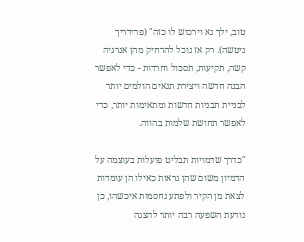טוב, ילך נא וירכוש לו כזה" (פרידריך ניטשה). רק אז נוכל להרחיק מהן אנרגיה קשה, תקיעות, תסכול וחרדות - כדי לאפשר הבנה חדשה ויצירת תנאים הולמים יותר לבניית תבניות חדשות ומתאימות יותר, כדי לאפשר תחושת שלמות בהווה.

"כדרך שדמויות תבליט פועלות בעוצמה על הדמיון משום שהן נראות כאילו הן עומדות לצאת מן הקיר ולפתע נחסמות איכשהו, כן נודעת השפעה רבה יותר להצגה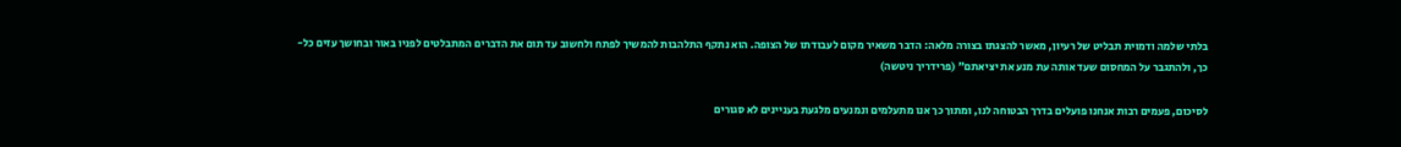בלתי שלמה ודמוית תבליט של רעיון, מאשר להצגתו בצורה מלאה: הדבר משאיר מקום לעבודתו של הצופה. הוא נתקף התלהבות להמשיך לפתח ולחשוב עד תום את הדברים המתבלטים לפניו באור ובחושך עזים כל-כך, ולהתגבר על המחסום שעד אותה עת מנע את יציאתם" (פרידריך ניטשה)

לסיכום, פעמים רבות אנחנו פועלים בדרך הבטוחה לנו, ומתוך כך אנו מתעלמים ונמנעים מלגעת בעניינים לא סגורים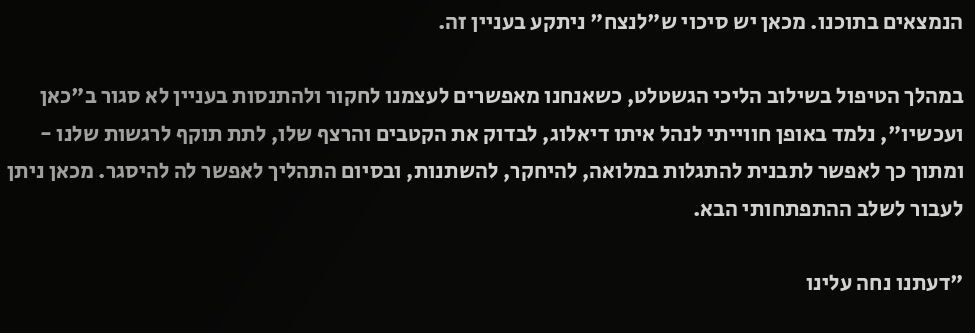הנמצאים בתוכנו. מכאן יש סיכוי ש"לנצח" ניתקע בעניין זה.

במהלך הטיפול בשילוב הליכי הגשטלט, כשאנחנו מאפשרים לעצמנו לחקור ולהתנסות בעניין לא סגור ב"כאן ועכשיו", נלמד באופן חווייתי לנהל איתו דיאלוג, לבדוק את הקטבים והרצף שלו, לתת תוקף לרגשות שלנו - ומתוך כך לאפשר לתבנית להתגלות במלואה, להיחקר, להשתנות, ובסיום התהליך לאפשר לה להיסגר. מכאן ניתן לעבור לשלב ההתפתחותי הבא.

"דעתנו נחה עלינו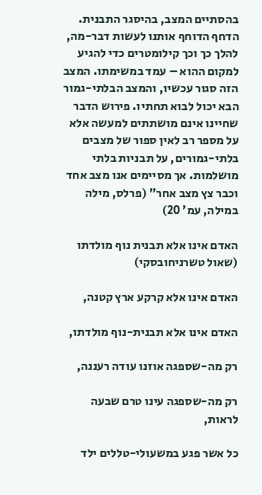בהסתיים המצב, בהיסגר התבנית. הדחף הדוחף אותנו לעשות דבר-מה, להלך כך וכך קילומטרים כדי להגיע למקום ההוא – עמד במשימתו. המצב הזה סגור עכשיו, והמצב הבלתי-גמור הבא יכול לבוא תחתיו. פירוש הדבר שחיינו אינם מושתתים למעשה אלא על מספר רב לאין ספור של מצבים בלתי-גמורים, על תבניות בלתי מושלמות. אך מסיימים אנו מצב אחד וכבר צץ מצב אחר" (פרלס, מילה במילה, עמ' 20)

האדם אינו אלא תבנית נוף מולדתו (שאול טשרניחובסקי)

האדם אינו אלא קרקע ארץ קטנה,

האדם אינו אלא תבנית-נוף מולדתו,

רק מה-שספגה אוזנו עודה רעננה,

רק מה-שספגה עינו טרם שבעה לראות,

כל אשר פגע במשעולי-טללים ילד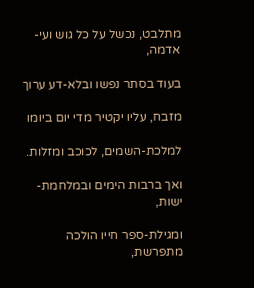מתלבט, נכשל על כל גוש ועי-אדמה,

בעוד בסתר נפשו ובלא-דע ערוך

מזבח, עליו יקטיר מדי יום ביומו

למלכת-השמים, לכוכב ומזלות.

ואך ברבות הימים ובמלחמת-ישות,

ומגילת-ספר חייו הולכה מתפרשת,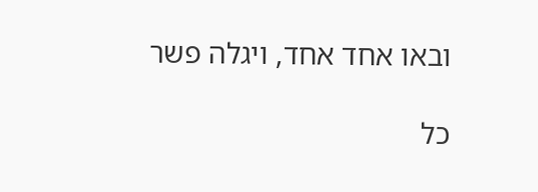ובאו אחד אחד, ויגלה פשר

כל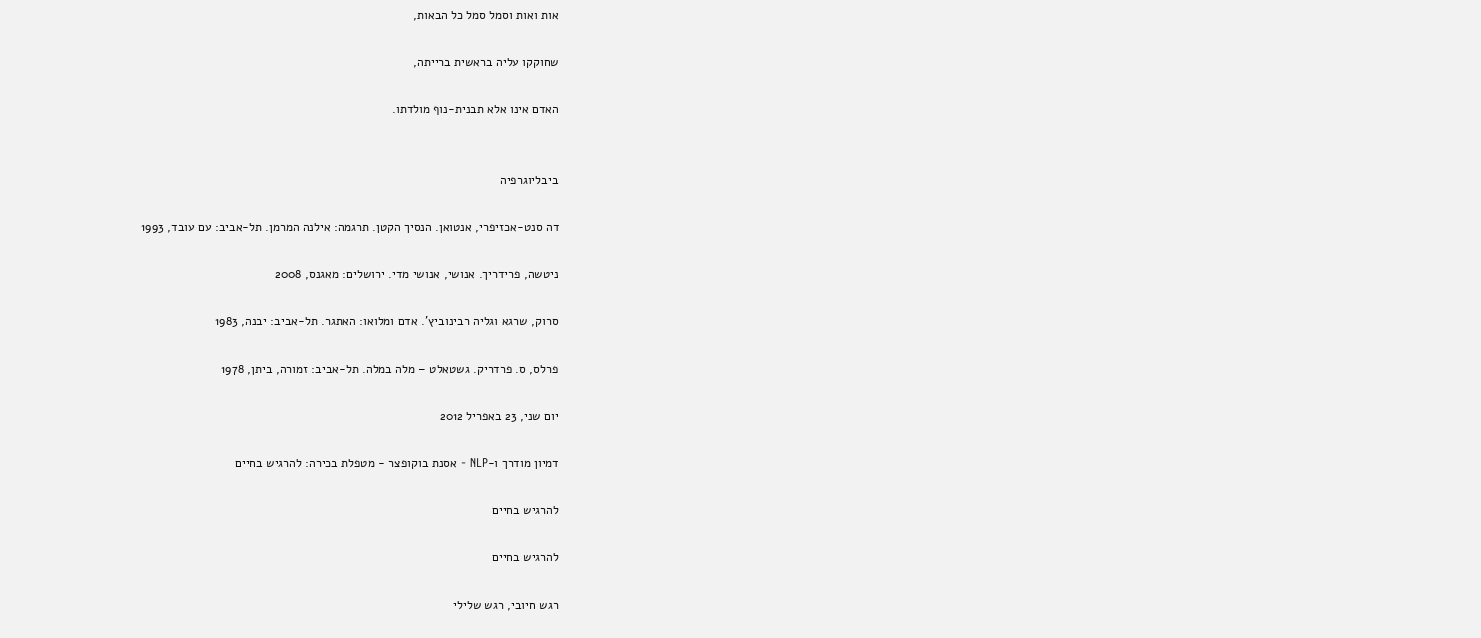אות ואות וסמל סמל כל הבאות,

שחוקקו עליה בראשית ברייתה,

האדם אינו אלא תבנית-נוף מולדתו.


ביבליוגרפיה

דה סנט-אכזיפרי, אנטואן. הנסיך הקטן. תרגמה: אילנה המרמן. תל-אביב: עם עובד, 1993

ניטשה, פרידריך. אנושי, אנושי מדי. ירושלים: מאגנס, 2008

סרוק, שרגא וגליה רבינוביץ'. אדם ומלואו: האתגר. תל-אביב: יבנה, 1983

פרלס, ס. פרדריק. גשטאלט – מלה במלה. תל-אביב: זמורה, ביתן, 1978

יום שני, 23 באפריל 2012

דמיון מודרך ו-NLP - אסנת בוקופצר - מטפלת בכירה: להרגיש בחיים

להרגיש בחיים

להרגיש בחיים

רגש חיובי, רגש שלילי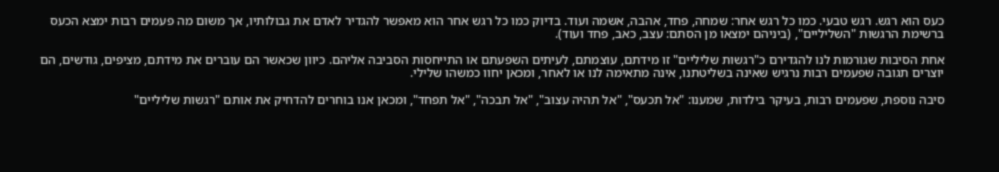כעס הוא רגש. רגש טבעי. כמו כל רגש אחר: שמחה, פחד, אהבה, אשמה ועוד. בדיוק כמו כל רגש אחר הוא מאפשר להגדיר לאדם את גבולותיו, אך משום מה פעמים רבות ימצא הכעס ברשימת הרגשות "השליליים", (ביניהם ימצאו מן הסתם: עצב, כאב, פחד ועוד).

אחת הסיבות שגורמות לנו להגדירם כ"רגשות שליליים" זו מידתם, עוצמתם, לעיתים השפעתם או התייחסות הסביבה אליהם. כיוון שכאשר הם עוברים את מידתם, מציפים, גודשים, הם יוצרים תגובה שפעמים רבות נרגיש שאינה בשליטתנו, אינה מתאימה לנו או לאחר, ומכאן יחוו כמשהו שלילי.

סיבה נוספת, שפעמים רבות, בעיקר בילדות, שמענו: "אל תכעס", "אל תהיה עצוב", "אל תבכה", "אל תפחד", ומכאן אנו בוחרים להדחיק את אותם "רגשות שליליים"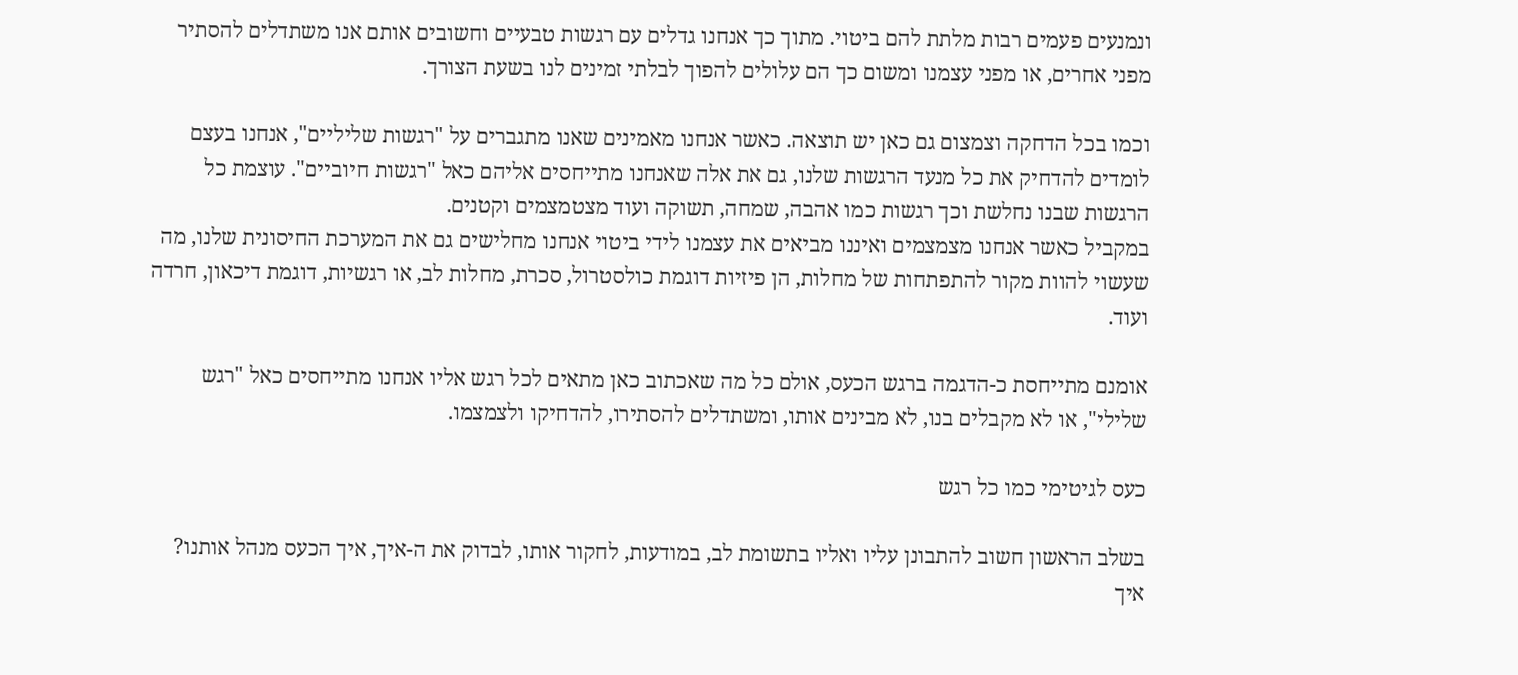ונמנעים פעמים רבות מלתת להם ביטוי. מתוך כך אנחנו גדלים עם רגשות טבעיים וחשובים אותם אנו משתדלים להסתיר מפני אחרים, או מפני עצמנו ומשום כך הם עלולים להפוך לבלתי זמינים לנו בשעת הצורך.

וכמו בכל הדחקה וצמצום גם כאן יש תוצאה. כאשר אנחנו מאמינים שאנו מתגברים על "רגשות שליליים", אנחנו בעצם לומדים להדחיק את כל מנעד הרגשות שלנו, גם את אלה שאנחנו מתייחסים אליהם כאל "רגשות חיוביים". עוצמת כל הרגשות שבנו נחלשת וכך רגשות כמו אהבה, שמחה, תשוקה ועוד מצטמצמים וקטנים.
במקביל כאשר אנחנו מצמצמים ואיננו מביאים את עצמנו לידי ביטוי אנחנו מחלישים גם את המערכת החיסונית שלנו, מה שעשוי להוות מקור להתפתחות של מחלות, הן פיזיות דוגמת כולסטרול, סכרת, מחלות לב, או רגשיות, דוגמת דיכאון, חרדה ועוד.

אומנם מתייחסת כ-הדגמה ברגש הכעס, אולם כל מה שאכתוב כאן מתאים לכל רגש אליו אנחנו מתייחסים כאל "רגש שלילי", או לא מקבלים בנו, לא מבינים אותו, ומשתדלים להסתירו, להדחיקו ולצמצמו.

כעס לגיטימי כמו כל רגש

בשלב הראשון חשוב להתבונן עליו ואליו בתשומת לב, במודעות, לחקור אותו, לבדוק את ה-איך, איך הכעס מנהל אותנו? איך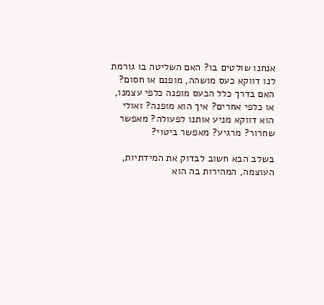אנחנו שולטים בו? האם השליטה בו גורמת לנו דווקא כעס מושהה, מופנם או חסום? האם בדרך כלל הכעס מופנה כלפי עצמנו, או כלפי אחרים? איך הוא מופנה? ואולי הוא דווקא מניע אותנו לפעולה? מאפשר שחרור? מרגיע? מאפשר ביטוי?

בשלב הבא חשוב לבדוק את המידתיות, העוצמה, המהירות בה הוא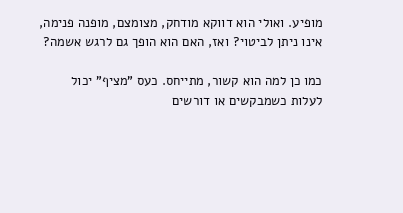מופיע. ואולי הוא דווקא מודחק, מצומצם, מופנה פנימה, אינו ניתן לביטוי? ואז, האם הוא הופך גם לרגש אשמה?

כמו כן למה הוא קשור, מתייחס. כעס "מציף" יכול לעלות כשמבקשים או דורשים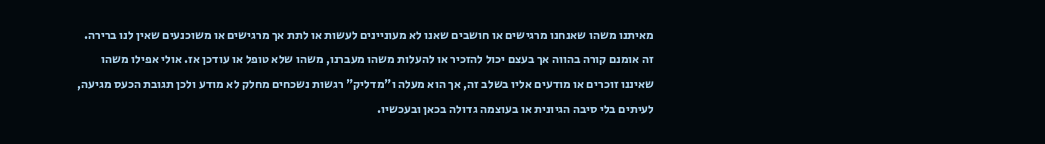מאיתנו משהו שאנחנו מרגישים או חושבים שאנו לא מעוניינים לעשות או לתת אך מרגישים או משוכנעים שאין לנו ברירה. זה אומנם קורה בהווה אך בעצם יכול להזכיר או להעלות משהו מעברנו, משהו שלא טופל או עודכן אז. אולי אפילו משהו שאיננו זוכרים או מודעים אליו בשלב זה, אך הוא מעלה ו"מדליק" רגשות נשכחים מחלק לא מודע ולכן תגובת הכעס מגיעה, לעיתים בלי סיבה הגיונית או בעוצמה גדולה בכאן ובעכשיו.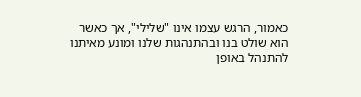כאמור, הרגש עצמו אינו "שלילי", אך כאשר הוא שולט בנו ובהתנהגות שלנו ומונע מאיתנו להתנהל באופן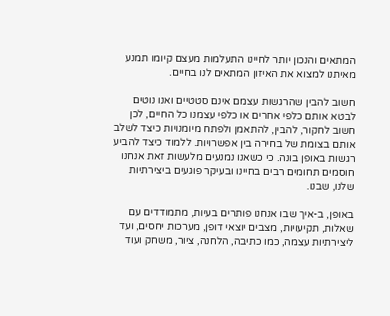המתאים והנכון יותר לחיינו התעלמות מעצם קיומו תמנע מאיתנו למצוא את האיזון המתאים לנו בחיים.

חשוב להבין שהרגשות עצמם אינם סטטיים ואנו נוטים לבטא אותם כלפי אחרים או כלפי עצמנו כל החיים, לכן חשוב לחקור, להבין, להתאמן ולפתח מיומנויות כיצד לשלב אותם בצומת של בחירה בין אפשרויות. ללמוד כיצד להביע רגשות באופן בונה. כי כשאנו נמנעים מלעשות זאת אנחנו חוסמים תחומים רבים בחיינו ובעיקר פוגעים ביצירתיות שלנו, שבנו.

באופן, ב-איך שבו אנחנו פותרים בעיות, מתמודדים עם שאלות, תקיעויות, מצבים יוצאי דופן, מערכות יחסים, ועד ליצירתיות עצמה, כמו כתיבה, הלחנה, ציור, משחק ועוד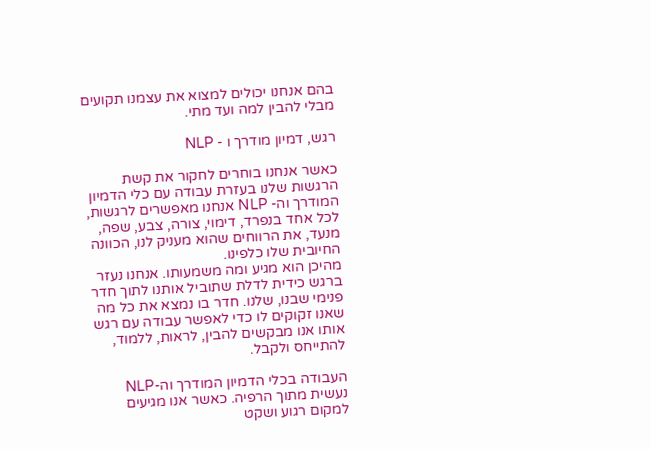בהם אנחנו יכולים למצוא את עצמנו תקועים מבלי להבין למה ועד מתי.

רגש, דמיון מודרך ו - NLP

כאשר אנחנו בוחרים לחקור את קשת הרגשות שלנו בעזרת עבודה עם כלי הדמיון המודרך וה- NLP אנחנו מאפשרים לרגשות, לכל אחד בנפרד, דימוי, צורה, צבע, שפה, מנעד, את הרווחים שהוא מעניק לנו, הכוונה החיובית שלו כלפינו.
מהיכן הוא מגיע ומה משמעותו. אנחנו נעזר ברגש כידית לדלת שתוביל אותנו לתוך חדר פנימי שבנו, שלנו. חדר בו נמצא את כל מה שאנו זקוקים לו כדי לאפשר עבודה עם רגש אותו אנו מבקשים להבין, לראות, ללמוד, להתייחס ולקבל.

העבודה בכלי הדמיון המודרך וה-NLP נעשית מתוך הרפיה. כאשר אנו מגיעים למקום רגוע ושקט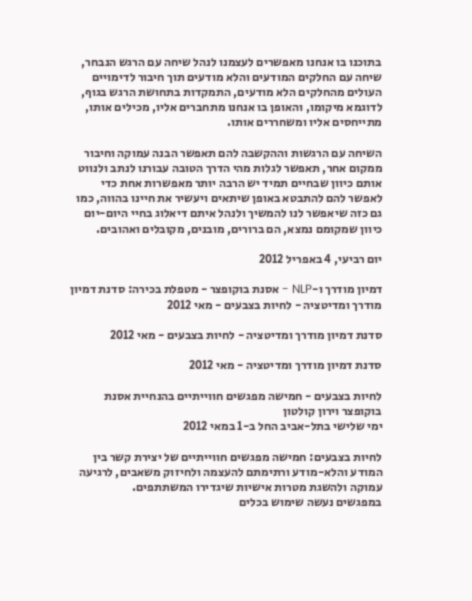בתוכנו בו אנחנו מאפשרים לעצמנו לנהל שיחה עם הרגש הנבחר, שיחה עם החלקים המודעים והלא מודעים תוך חיבור לדימויים העולים מהחלקים הלא מודעים, התמקדות בתחושת הרגש בגוף, לדוגמא מיקומו, והאופן בו אנחנו מתחברים אליו, מכילים אותו, מתייחסים אליו ומשחררים אותו.

השיחה עם הרגשות וההקשבה להם תאפשר הבנה עמוקה וחיבור ממקום אחר, תאפשר לגלות מהי הדרך הטובה עבורנו לנתב ולנווט אותם כיוון שבחיים תמיד יש הרבה יותר מאפשרות אחת כדי לאפשר להם להתבטא באופן שיתאים ויעשיר את חיינו בהווה, כמו גם כזה שיאפשר לנו להמשיך ולנהל איתם דיאלוג בחיי היום-יום כיוון שמקומם נמצא, הם ברורים, מובנים, מקובלים ואהובים.

יום רביעי, 4 באפריל 2012

דמיון מודרך ו-NLP - אסנת בוקופצר - מטפלת בכירה: סדנת דמיון מודרך ומדיטציה - לחיות בצבעים - מאי 2012

סדנת דמיון מודרך ומדיטציה - לחיות בצבעים - מאי 2012

סדנת דמיון מודרך ומדיטציה - מאי 2012

לחיות בצבעים - חמישה מפגשים חווייתיים בהנחיית אסנת בוקופצר וירון קולטון
ימי שלישי בתל-אביב החל ב-1 במאי 2012

לחיות בצבעים: חמישה מפגשים חווייתיים של יצירת קשר בין המודע והלא-מודע ורתימתם להעצמה ולחיזוק משאבים, לרגיעה עמוקה ולהשגת מטרות אישיות שיגדירו המשתתפים.
במפגשים נעשה שימוש בכלים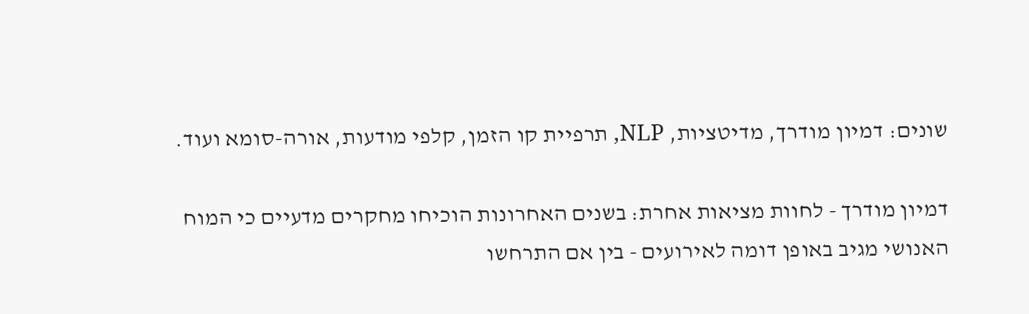שונים: דמיון מודרך, מדיטציות, NLP, תרפיית קו הזמן, קלפי מודעות, אורה-סומא ועוד.

דמיון מודרך - לחוות מציאות אחרת: בשנים האחרונות הוכיחו מחקרים מדעיים כי המוח האנושי מגיב באופן דומה לאירועים - בין אם התרחשו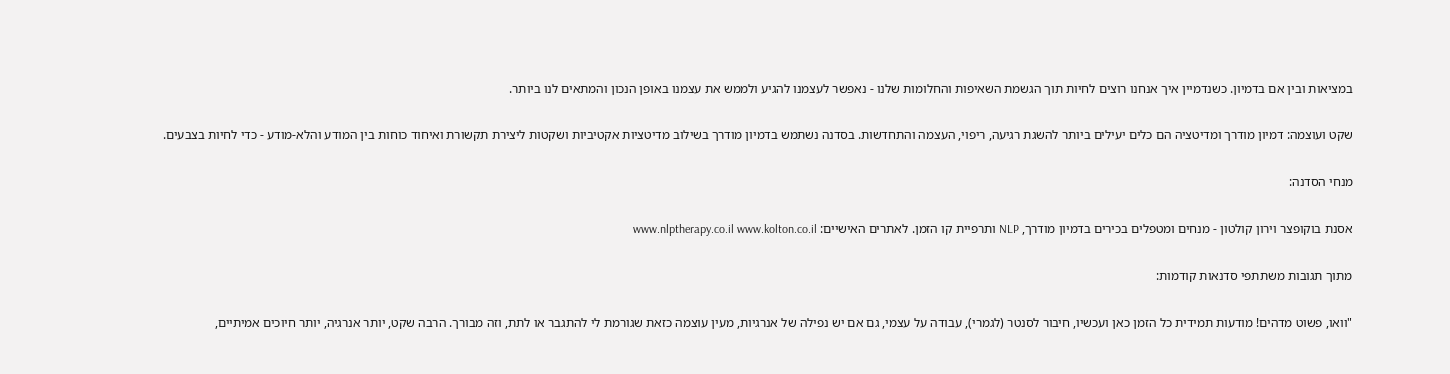במציאות ובין אם בדמיון. כשנדמיין איך אנחנו רוצים לחיות תוך הגשמת השאיפות והחלומות שלנו - נאפשר לעצמנו להגיע ולממש את עצמנו באופן הנכון והמתאים לנו ביותר.

שקט ועוצמה: דמיון מודרך ומדיטציה הם כלים יעילים ביותר להשגת רגיעה, ריפוי, העצמה והתחדשות. בסדנה נשתמש בדמיון מודרך בשילוב מדיטציות אקטיביות ושקטות ליצירת תקשורת ואיחוד כוחות בין המודע והלא-מודע - כדי לחיות בצבעים.

מנחי הסדנה:

אסנת בוקופצר וירון קולטון - מנחים ומטפלים בכירים בדמיון מודרך, NLP ותרפיית קו הזמן. לאתרים האישיים: www.nlptherapy.co.il www.kolton.co.il

מתוך תגובות משתתפי סדנאות קודמות:

"וואו, פשוט מדהים! מודעות תמידית כל הזמן כאן ועכשיו, חיבור לסנטר (לגמרי), עבודה על עצמי, גם אם יש נפילה של אנרגיות, מעין עוצמה כזאת שגורמת לי להתגבר או לתת, וזה מבורך. הרבה שקט, יותר אנרגיה, יותר חיוכים אמיתיים,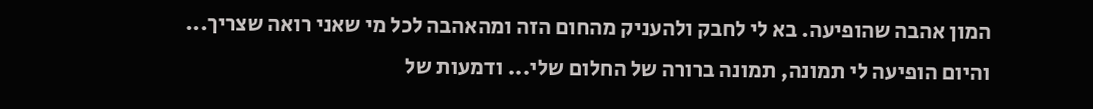המון אהבה שהופיעה. בא לי לחבק ולהעניק מהחום הזה ומהאהבה לכל מי שאני רואה שצריך... והיום הופיעה לי תמונה, תמונה ברורה של החלום שלי... ודמעות של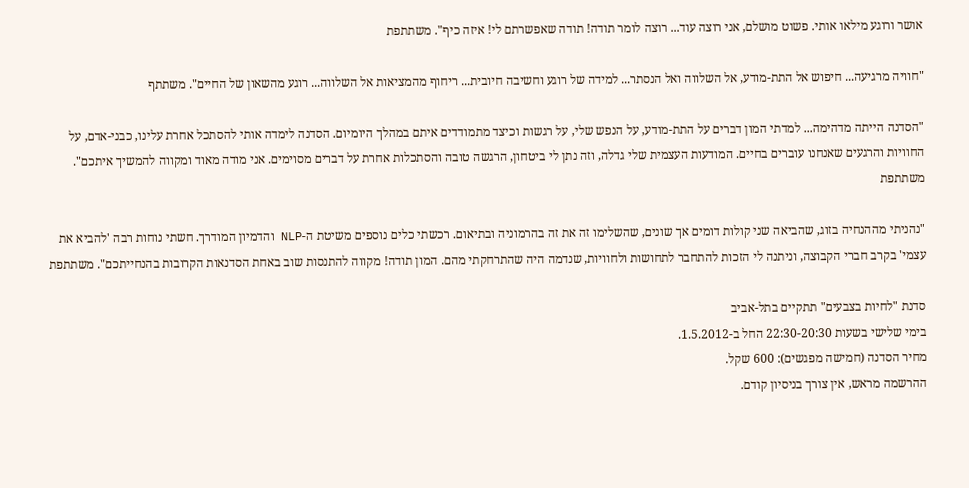אושר ורוגע מילאו אותי. פשוט מושלם, אני רוצה עוד... רוצה לומר תודה! תודה שאפשרתם לי! איזה כיף". משתתפת

"חוויה מרגיעה... חיפוש אל התת-מודע, אל השלווה ואל הנסתר... למידה של רוגע וחשיבה חיובית... ריחוף מהמציאות אל השלווה... רוגע מהשאון של החיים". משתתף

"הסדנה הייתה מדהימה... למדתי המון דברים על התת-מודע, על הנפש שלי, על רגשות וכיצד מתמודדים איתם במהלך היומיום. הסדנה לימדה אותי להסתכל אחרת עלינו, כבני-אדם, על החוויות והרגעים שאנחנו עוברים בחיים. המודעות העצמית שלי גדלה, וזה נתן לי ביטחון, הרגשה טובה והסתכלות אחרת על דברים מסוימים. אני מודה מאוד ומקווה להמשיך איתכם". משתתפת

"נהניתי מההנחיה בזוג, שהביאה שני קולות דומים אך שונים, שהשלימו זה את זה בהרמוניה ובתיאום. רכשתי כלים נוספים משיטת ה-NLP והדמיון המודרך. חשתי נוחות רבה 'להביא את עצמי' בקרב חברי הקבוצה, וניתנה לי הזכות להתחבר לתחושות ולחוויות, שנדמה היה שהתרחקתי מהם. המון תודה! מקווה להתנסות שוב באחת הסדנאות הקרובות בהנחייתכם". משתתפת

סדנת "לחיות בצבעים" תתקיים בתל-אביב
בימי שלישי בשעות 22:30-20:30 החל ב-1.5.2012.
מחיר הסדנה (חמישה מפגשים): 600 שקל.
ההרשמה מראש, אין צורך בניסיון קודם.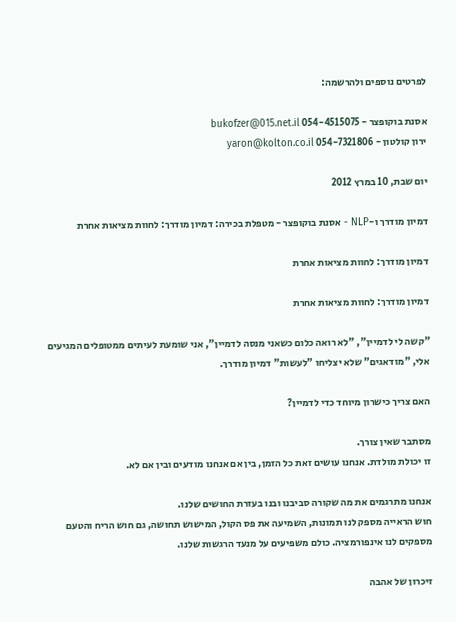לפרטים נוספים ולהרשמה:

אסנת בוקופצר - 054-4515075 bukofzer@015.net.il
ירון קולטון - 054-7321806 yaron@kolton.co.il

יום שבת, 10 במרץ 2012

דמיון מודרך ו-NLP - אסנת בוקופצר - מטפלת בכירה: דמיון מודרך: לחוות מציאות אחרת

דמיון מודרך: לחוות מציאות אחרת

דמיון מודרך: לחוות מציאות אחרת

"קשה לי לדמיין", "לא רואה כלום כשאני מנסה לדמיין", אני שומעת לעיתים ממטופלים המגיעים אלי, "מודאגים" שלא יצליחו "לעשות" דמיון מודרך.

האם צריך כישרון מיוחד כדי לדמיין?

מסתבר שאין צורך.
זו יכולת מולדת. אנחנו עושים זאת כל הזמן, בין אם אנחנו מודעים ובין אם לא.

אנחנו מתרגמים את מה שקורה סביבנו ובנו בעזרת החושים שלנו.
חוש הראייה מספק לנו תמונות, השמיעה את פס הקול, המישוש תחושה, גם חוש הריח והטעם מספקים לנו אינפורמציה. כולם משפיעים על מנעד הרגשות שלנו.

זיכרון של אהבה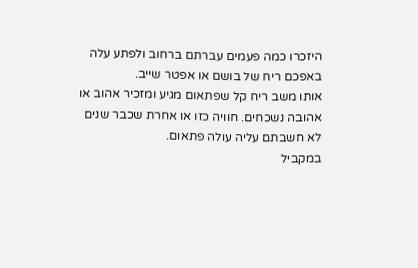היזכרו כמה פעמים עברתם ברחוב ולפתע עלה באפכם ריח של בושם או אפטר שייב.
אותו משב ריח קל שפתאום מגיע ומזכיר אהוב או אהובה נשכחים. חוויה כזו או אחרת שכבר שנים לא חשבתם עליה עולה פתאום.
במקביל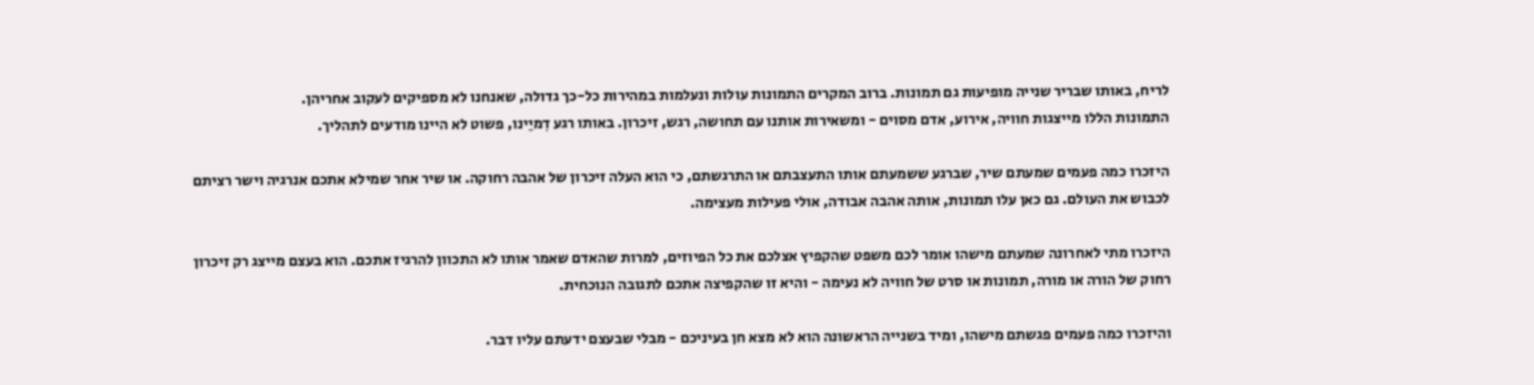לריח, באותו שבריר שנייה מופיעות גם תמונות. ברוב המקרים התמונות עולות ונעלמות במהירות כל-כך גדולה, שאנחנו לא מספיקים לעקוב אחריהן.
התמונות הללו מייצגות חוויה, אירוע, אדם מסוים - ומשאירות אותנו עם תחושה, רגש, זיכרון. באותו רגע דִמיַינו, פשוט לא היינו מודעים לתהליך.

היזכרו כמה פעמים שמעתם שיר, שברגע ששמעתם אותו התעצבתם או התרגשתם, כי הוא העלה זיכרון של אהבה רחוקה. או שיר אחר שמילא אתכם אנרגיה וישר רציתם לכבוש את העולם. גם כאן עלו תמונות, אותה אהבה אבודה, אולי פעילות מעצימה.

היזכרו מתי לאחרונה שמעתם מישהו אומר לכם משפט שהקפיץ אצלכם את כל הפיוזים, למרות שהאדם שאמר אותו לא התכוון להרגיז אתכם. הוא בעצם מייצג רק זיכרון רחוק של הורה או מורה, תמונות או סרט של חוויה לא נעימה - והיא זו שהקפיצה אתכם לתגובה הנוכחית.

והיזכרו כמה פעמים פגשתם מישהו, ומיד בשנייה הראשונה הוא לא מצא חן בעיניכם - מבלי שבעצם ידעתם עליו דבר.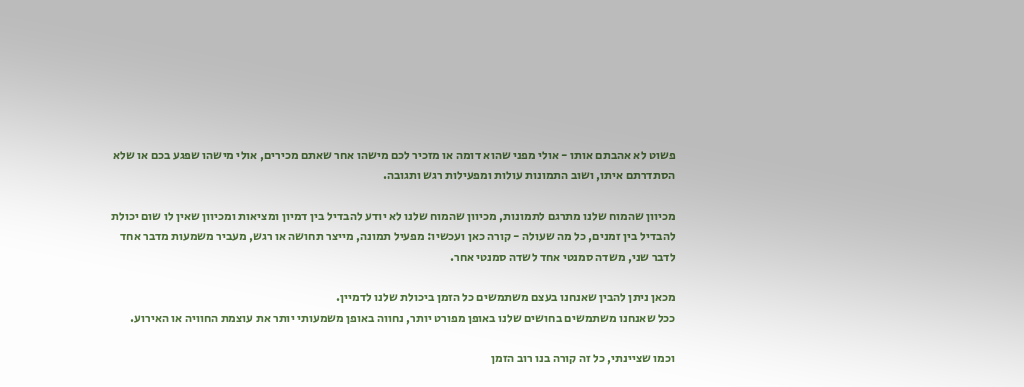פשוט לא אהבתם אותו - אולי מפני שהוא דומה או מזכיר לכם מישהו אחר שאתם מכירים, אולי מישהו שפגע בכם או שלא הסתדרתם איתו, ושוב התמונות עולות ומפעילות רגש ותגובה.

מכיוון שהמוח שלנו מתרגם לתמונות, מכיוון שהמוח שלנו לא יודע להבדיל בין דמיון ומציאות ומכיוון שאין לו שום יכולת להבדיל בין זמנים, כל מה שעולה - קורה כאן ועכשיו: מפעיל תמונה, מייצר תחושה או רגש, מעביר משמעות מדבר אחד לדבר שני, משדה סמנטי אחד לשדה סמנטי אחר.

מכאן ניתן להבין שאנחנו בעצם משתמשים כל הזמן ביכולת שלנו לדמיין.
ככל שאנחנו משתמשים בחושים שלנו באופן מפורט יותר, נחווה באופן משמעותי יותר את עוצמת החוויה או האירוע.

וכמו שציינתי, כל זה קורה בנו רוב הזמן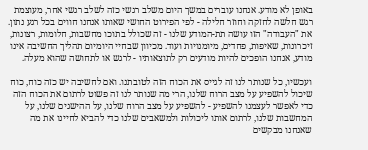באופן לא מודע. אנחנו עוברים במשך היום משלב רגשי כזה לשלב רגשי אחר, מעוצמת רגש חלשה לחזקה וחוזר חלילה - לפי הפירוט החושי שאותו אנחנו חווים בכל רגע נתון.
את "העבודה" הזו עושה תת-המודע שלנו - זה שכולל בתוכו מחשבות, חלומות, רצונות, זיכרונות, שאיפות, פחדים, מיומנויות ועוד. מכיוון שבחיי היומיום תהליך החשיבה אינו מודע, אנחנו הופכים להיות מודעים רק לתוצאותיו - לרגש או לתחושה שהוא מעלה.

ועכשיו, כל שנותר לנו זה לגייס את הכוח הזה לטובתנו. ואם לחשיבה יש כזה כוח, כוח שיכול להשפיע על מצב הרוח שלנו, הרי מה שנותר לנו זה פשוט לרתום את הכוח הזה כדי לאפשר לעצמנו להשפיע - להשפיע על מצב הרוח שלנו, על ההישגים שלנו, על המחשבות שלנו, לרתום אותו ליכולות ולמשאבים שלנו כדי להביא לחיינו את מה שאנחנו מבקשים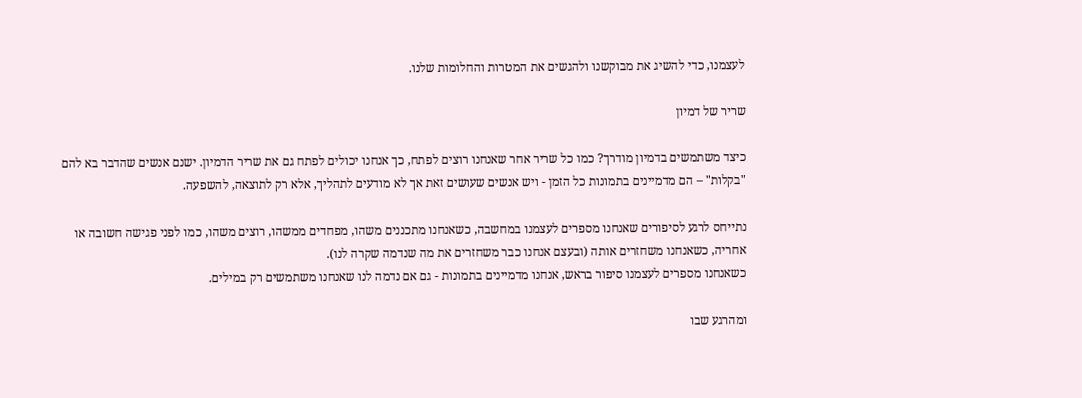לעצמנו, כדי להשיג את מבוקשנו ולהגשים את המטרות והחלומות שלנו.

שריר של דמיון

כיצד משתמשים בדמיון מודרך? כמו כל שריר אחר שאנחנו רוצים לפתח, כך אנחנו יכולים לפתח גם את שריר הדמיון. ישנם אנשים שהדבר בא להם "בקלות" – הם מדמיינים בתמונות כל הזמן - ויש אנשים שעושים זאת אך לא מודעים לתהליך, אלא רק לתוצאה, להשפעה.

נתייחס לרגע לסיפורים שאנחנו מספרים לעצמנו במחשבה, כשאנחנו מתכננים משהו, מפחדים ממשהו, רוצים משהו, כמו לפני פגישה חשובה או אחריה, כשאנחנו משחזרים אותה (ובעצם אנחנו כבר משחזרים את מה שנדמה שקרה לנו).
כשאנחנו מספרים לעצמנו סיפור בראש, אנחנו מדמיינים בתמונות - גם אם נדמה לנו שאנחנו משתמשים רק במילים.

ומהרגע שבו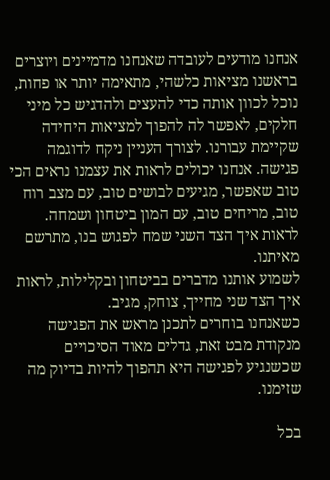אנחנו מודעים לעובדה שאנחנו מדמיינים ויוצרים בראשנו מציאות כלשהי, מתאימה יותר או פחות, נוכל לכוון אותה כדי להעצים ולהדגיש כל מיני חלקים, לאפשר לה להפוך למציאות היחידה שקיימת עבורנו. לצורך העניין ניקח לדוגמה פגישה. אנחנו יכולים לראות את עצמנו נראים הכי טוב שאפשר, מגיעים לבושים טוב, עם מצב רוח טוב, מריחים טוב, עם המון ביטחון ושמחה. לראות איך הצד השני שמח לפגוש בנו, מתרשם מאיתנו.
לשמוע אותנו מדברים בביטחון ובקלילות, לראות איך הצד שני מחייך, צוחק, מגיב.
כשאנחנו בוחרים לתכנן מראש את הפגישה מנקודת מבט זאת, גדלים מאוד הסיכויים שכשנגיע לפגישה היא תהפוך להיות בדיוק מה שזימנו.

בכל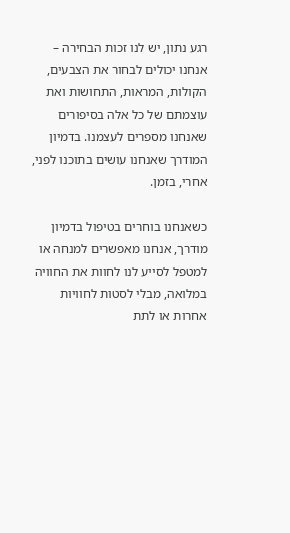רגע נתון, יש לנו זכות הבחירה – אנחנו יכולים לבחור את הצבעים, הקולות, המראות, התחושות ואת עוצמתם של כל אלה בסיפורים שאנחנו מספרים לעצמנו. בדמיון המודרך שאנחנו עושים בתוכנו לפני, אחרי, בזמן.

כשאנחנו בוחרים בטיפול בדמיון מודרך, אנחנו מאפשרים למנחה או למטפל לסייע לנו לחוות את החוויה במלואה, מבלי לסטות לחוויות אחרות או לתת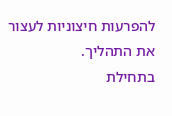להפרעות חיצוניות לעצור את התהליך.
בתחילת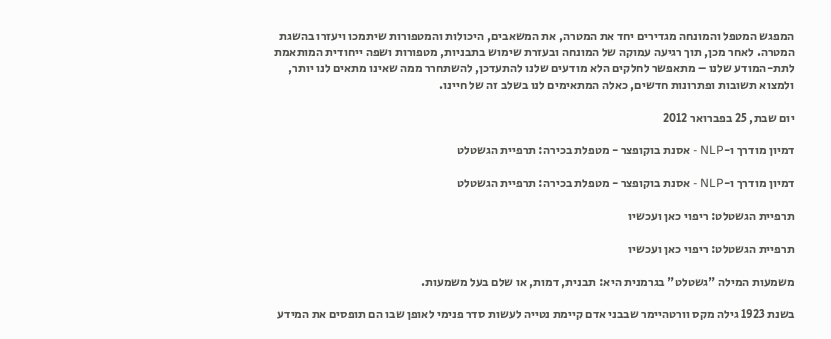המפגש המטפל והמונחה מגדירים יחד את המטרה, את המשאבים, היכולות והמטפורות שיתמכו ויעזרו בהשגת המטרה. לאחר מכן, תוך רגיעה עמוקה של המונחה ובעזרת שימוש בתבניות, מטפורות ושפה ייחודית המותאמת לתת-המודע שלנו – מתאפשר לחלקים הלא מודעים שלנו להתעדכן, להשתחרר ממה שאינו מתאים לנו יותר, ולמצוא תשובות ופתרונות חדשים, כאלה המתאימים לנו בשלב זה של חיינו.

יום שבת, 25 בפברואר 2012

דמיון מודרך ו-NLP - אסנת בוקופצר - מטפלת בכירה: תרפיית הגשטלט

דמיון מודרך ו-NLP - אסנת בוקופצר - מטפלת בכירה: תרפיית הגשטלט

תרפיית הגשטלט: ריפוי כאן ועכשיו

תרפיית הגשטלט: ריפוי כאן ועכשיו

משמעות המילה "גשטלט" בגרמנית היא: תבנית, דמות, או שלם בעל משמעות.

בשנת 1923 גילה מקס וורטהיימר שבבני אדם קיימת נטייה לעשות סדר פנימי לאופן שבו הם תופסים את המידע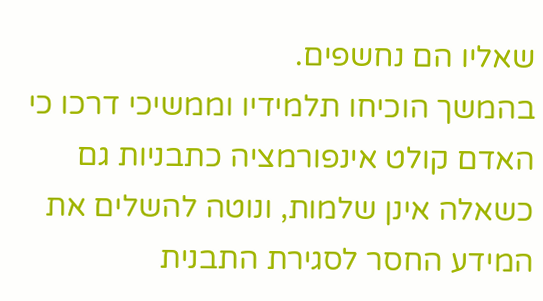שאליו הם נחשפים.
בהמשך הוכיחו תלמידיו וממשיכי דרכו כי האדם קולט אינפורמציה כתבניות גם כשאלה אינן שלמות, ונוטה להשלים את המידע החסר לסגירת התבנית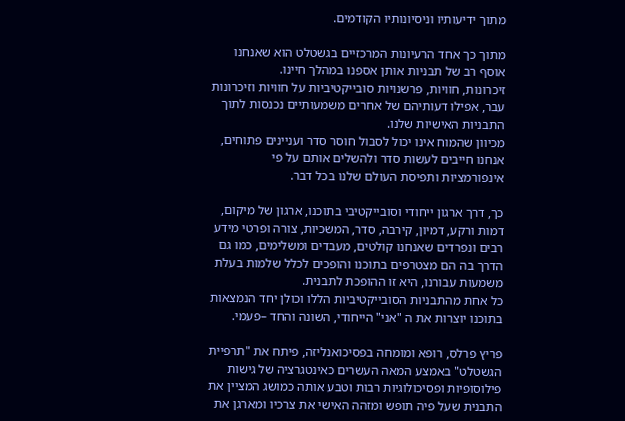מתוך ידיעותיו וניסיונותיו הקודמים.

מתוך כך אחד הרעיונות המרכזיים בגשטלט הוא שאנחנו אוסף רב של תבניות אותן אספנו במהלך חיינו.
זיכרונות, חוויות, פרשנויות סובייקטיביות על חוויות וזיכרונות עבר, אפילו דעותיהם של אחרים משמעותיים נכנסות לתוך התבניות האישיות שלנו.
מכיוון שהמוח אינו יכול לסבול חוסר סדר ועניינים פתוחים, אנחנו חייבים לעשות סדר ולהשלים אותם על פי אינפורמציות ותפיסת העולם שלנו בכל דבר.

כך, דרך ארגון ייחודי וסובייקטיבי בתוכנו, ארגון של מיקום, דמות ורקע, דמיון, קירבה, סדר, המשכיות, צורה ופרטי מידע רבים ונפרדים שאנחנו קולטים, מעבדים ומשלימים, כמו גם הדרך בה הם מצטרפים בתוכנו והופכים לכלל שלמות בעלת משמעות עבורנו, היא זו ההופכת לתבנית.
כל אחת מהתבניות הסובייקטיביות הללו וכולן יחד הנמצאות בתוכנו יוצרות את ה "אני" הייחודי, השונה והחד –פעמי.

פריץ פרלס, רופא ומומחה בפסיכואנליזה, פיתח את "תרפיית הגשטלט" באמצע המאה העשרים כאינטגרציה של גישות פילוסופיות ופסיכולוגיות רבות וטבע אותה כמושג המציין את התבנית שעל פיה תופש ומזהה האישי את צרכיו ומארגן את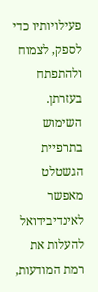פעילויותיו כדי לספק, לצמוח ולהתפתח בעזרתן.
השימוש בתרפיית הגשטלט מאפשר לאינדיבידואל להעלות את רמת המודעות,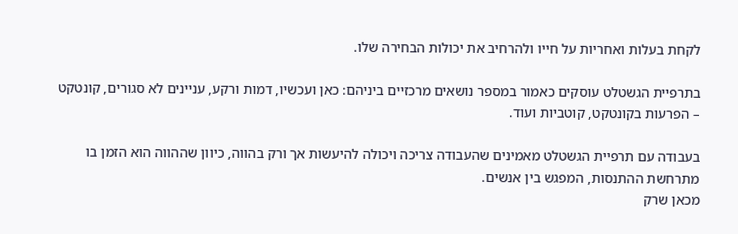לקחת בעלות ואחריות על חייו ולהרחיב את יכולות הבחירה שלו.

בתרפיית הגשטלט עוסקים כאמור במספר נושאים מרכזיים ביניהם: כאן ועכשיו, דמות ורקע, עניינים לא סגורים, קונטקט – הפרעות בקונטקט, קוטביות ועוד.

בעבודה עם תרפיית הגשטלט מאמינים שהעבודה צריכה ויכולה להיעשות אך ורק בהווה, כיוון שההווה הוא הזמן בו מתרחשת ההתנסות, המפגש בין אנשים.
מכאן שרק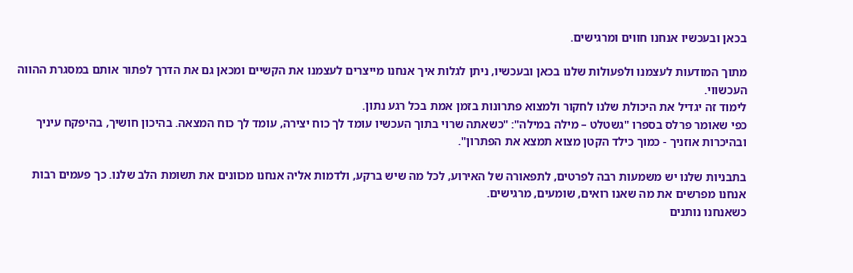בכאן ובעכשיו אנחנו חווים ומרגישים.

מתוך המודעות לעצמנו ולפעולות שלנו בכאן ובעכשיו, ניתן לגלות איך אנחנו מייצרים לעצמנו את הקשיים ומכאן גם את הדרך לפתור אותם במסגרת ההווה העכשווי.
לימוד זה יגדיל את היכולת שלנו לחקור ולמצוא פתרונות בזמן אמת בכל רגע נתון.
כפי שאומר פרלס בספרו "גשטלט – מילה במילה": "כשאתה שרוי בתוך העכשיו עומד לך כוח יצירה, עומד לך כוח המצאה. בהיכון חושיך, בהיפקח עיניך ובהיכרות אוזניך - כמוך כילד הקטן מצוא תמצא את הפתרון".

בתבניות שלנו יש משמעות רבה לפרטים, לתפאורה של האירוע, לכל מה שיש ברקע, ולדמות אליה אנחנו מכוונים את תשומת הלב שלנו. כך פעמים רבות אנחנו מפרשים את מה שאנו רואים, שומעים, מרגישים.
כשאנחנו נותנים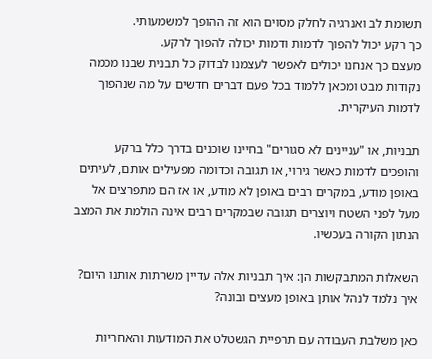תשומת לב ואנרגיה לחלק מסוים הוא זה ההופך למשמעותי.
כך רקע יכול להפוך לדמות ודמות יכולה להפוך לרקע.
מעצם כך אנחנו יכולים לאפשר לעצמנו לבדוק כל תבנית שבנו מכמה נקודות מבט ומכאן ללמוד בכל פעם דברים חדשים על מה שנהפוך לדמות העיקרית.

תבניות, או "עניינים לא סגורים" בחיינו שוכנים בדרך כלל ברקע והופכים לדמות כאשר גירוי, או תגובה וכדומה מפעילים אותם, לעיתים באופן מודע, במקרים רבים באופן לא מודע, או אז הם מתפרצים אל מעל לפני השטח ויוצרים תגובה שבמקרים רבים אינה הולמת את המצב הנתון הקורה בעכשיו.

השאלות המתבקשות הן: איך תבניות אלה עדיין משרתות אותנו היום? איך נלמד לנהל אותן באופן מעצים ובונה?

כאן משלבת העבודה עם תרפיית הגשטלט את המודעות והאחריות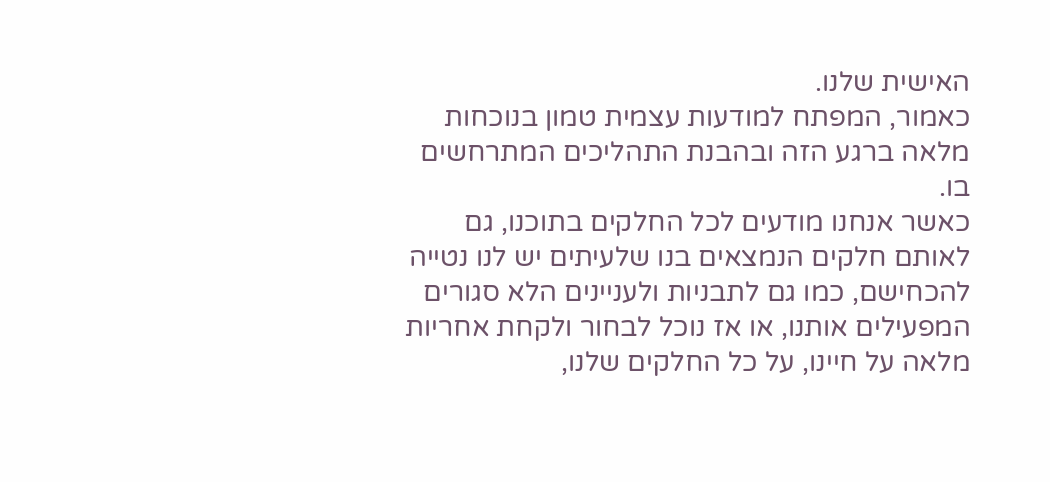האישית שלנו.
כאמור, המפתח למודעות עצמית טמון בנוכחות מלאה ברגע הזה ובהבנת התהליכים המתרחשים בו.
כאשר אנחנו מודעים לכל החלקים בתוכנו, גם לאותם חלקים הנמצאים בנו שלעיתים יש לנו נטייה להכחישם, כמו גם לתבניות ולעניינים הלא סגורים המפעילים אותנו, או אז נוכל לבחור ולקחת אחריות מלאה על חיינו, על כל החלקים שלנו,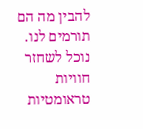להבין מה הם תורמים לנו. נוכל לשחזר חוויות טראומטיות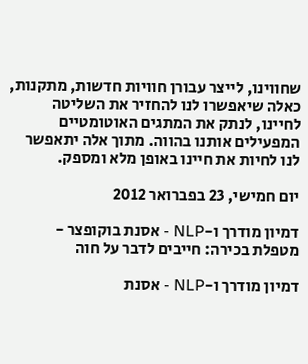שחווינו, לייצר עבורן חוויות חדשות, מתקנות, כאלה שיאפשרו לנו להחזיר את השליטה לחיינו, לנתק את המתגים האוטומטיים המפעילים אותנו בהווה. מתוך אלה יתאפשר לנו לחיות את חיינו באופן מלא ומספק.

יום חמישי, 23 בפברואר 2012

דמיון מודרך ו-NLP - אסנת בוקופצר - מטפלת בכירה: חייבים לדבר על חוה

דמיון מודרך ו-NLP - אסנת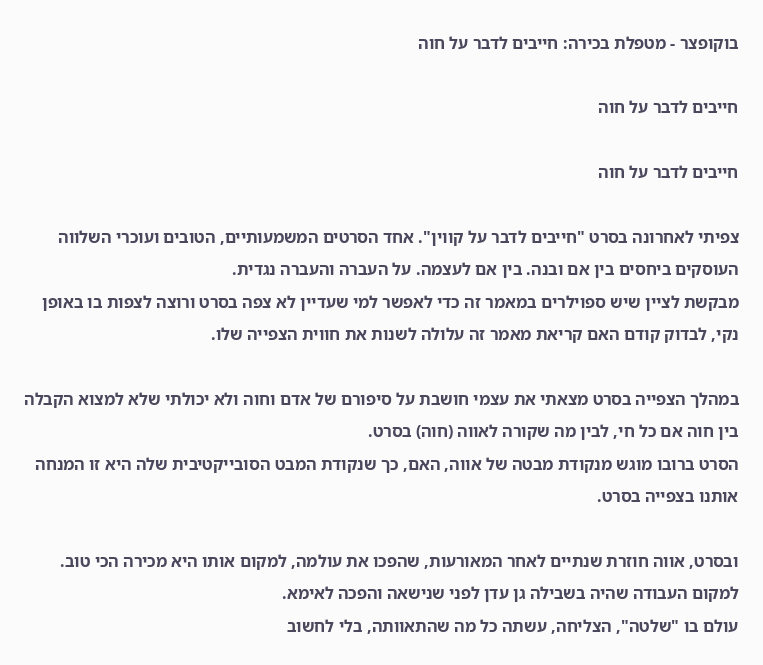בוקופצר - מטפלת בכירה: חייבים לדבר על חוה

חייבים לדבר על חוה

חייבים לדבר על חוה

צפיתי לאחרונה בסרט "חייבים לדבר על קווין". אחד הסרטים המשמעותיים, הטובים ועוכרי השלווה העוסקים ביחסים בין אם ובנה. בין אם לעצמה. על העברה והעברה נגדית.
מבקשת לציין שיש ספוילרים במאמר זה כדי לאפשר למי שעדיין לא צפה בסרט ורוצה לצפות בו באופן נקי, לבדוק קודם האם קריאת מאמר זה עלולה לשנות את חווית הצפייה שלו.

במהלך הצפייה בסרט מצאתי את עצמי חושבת על סיפורם של אדם וחוה ולא יכולתי שלא למצוא הקבלה בין חוה אם כל חי, לבין מה שקורה לאווה (חוה) בסרט.
הסרט ברובו מוגש מנקודת מבטה של אווה, האם, כך שנקודת המבט הסובייקטיבית שלה היא זו המנחה אותנו בצפייה בסרט.

ובסרט, אווה חוזרת שנתיים לאחר המאורעות, שהפכו את עולמה, למקום אותו היא מכירה הכי טוב. למקום העבודה שהיה בשבילה גן עדן לפני שנישאה והפכה לאימא.
עולם בו "שלטה", הצליחה, עשתה כל מה שהתאוותה, בלי לחשוב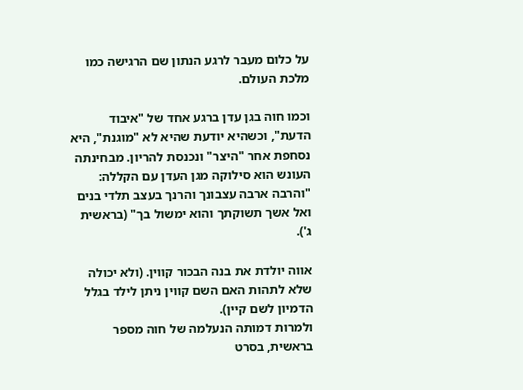על כלום מעבר לרגע הנתון שם הרגישה כמו מלכת העולם.

וכמו חוה בגן עדן ברגע אחד של "איבוד הדעת", וכשהיא יודעת שהיא לא "מוגנת", היא נסחפת אחר "היצר" ונכנסת להריון. מבחינתה העונש הוא סילוקה מגן העדן עם הקללה: "והרבה ארבה עצבונך והרנך בעצב תלדי בנים ואל אשך תשוקתך והוא ימשול בך" (בראשית ג').

אווה יולדת את בנה הבכור קווין. (ולא יכולה שלא לתהות האם השם קווין ניתן לילד בגלל הדמיון לשם קיין).
ולמרות דמותה הנעלמה של חוה מספר בראשית, בסרט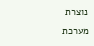נוצרת מערכת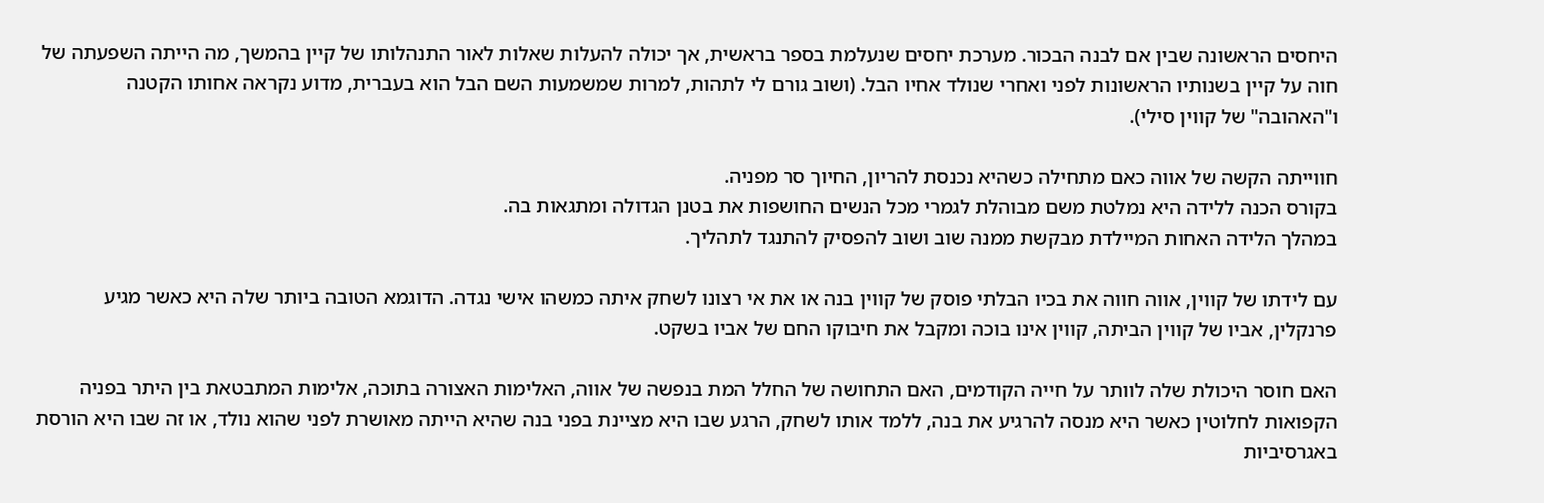היחסים הראשונה שבין אם לבנה הבכור. מערכת יחסים שנעלמת בספר בראשית, אך יכולה להעלות שאלות לאור התנהלותו של קיין בהמשך, מה הייתה השפעתה של חוה על קיין בשנותיו הראשונות לפני ואחרי שנולד אחיו הבל. (ושוב גורם לי לתהות, למרות שמשמעות השם הבל הוא בעברית, מדוע נקראה אחותו הקטנה ו"האהובה" של קווין סילי).

חווייתה הקשה של אווה כאם מתחילה כשהיא נכנסת להריון, החיוך סר מפניה.
בקורס הכנה ללידה היא נמלטת משם מבוהלת לגמרי מכל הנשים החושפות את בטנן הגדולה ומתגאות בה.
במהלך הלידה האחות המיילדת מבקשת ממנה שוב ושוב להפסיק להתנגד לתהליך.

עם לידתו של קווין, אווה חווה את בכיו הבלתי פוסק של קווין בנה או את אי רצונו לשחק איתה כמשהו אישי נגדה. הדוגמא הטובה ביותר שלה היא כאשר מגיע פרנקלין, אביו של קווין הביתה, קווין אינו בוכה ומקבל את חיבוקו החם של אביו בשקט.

האם חוסר היכולת שלה לוותר על חייה הקודמים, האם התחושה של החלל המת בנפשה של אווה, האלימות האצורה בתוכה, אלימות המתבטאת בין היתר בפניה הקפואות לחלוטין כאשר היא מנסה להרגיע את בנה, ללמד אותו לשחק, הרגע שבו היא מציינת בפני בנה שהיא הייתה מאושרת לפני שהוא נולד, או זה שבו היא הורסת באגרסיביות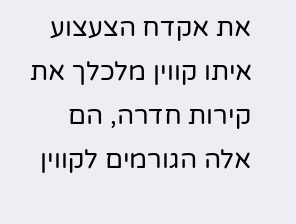את אקדח הצעצוע איתו קווין מלכלך את קירות חדרה, הם אלה הגורמים לקווין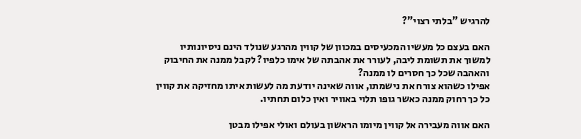להרגיש "בלתי רצוי"?

האם בעצם כל מעשיו המכעיסים במכוון של קווין מהרגע שנולד הינם ניסיונותיו למשוך את תשומת ליבה, לעורר את אהבתה של אימו כלפיו? לקבל ממנה את החיבוק והאהבה שכל כך חסרים לו ממנה?
אפילו כשהוא צורח את נישמתו, אווה שאינה יודעת מה לעשות איתו מחזיקה את קווין כל כך רחוק ממנה כאשר גופו תלוי באוויר ואין כלום תחתיו.

האם אווה מעבירה אל קווין מיומו הראשון בעולם ואולי אפילו מבטן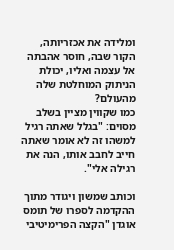ומלידה את אכזריותה, הקור שבה, חוסר אהבתה אל עצמה ואליו, יכולת הניתוק המוחלטת שלה מהעולם?
כמו שקווין מציין בשלב מסוים: "בגלל שאתה רגיל למשהו זה לא אומר שאתה חייב לחבב אותו, הנה את רגילה אלי".

וכותב שמשון ויגודר מתוך ההקדמה לספרו של תומס אוגדן "הקצה הפרימיטיבי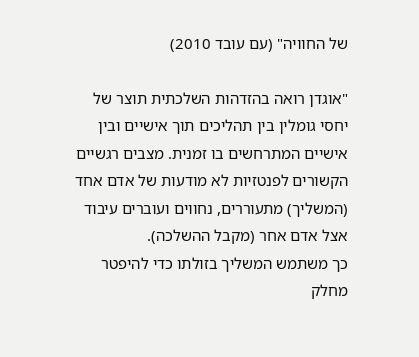של החוויה" (עם עובד 2010)

"אוגדן רואה בהזדהות השלכתית תוצר של יחסי גומלין בין תהליכים תוך אישיים ובין אישיים המתרחשים בו זמנית. מצבים רגשיים הקשורים לפנטזיות לא מודעות של אדם אחד (המשליך) מתעוררים, נחווים ועוברים עיבוד אצל אדם אחר (מקבל ההשלכה).
כך משתמש המשליך בזולתו כדי להיפטר מחלק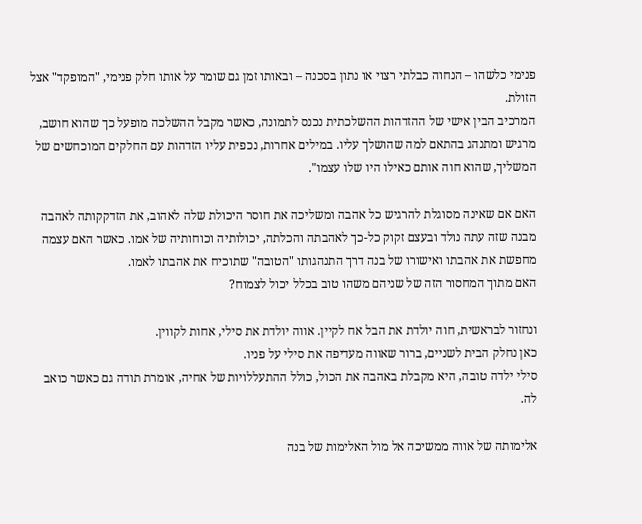פנימי כלשהו – הנחוה כבלתי רצוי או נתון בסכנה – ובאותו זמן גם שומר על אותו חלק פנימי, "המופקד" אצל הזולת.
המרכיב הבין אישי של ההזדהות ההשלכתית נכנס לתמונה, כאשר מקבל ההשלכה מופעל כך שהוא חושב, מרגיש ומתנהג בהתאם למה שהושלך עליו. במילים אחרות, נכפית עליו הזדהות עם החלקים המוכחשים של המשליך, שהוא חוה אותם כאילו היו שלו עצמו".

האם אם שאינה מסוגלת להרגיש כל אהבה ומשליכה את חוסר היכולת שלה לאהוב, את הזדקקותה לאהבה מבנה שזה עתה נולד ובעצם זקוק כל-כך לאהבתה והכלתה, יכולותיה וכוחותיה של אמו. כאשר האם עצמה מחפשת את אהבתו ואישורו של בנה דרך התנהגותו "הטובה" שתוכיח את אהבתו לאמו.
האם מתוך המחסור הזה של שניהם משהו טוב בכלל יכול לצמוח?

ונחזור לבראשית, חוה יולדת את הבל אח לקיין. אווה יולדת את סילי, אחות לקווין.
כאן נחלק הבית לשניים, ברור שאווה מעדיפה את סילי על פניו.
סילי ילדה טובה, היא מקבלת באהבה את הכול, כולל ההתעללויות של אחיה, אומרת תודה גם כאשר כואב לה.

אלימותה של אווה ממשיכה אל מול האלימות של בנה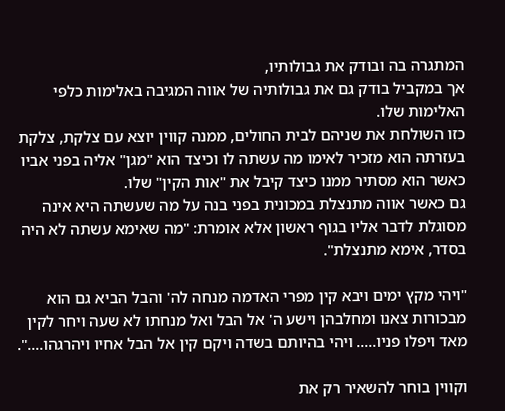המתגרה בה ובודק את גבולותיו,
אך במקביל בודק גם את גבולותיה של אווה המגיבה באלימות כלפי האלימות שלו.
כזו השולחת את שניהם לבית החולים, ממנה קווין יוצא עם צלקת, צלקת בעזרתה הוא מזכיר לאימו מה עשתה לו וכיצד הוא "מגן" אליה בפני אביו כאשר הוא מסתיר ממנו כיצד קיבל את "אות הקין" שלו.
גם כאשר אווה מתנצלת במכונית בפני בנה על מה שעשתה היא אינה מסוגלת לדבר אליו בגוף ראשון אלא אומרת: "מה שאימא עשתה לא היה בסדר, אימא מתנצלת".

"ויהי מקץ ימים ויבא קין מפרי האדמה מנחה לה' והבל הביא גם הוא מבכורות צאנו ומחלבהן וישע ה' אל הבל ואל מנחתו לא שעה ויחר לקין מאד ויפלו פניו..... ויהי בהיותם בשדה ויקם קין אל הבל אחיו ויהרגהו....".

וקווין בוחר להשאיר רק את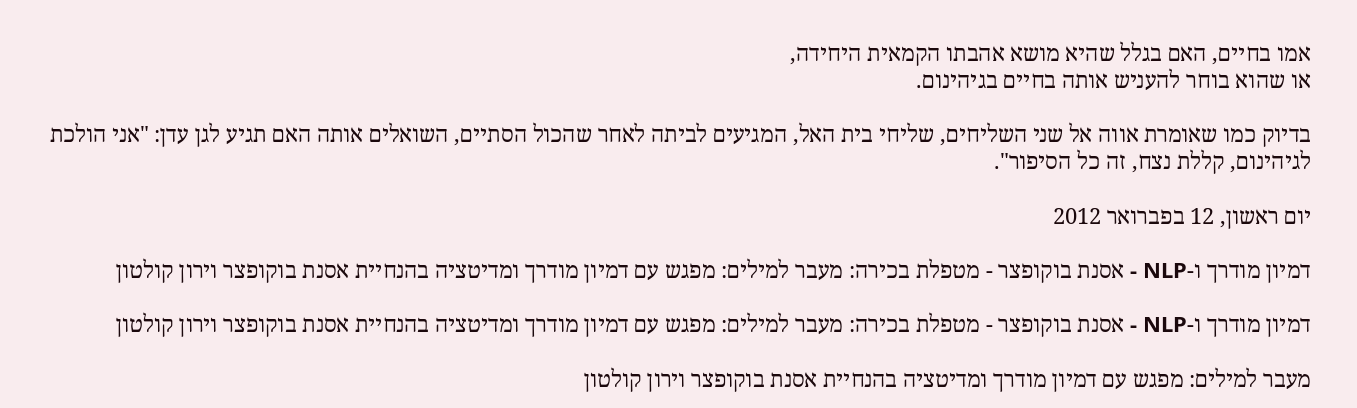אמו בחיים, האם בגלל שהיא מושא אהבתו הקמאית היחידה,
או שהוא בוחר להעניש אותה בחיים בגיהינום.

בדיוק כמו שאומרת אווה אל שני השליחים, שליחי בית האל, המגיעים לביתה לאחר שהכול הסתיים, השואלים אותה האם תגיע לגן עדן: "אני הולכת לגיהינום, קללת נצח, זה כל הסיפור".

יום ראשון, 12 בפברואר 2012

דמיון מודרך ו-NLP - אסנת בוקופצר - מטפלת בכירה: מעבר למילים: מפגש עם דמיון מודרך ומדיטציה בהנחיית אסנת בוקופצר וירון קולטון

דמיון מודרך ו-NLP - אסנת בוקופצר - מטפלת בכירה: מעבר למילים: מפגש עם דמיון מודרך ומדיטציה בהנחיית אסנת בוקופצר וירון קולטון

מעבר למילים: מפגש עם דמיון מודרך ומדיטציה בהנחיית אסנת בוקופצר וירון קולטון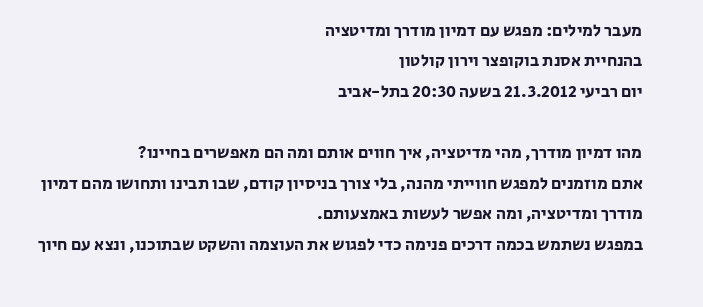מעבר למילים: מפגש עם דמיון מודרך ומדיטציה
בהנחיית אסנת בוקופצר וירון קולטון
יום רביעי 21.3.2012 בשעה 20:30 בתל-אביב

מהו דמיון מודרך, מהי מדיטציה, איך חווים אותם ומה הם מאפשרים בחיינו?
אתם מוזמנים למפגש חווייתי מהנה, בלי צורך בניסיון קודם, שבו תבינו ותחושו מהם דמיון מודרך ומדיטציה, ומה אפשר לעשות באמצעותם.
במפגש נשתמש בכמה דרכים פנימה כדי לפגוש את העוצמה והשקט שבתוכנו, ונצא עם חיוך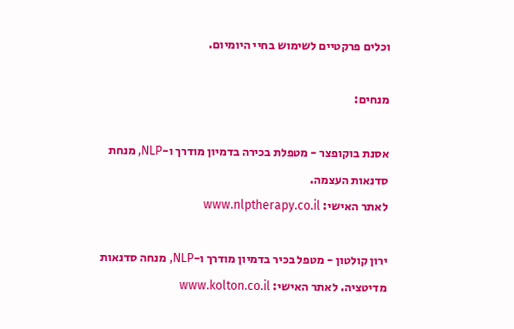וכלים פרקטיים לשימוש בחיי היומיום.

מנחים:

אסנת בוקופצר - מטפלת בכירה בדמיון מודרך ו-NLP, מנחת סדנאות העצמה.
לאתר האישי: www.nlptherapy.co.il

ירון קולטון - מטפל בכיר בדמיון מודרך ו-NLP, מנחה סדנאות מדיטציה. לאתר האישי: www.kolton.co.il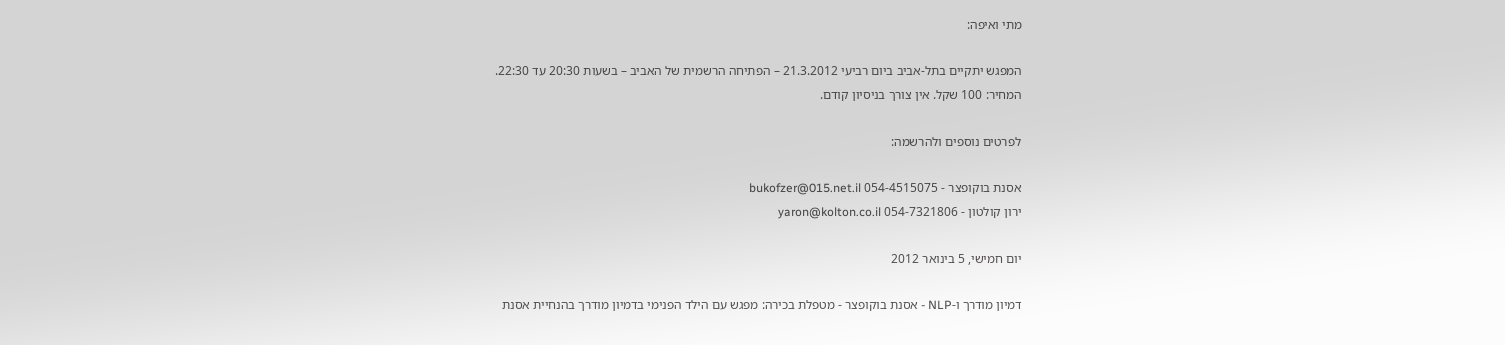מתי ואיפה:

המפגש יתקיים בתל-אביב ביום רביעי 21.3.2012 – הפתיחה הרשמית של האביב – בשעות 20:30 עד 22:30.
המחיר: 100 שקל. אין צורך בניסיון קודם.

לפרטים נוספים ולהרשמה:

אסנת בוקופצר - 054-4515075 bukofzer@015.net.il
ירון קולטון - 054-7321806 yaron@kolton.co.il

יום חמישי, 5 בינואר 2012

דמיון מודרך ו-NLP - אסנת בוקופצר - מטפלת בכירה: מפגש עם הילד הפנימי בדמיון מודרך בהנחיית אסנת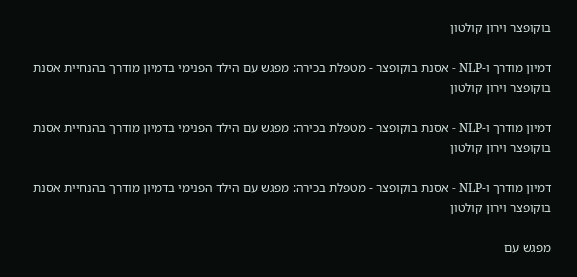בוקופצר וירון קולטון

דמיון מודרך ו-NLP - אסנת בוקופצר - מטפלת בכירה: מפגש עם הילד הפנימי בדמיון מודרך בהנחיית אסנת בוקופצר וירון קולטון

דמיון מודרך ו-NLP - אסנת בוקופצר - מטפלת בכירה: מפגש עם הילד הפנימי בדמיון מודרך בהנחיית אסנת בוקופצר וירון קולטון

דמיון מודרך ו-NLP - אסנת בוקופצר - מטפלת בכירה: מפגש עם הילד הפנימי בדמיון מודרך בהנחיית אסנת בוקופצר וירון קולטון

מפגש עם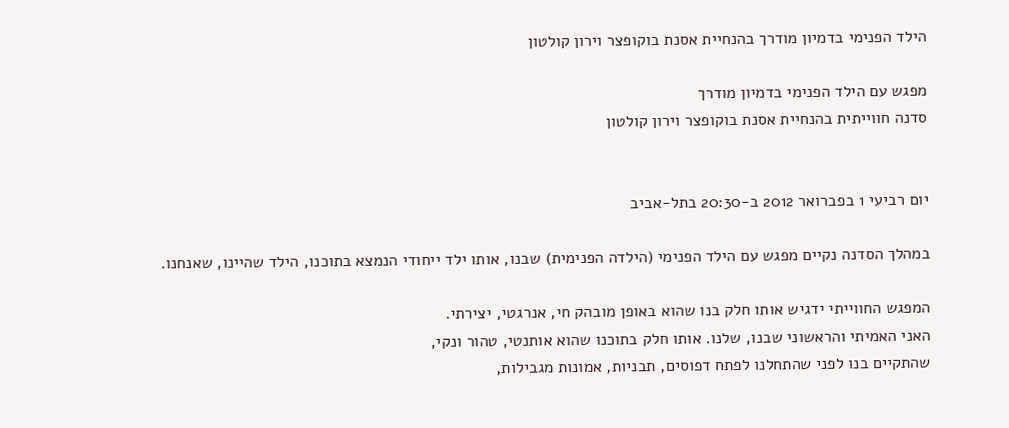הילד הפנימי בדמיון מודרך בהנחיית אסנת בוקופצר וירון קולטון

מפגש עם הילד הפנימי בדמיון מודרך
סדנה חווייתית בהנחיית אסנת בוקופצר וירון קולטון


יום רביעי 1 בפברואר 2012 ב-20:30 בתל-אביב

במהלך הסדנה נקיים מפגש עם הילד הפנימי (הילדה הפנימית) שבנו, אותו ילד ייחודי הנמצא בתוכנו, הילד שהיינו, שאנחנו.

המפגש החווייתי ידגיש אותו חלק בנו שהוא באופן מובהק חי, אנרגטי, יצירתי.
האני האמיתי והראשוני שבנו, שלנו. אותו חלק בתוכנו שהוא אותנטי, טהור ונקי,
שהתקיים בנו לפני שהתחלנו לפתח דפוסים, תבניות, אמונות מגבילות,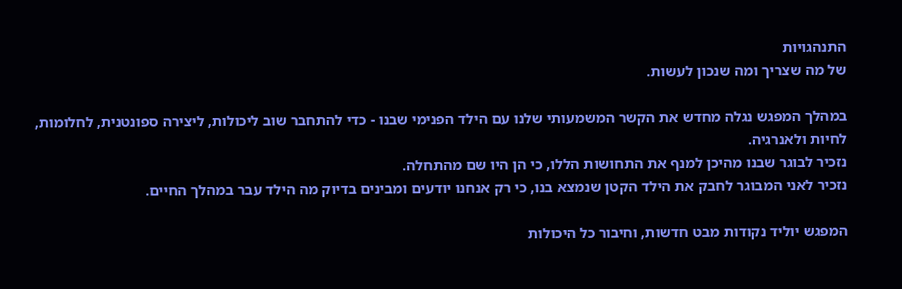התנהגויות
של מה שצריך ומה שנכון לעשות.

במהלך המפגש נגלה מחדש את הקשר המשמעותי שלנו עם הילד הפנימי שבנו - כדי להתחבר שוב ליכולות, ליצירה ספונטנית, לחלומות, לחיות ולאנרגיה.
נזכיר לבוגר שבנו מהיכן למנף את התחושות הללו, כי הן היו שם מהתחלה.
נזכיר לאני המבוגר לחבק את הילד הקטן שנמצא בנו, כי רק אנחנו יודעים ומבינים בדיוק מה הילד עבר במהלך החיים.

המפגש יוליד נקודות מבט חדשות, וחיבור כל היכולות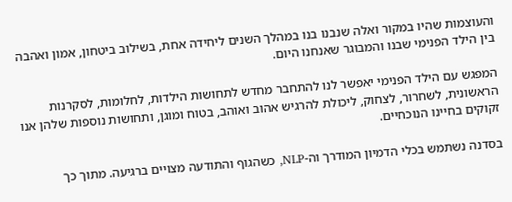והעוצמות שהיו במקור ואלה שנבנו בנו במהלך השנים ליחידה אחת, בשילוב ביטחון, אמון ואהבה בין הילד הפנימי שבנו והמבוגר שאנחנו היום.

המפגש עם הילד הפנימי יאפשר לנו להתחבר מחדש לתחושות הילדות, לחלומות, לסקרנות הראשונית, לשחרור, לצחוק, ליכולת להרגיש אהוב ואוהב, בטוח ומוגן, ותחושות נוספות שלהן אנו זקוקים בחיינו הנוכחיים.

בסדנה נשתמש בכלי הדמיון המודרך וה-NLP, כשהגוף והתודעה מצויים ברגיעה. מתוך כך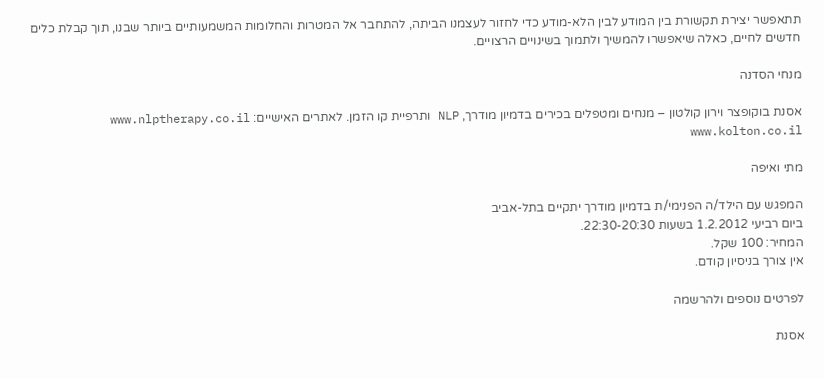תתאפשר יצירת תקשורת בין המודע לבין הלא-מודע כדי לחזור לעצמנו הביתה, להתחבר אל המטרות והחלומות המשמעותיים ביותר שבנו, תוך קבלת כלים חדשים לחיים, כאלה שיאפשרו להמשיך ולתמוך בשינויים הרצויים.

מנחי הסדנה

אסנת בוקופצר וירון קולטון – מנחים ומטפלים בכירים בדמיון מודרך, NLP ותרפיית קו הזמן. לאתרים האישיים: www.nlptherapy.co.il www.kolton.co.il

מתי ואיפה

המפגש עם הילד/ה הפנימי/ת בדמיון מודרך יתקיים בתל-אביב
ביום רביעי 1.2.2012 בשעות 22:30-20:30.
המחיר: 100 שקל.
אין צורך בניסיון קודם.

לפרטים נוספים ולהרשמה

אסנת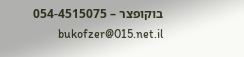בוקופצר – 054-4515075 bukofzer@015.net.il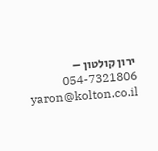ירון קולטון – 054-7321806 yaron@kolton.co.il